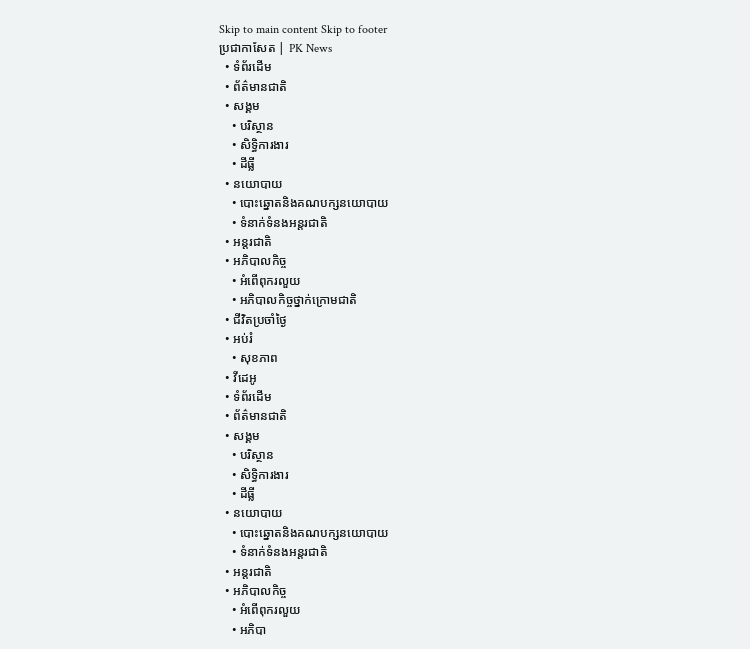Skip to main content Skip to footer
ប្រជាកាសែត | PK News
  • ទំព័រដើម
  • ព័ត៌មានជាតិ
  • សង្គម
    • បរិស្ថាន
    • សិទ្ធិការងារ
    • ដីធ្លី
  • នយោបាយ
    • បោះឆ្នោតនិងគណបក្សនយោបាយ
    • ទំនាក់ទំនងអន្តរជាតិ
  • អន្តរជាតិ
  • អភិបាលកិច្ច
    • អំពើពុករលួយ
    • អភិបាលកិច្ចថ្នាក់ក្រោមជាតិ
  • ជីវិតប្រចាំថ្ងៃ
  • អប់រំ
    • សុខភាព
  • វីដេអូ
  • ទំព័រដើម
  • ព័ត៌មានជាតិ
  • សង្គម
    • បរិស្ថាន
    • សិទ្ធិការងារ
    • ដីធ្លី
  • នយោបាយ
    • បោះឆ្នោតនិងគណបក្សនយោបាយ
    • ទំនាក់ទំនងអន្តរជាតិ
  • អន្តរជាតិ
  • អភិបាលកិច្ច
    • អំពើពុករលួយ
    • អភិបា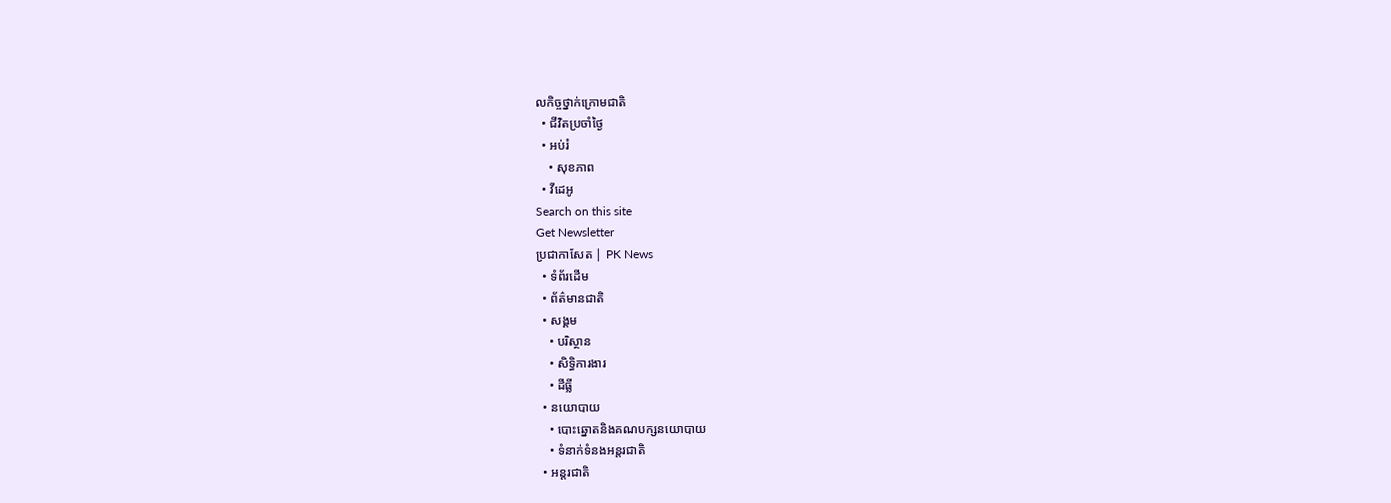លកិច្ចថ្នាក់ក្រោមជាតិ
  • ជីវិតប្រចាំថ្ងៃ
  • អប់រំ
    • សុខភាព
  • វីដេអូ
Search on this site
Get Newsletter
ប្រជាកាសែត | PK News
  • ទំព័រដើម
  • ព័ត៌មានជាតិ
  • សង្គម
    • បរិស្ថាន
    • សិទ្ធិការងារ
    • ដីធ្លី
  • នយោបាយ
    • បោះឆ្នោតនិងគណបក្សនយោបាយ
    • ទំនាក់ទំនងអន្តរជាតិ
  • អន្តរជាតិ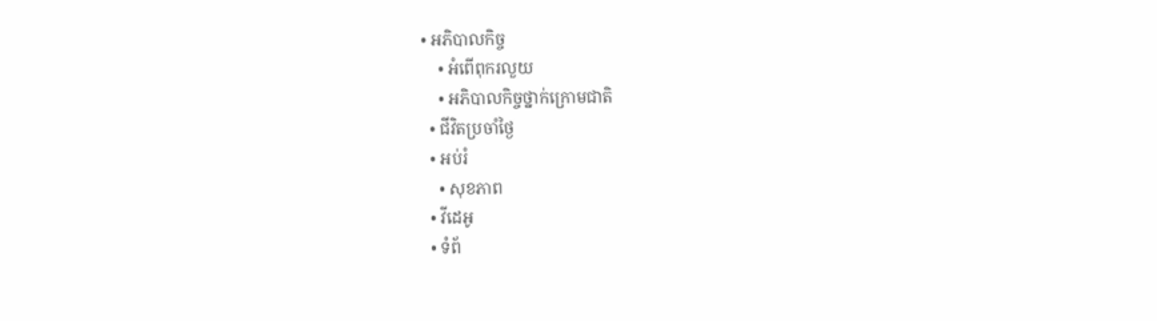• អភិបាលកិច្ច
    • អំពើពុករលួយ
    • អភិបាលកិច្ចថ្នាក់ក្រោមជាតិ
  • ជីវិតប្រចាំថ្ងៃ
  • អប់រំ
    • សុខភាព
  • វីដេអូ
  • ទំព័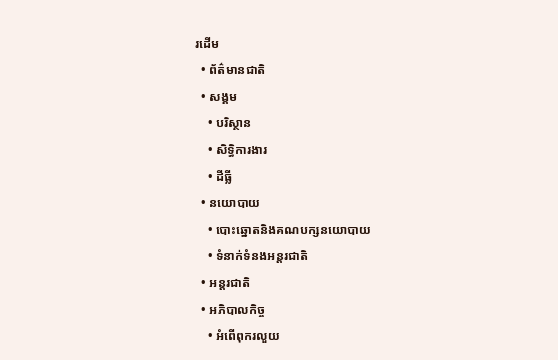រដើម
  • ព័ត៌មានជាតិ
  • សង្គម
    • បរិស្ថាន
    • សិទ្ធិការងារ
    • ដីធ្លី
  • នយោបាយ
    • បោះឆ្នោតនិងគណបក្សនយោបាយ
    • ទំនាក់ទំនងអន្តរជាតិ
  • អន្តរជាតិ
  • អភិបាលកិច្ច
    • អំពើពុករលួយ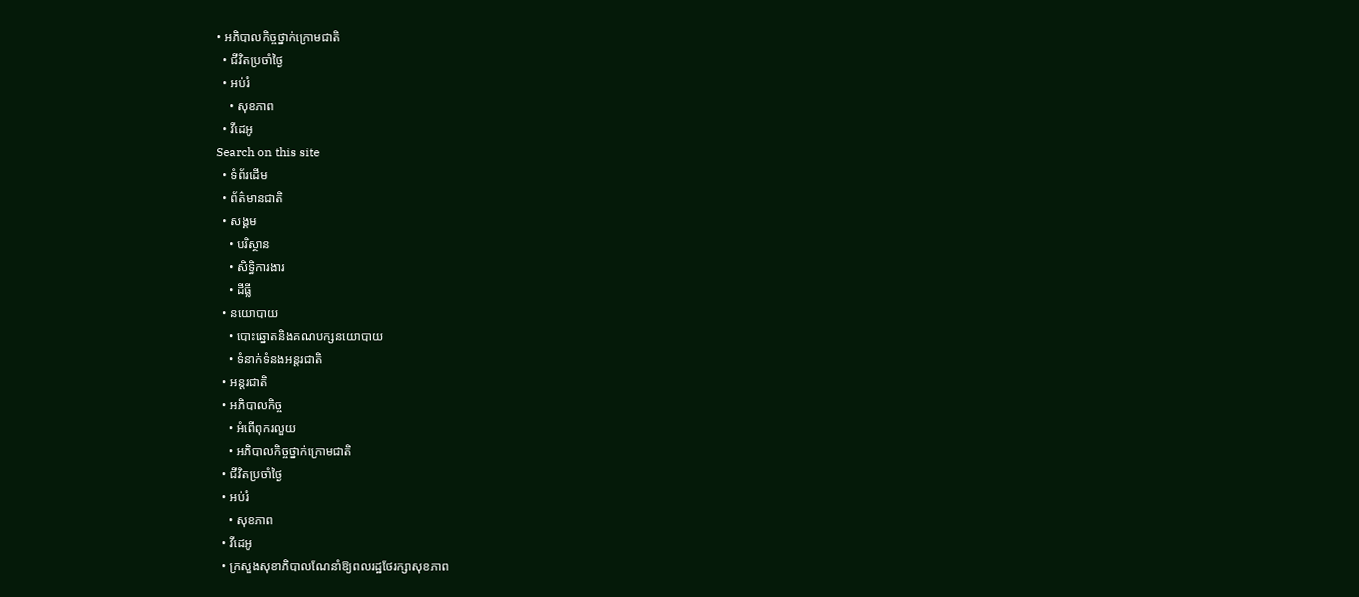• អភិបាលកិច្ចថ្នាក់ក្រោមជាតិ
  • ជីវិតប្រចាំថ្ងៃ
  • អប់រំ
    • សុខភាព
  • វីដេអូ
Search on this site
  • ទំព័រដើម
  • ព័ត៌មានជាតិ
  • សង្គម
    • បរិស្ថាន
    • សិទ្ធិការងារ
    • ដីធ្លី
  • នយោបាយ
    • បោះឆ្នោតនិងគណបក្សនយោបាយ
    • ទំនាក់ទំនងអន្តរជាតិ
  • អន្តរជាតិ
  • អភិបាលកិច្ច
    • អំពើពុករលួយ
    • អភិបាលកិច្ចថ្នាក់ក្រោមជាតិ
  • ជីវិតប្រចាំថ្ងៃ
  • អប់រំ
    • សុខភាព
  • វីដេអូ
  • ក្រសួងសុខាភិបាលណែនាំឱ្យពលរដ្ឋថែរក្សាសុខភាព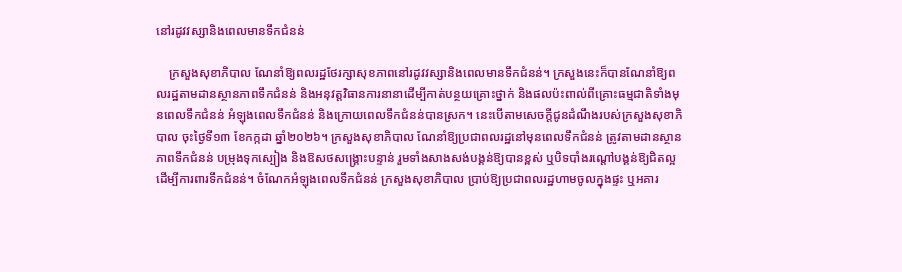នៅរដូវវស្សានិងពេលមានទឹកជំនន់

    ក្រសួងសុខាភិបាល ណែនាំឱ្យពលរដ្ឋថែរក្សាសុខភាពនៅរដូវវស្សានិងពេលមានទឹកជំនន់។ ក្រសួងនេះក៏បានណែនាំឱ្យពលរដ្ឋតាមដានស្ថានភាពទឹកជំនន់ និងអនុវត្តវិធានការនានាដើម្បីកាត់បន្ថយគ្រោះថ្នាក់ និងផលប៉ះពាល់ពីគ្រោះធម្មជាតិទាំងមុនពេលទឹកជំនន់ អំឡុងពេលទឹកជំនន់ និងក្រោយពេលទឹកជំនន់បានស្រក។ នេះបើតាមសេចក្ដីជូនដំណឹងរបស់ក្រសួងសុខាភិបាល ចុះថ្ងៃទី១៣ ខែកក្កដា ឆ្នាំ២០២៦។ ក្រសួងសុខាភិបាល ណែនាំឱ្យប្រជាពលរដ្ឋនៅមុនពេលទឹកជំនន់ ត្រូវតាមដានស្ថានភាពទឹកជំនន់ បម្រុងទុកស្បៀង និងឱសថសង្គ្រោះបន្ទាន់ រួមទាំងសាងសង់បង្គន់ឱ្យបានខ្ពស់ ឬបិទបាំងរណ្តៅបង្គន់ឱ្យជិតល្អដើម្បីការពារទឹកជំនន់។ ចំណែកអំឡុងពេលទឹកជំនន់ ក្រសួងសុខាភិបាល ប្រាប់ឱ្យប្រជាពលរដ្ឋហាមចូលក្នុងផ្ទះ ឬអគារ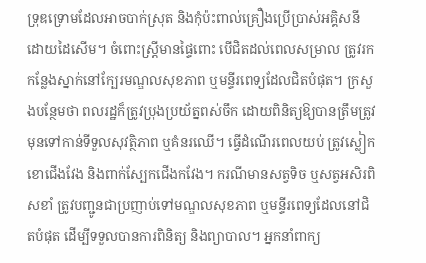ទ្រុឌទ្រោមដែលអាចបាក់ស្រុត និងកុំប៉ះពាល់គ្រឿងប្រើប្រាស់អគ្គិសនីដោយដៃសើម។ ចំពោះស្ត្រីមានផ្ទៃពោះ បើជិតដល់ពេលសម្រាល ត្រូវរកកន្លែងស្នាក់នៅក្បែរមណ្ឌលសុខភាព ឬមន្ទីរពេទ្យដែលជិតបំផុត។ ក្រសួងបន្ថែមថា ពលរដ្ឋក៏ត្រូវប្រុងប្រយ័ត្នពស់ចឹក ដោយពិនិត្យឱ្យបានត្រឹមត្រូវមុនទៅកាន់ទីទួលសុវត្ថិភាព ឬគំនរឈើ។ ធ្វើដំណើរពេលយប់ ត្រូវស្លៀកខោជើងវែង និងពាក់ស្បែកជើងកវែង។ ករណីមានសត្វទិច ឬសត្វអសិរពិសខាំ ត្រូវបញ្ជូនជាប្រញាប់ទៅមណ្ឌលសុខភាព ឬមន្ទីរពេទ្យដែលនៅជិតបំផុត ដើម្បីទទួលបានការពិនិត្យ និងព្យាបាល។ អ្នកនាំពាក្យ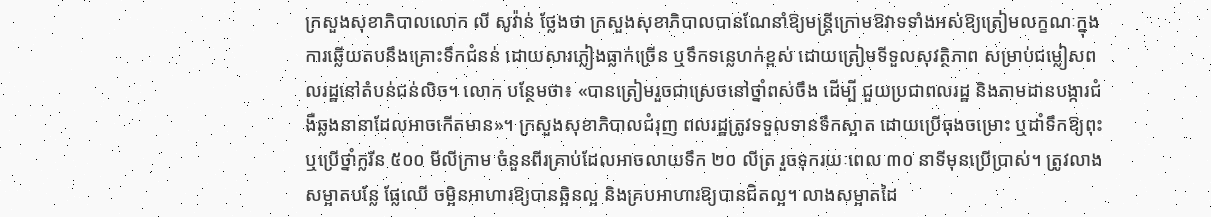ក្រសួងសុខាភិបាលលោក លី សូវ៉ាន់ ថ្លែងថា ក្រសួងសុខាភិបាលបានណែនាំឱ្យមន្រ្តីក្រោមឱវាទទាំងអស់ឱ្យត្រៀមលក្ខណៈក្នុងការឆ្លើយតបនឹងគ្រោះទឹកជំនន់ ដោយសារភ្លៀងធ្លាក់ច្រើន ឬទឹកទន្លេហក់ខ្ពស់ ដោយត្រៀមទីទួលសុវត្ថិភាព សម្រាប់ជម្លៀសពលរដ្ឋនៅតំបន់ជន់លិច។ លោក បន្ថែមថា៖ «បានត្រៀមរួចជាស្រេចនៅថ្នាំពស់ចឹង ដើម្បី ជួយប្រជាពលរដ្ឋ និងតាមដានបង្ការជំងឺឆ្លងនានាដែលអាចកើតមាន»។ ក្រសួងសុខាភិបាលជំរុញ ពលរដ្ឋត្រូវទទួលទានទឹកស្អាត ដោយប្រើធុងចម្រោះ ឬដាំទឹកឱ្យពុះ ឬប្រើថ្នាំក្លរីន ៥០០ មីលីក្រាម ចំនួនពីរគ្រាប់ដែលអាចលាយទឹក ២០ លីត្រ រួចទុករយៈពេល ៣០ នាទីមុនប្រើប្រាស់។ ត្រូវលាងសម្អាតបន្លែ ផ្លែឈើ ចម្អិនអាហារឱ្យបានឆ្អិនល្អ និងគ្របអាហារឱ្យបានជិតល្អ។ លាងសម្អាតដៃ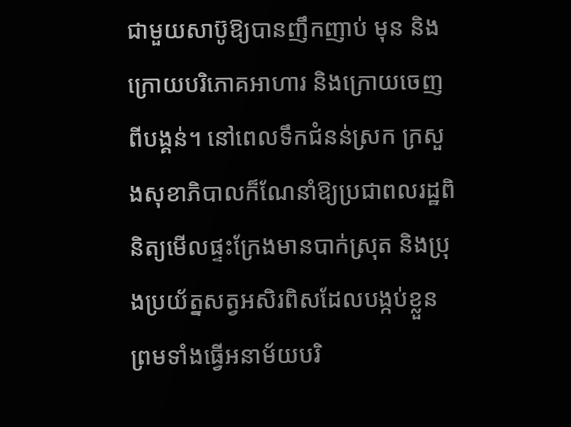ជាមួយសាប៊ូឱ្យបានញឹកញាប់ មុន និងក្រោយបរិភោគអាហារ និងក្រោយចេញពីបង្គន់។ នៅពេលទឹកជំនន់ស្រក ក្រសួងសុខាភិបាលក៏ណែនាំឱ្យប្រជាពលរដ្ឋពិនិត្យមើលផ្ទះក្រែងមានបាក់ស្រុត និងប្រុងប្រយ័ត្នសត្វអសិរពិសដែលបង្កប់ខ្លួន ព្រមទាំងធ្វើអនាម័យបរិ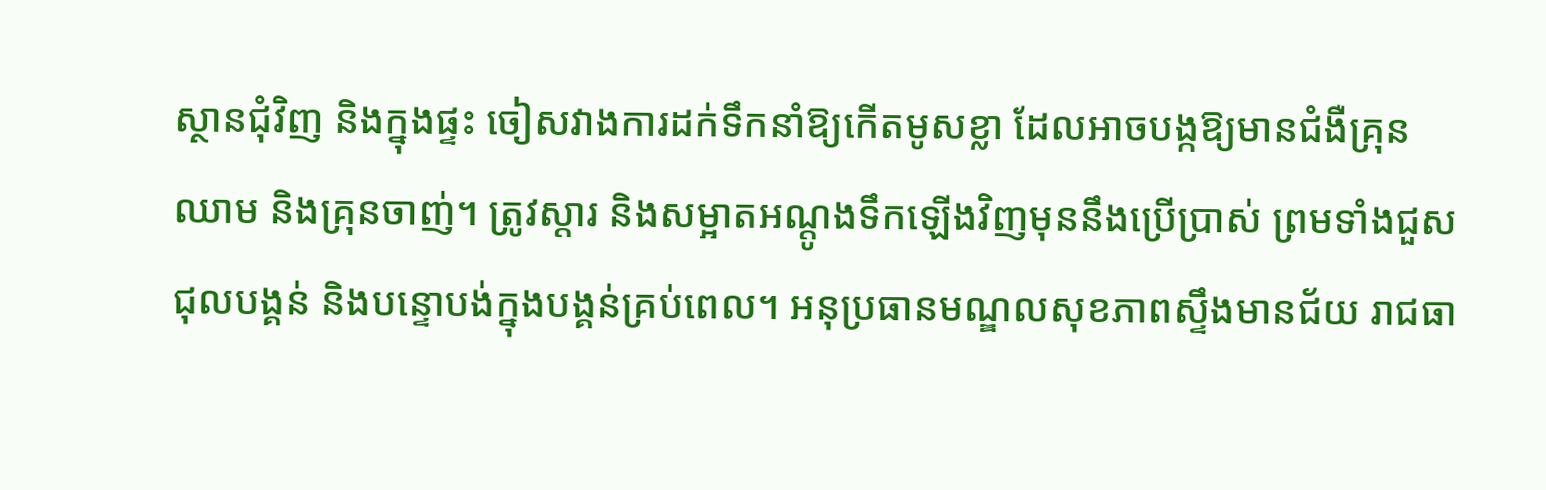ស្ថានជុំវិញ និងក្នុងផ្ទះ ចៀសវាងការដក់ទឹកនាំឱ្យកើតមូសខ្លា ដែលអាចបង្កឱ្យមានជំងឺគ្រុនឈាម និងគ្រុនចាញ់។ ត្រូវស្តារ និងសម្អាតអណ្តូងទឹកឡើងវិញមុននឹងប្រើប្រាស់ ព្រមទាំងជួសជុលបង្គន់ និងបន្ទោបង់ក្នុងបង្គន់គ្រប់ពេល។ អនុប្រធានមណ្ឌលសុខភាពស្ទឹងមានជ័យ រាជធា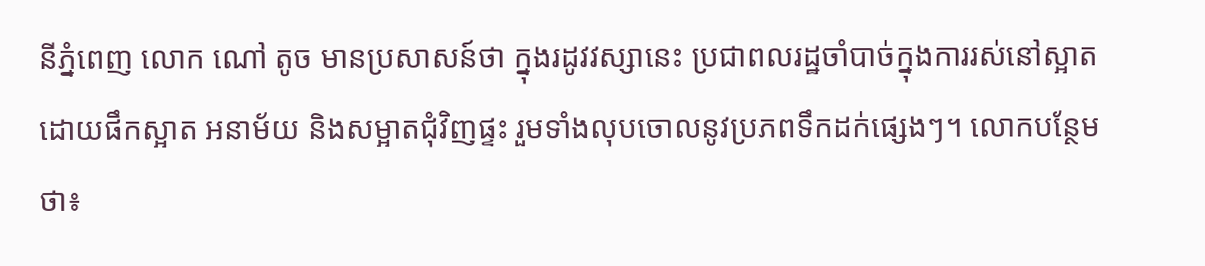នីភ្នំពេញ លោក ណៅ តូច មានប្រសាសន៍ថា ក្នុងរដូវវស្សានេះ ប្រជាពលរដ្ឋចាំបាច់ក្នុងការរស់នៅស្អាត ដោយផឹកស្អាត អនាម័យ និងសម្អាតជុំវិញផ្ទះ រួមទាំងលុបចោលនូវប្រភពទឹកដក់ផ្សេងៗ។ លោកបន្ថែមថា៖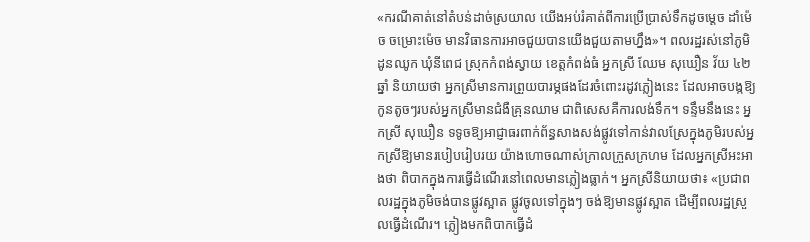«ករណីគាត់នៅតំបន់ដាច់ស្រយាល យើងអប់រំគាត់ពីការប្រើប្រាស់ទឹកដូចម្ដេច ដាំម៉េច ចម្រោះម៉េច មានវិធានការអាចជួយបានយើងជួយតាមហ្នឹង»។ ពលរដ្ឋរស់នៅភូមិដូនឈូក ឃុំនីពេជ ស្រុកកំពង់ស្វាយ ខេត្តកំពង់ធំ អ្នកស្រី ឈែម សុឃឿន វ័យ ៤២ ឆ្នាំ និយាយថា អ្នកស្រីមានការព្រួយបារម្ភផងដែរចំពោះរដូវភ្លៀងនេះ ដែលអាចបង្កឱ្យកូនតូចៗរបស់អ្នកស្រីមានជំងឺគ្រុនឈាម ជាពិសេសគឺការលង់ទឹក។ ទន្ទឹមនឹងនេះ អ្នកស្រី សុឃឿន ទទូចឱ្យអាជ្ញាធរពាក់ព័ន្ធសាងសង់ផ្លូវទៅកាន់វាលស្រែក្នុងភូមិរបស់អ្នកស្រីឱ្យមានរបៀបរៀបរយ យ៉ាងហោចណាស់ក្រាលក្រួសក្រហម ដែលអ្នកស្រីអះអាងថា ពិបាកក្នុងការធ្វើដំណើរនៅពេលមានភ្លៀងធ្លាក់។ អ្នកស្រីនិយាយថា៖ «ប្រជាពលរដ្ឋក្នុងភូមិចង់បានផ្លូវស្អាត ផ្លូវចូលទៅក្នុងៗ ចង់ឱ្យមានផ្លូវស្អាត ដើម្បីពលរដ្ឋស្រួលធ្វើដំណើរ។ ភ្លៀងមកពិបាកធ្វើដំ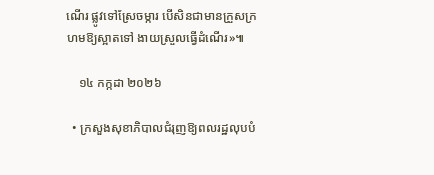ណើរ ផ្លូវទៅស្រែចម្ការ បើសិនជាមានក្រួសក្រហមឱ្យស្អាតទៅ ងាយស្រួលធ្វើដំណើរ»៕

    ១៤ កក្កដា ២០២៦

  • ក្រសួងសុខាភិបាលជំរុញឱ្យពលរដ្ឋលុបបំ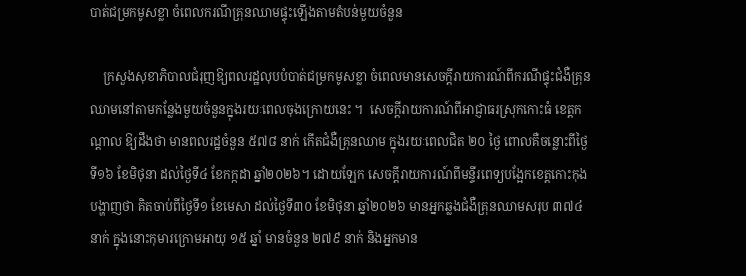បាត់ជម្រកមូសខ្លា ចំពេលករណីគ្រុនឈាមផ្ទុះឡើងតាមតំបន់មួយចំនួន

    ក្រសួងសុខាភិបាលជំរុញឱ្យពលរដ្ឋលុបបំបាត់ជម្រកមូសខ្លា ចំពេលមានសេចក្ដីរាយការណ៍ពីករណីផ្ទុះជំងឺគ្រុនឈាមនៅតាមកន្លែងមួយចំនួនក្នុងរយៈពេលចុងក្រោយនេះ ។  សេចក្ដីរាយការណ៍ពីអាជ្ញាធរស្រុកកោះធំ ខេត្តកណ្ដាល ឱ្យដឹងថា មានពលរដ្ឋចំនួន ៥៧៨ នាក់ កើតជំងឺគ្រុនឈាម ក្នុងរយៈពេលជិត ២០ ថ្ងៃ ពោលគឺចន្លោះពីថ្ងៃទី១៦ ខែមិថុនា ដល់ថ្ងៃទី៤ ខែកក្កដា ឆ្នាំ២០២៦។ ដោយឡែក សេចក្ដីរាយការណ៍ពីមន្ទីរពេទ្យបង្អែកខេត្តកោះកុង បង្ហាញថា គិតចាប់ពីថ្ងៃទី១ ខែមេសា ដល់ថ្ងៃទី៣០ ខែមិថុនា ឆ្នាំ២០២៦ មានអ្នកឆ្លងជំងឺគ្រុនឈាមសរុប ៣៧៤ នាក់ ក្នុងនោះកុមារក្រោមអាយុ ១៥ ឆ្នាំ មានចំនួន ២៧៩ នាក់ និងអ្នកមាន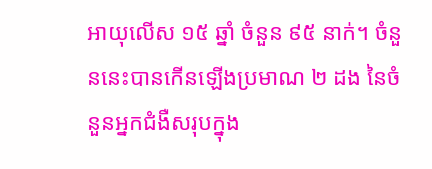អាយុលើស ១៥ ឆ្នាំ ចំនួន ៩៥ នាក់។ ចំនួននេះបានកើនឡើងប្រមាណ ២ ដង នៃចំនួនអ្នកជំងឺសរុបក្នុង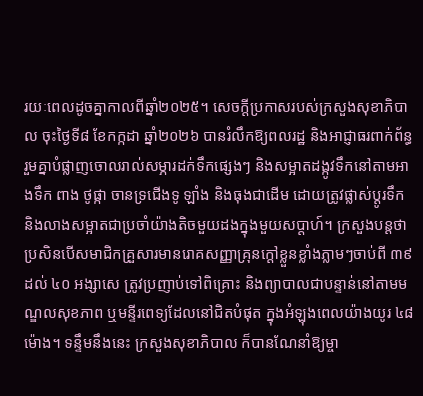រយៈពេលដូចគ្នាកាលពីឆ្នាំ២០២៥។ សេចក្ដីប្រកាសរបស់ក្រសួងសុខាភិបាល ចុះថ្ងៃទី៨ ខែកក្កដា ឆ្នាំ២០២៦ បានរំលឹកឱ្យពលរដ្ឋ និងអាជ្ញាធរពាក់ព័ន្ធ រួមគ្នាបំផ្លាញចោលរាល់សម្ភារដក់ទឹកផ្សេងៗ និងសម្អាតដង្កូវទឹកនៅតាមអាងទឹក ពាង ថូផ្កា ចានទ្រជើងទូ ឡាំង និងធុងជាដើម ដោយត្រូវផ្លាស់ប្ដូរទឹក និងលាងសម្អាតជាប្រចាំយ៉ាងតិចមួយដងក្នុងមួយសប្តាហ៍។ ក្រសួងបន្តថា ប្រសិនបើសមាជិកគ្រួសារមានរោគសញ្ញាគ្រុនក្ដៅខ្លួនខ្លាំងភ្លាមៗចាប់ពី ៣៩ ដល់ ៤០ អង្សាសេ ត្រូវប្រញាប់ទៅពិគ្រោះ និងព្យាបាលជាបន្ទាន់នៅតាមមណ្ឌលសុខភាព ឬមន្ទីរពេទ្យដែលនៅជិតបំផុត ក្នុងអំឡុងពេលយ៉ាងយូរ ៤៨ ម៉ោង។ ទន្ទឹមនឹងនេះ ក្រសួងសុខាភិបាល ក៏បានណែនាំឱ្យម្ចា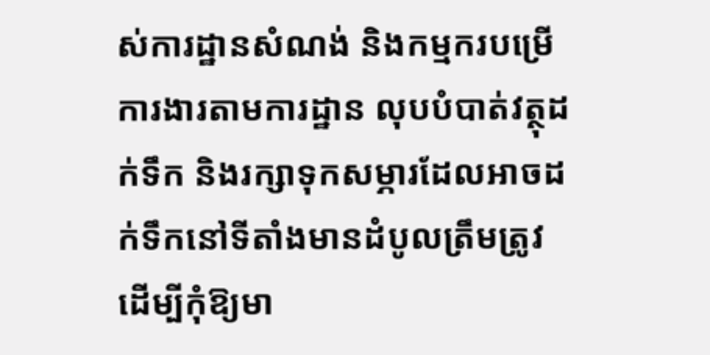ស់ការដ្ឋានសំណង់ និងកម្មករបម្រើការងារតាមការដ្ឋាន លុបបំបាត់វត្ថុដក់ទឹក និងរក្សាទុកសម្ភារដែលអាចដក់ទឹកនៅទីតាំងមានដំបូលត្រឹមត្រូវ ដើម្បីកុំឱ្យមា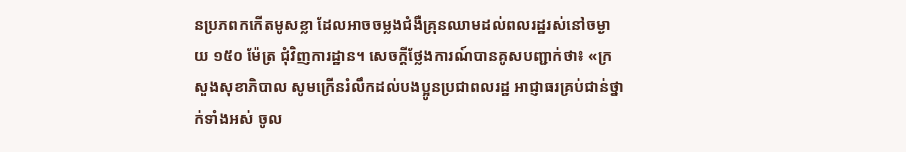នប្រភពកកើតមូសខ្លា ដែលអាចចម្លងជំងឺគ្រុនឈាមដល់ពលរដ្ឋរស់នៅចម្ងាយ ១៥០ ម៉ែត្រ ជុំវិញការដ្ឋាន។ សេចក្ដីថ្លែងការណ៍បានគូសបញ្ជាក់ថា៖ «ក្រសួងសុខាភិបាល សូមក្រើនរំលឹកដល់បងប្អូនប្រជាពលរដ្ឋ អាជ្ញាធរគ្រប់ជាន់ថ្នាក់ទាំងអស់ ចូល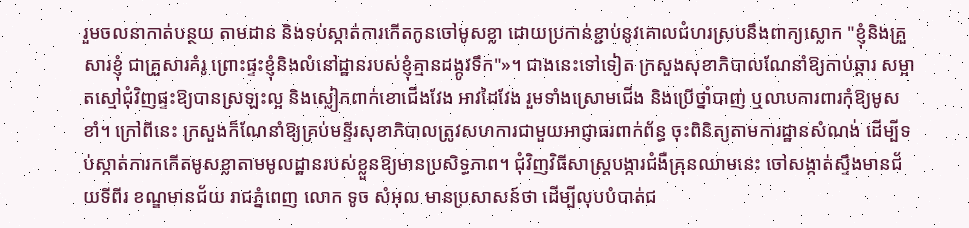រួមចលនាកាត់បន្ថយ តាមដាន និងទប់ស្កាត់ការកើតកូនចៅមូសខ្លា ដោយប្រកាន់ខ្ជាប់នូវគោលជំហរស្របនឹងពាក្យស្លោក "ខ្ញុំនិងគ្រួសារខ្ញុំ ជាគ្រួសារគំរូ ព្រោះផ្ទះខ្ញុំនិងលំនៅដ្ឋានរបស់ខ្ញុំគ្មានដង្កូវទឹក"»។ ជាងនេះទៅទៀត ក្រសួងសុខាភិបាលណែនាំឱ្យកាប់ឆ្ការ សម្អាតស្មៅជុំវិញផ្ទះឱ្យបានស្រឡះល្អ និងស្លៀកពាក់ខោជើងវែង អាវដៃវែង រួមទាំងស្រោមជើង និងប្រើថ្នាំបាញ់ ឬលាបការពារកុំឱ្យមូសខាំ។ ក្រៅពីនេះ ក្រសួងក៏ណែនាំឱ្យគ្រប់មន្ទីរសុខាភិបាលត្រូវសហការជាមួយអាជ្ញាធរពាក់ព័ន្ធ ចុះពិនិត្យតាមការដ្ឋានសំណង់ ដើម្បីទប់ស្កាត់ការកកើតមូសខ្លាតាមមូលដ្ឋានរបស់ខ្លួនឱ្យមានប្រសិទ្ធភាព។ ជុំវិញវិធីសាស្ត្របង្ការជំងឺគ្រុនឈាមនេះ ចៅសង្កាត់ស្ទឹងមានជ័យទីពីរ ខណ្ឌមានជ័យ រាជភ្នំពេញ លោក ទូច សំអុល មានប្រសាសន៍ថា ដើម្បីលុបបំបាត់ជ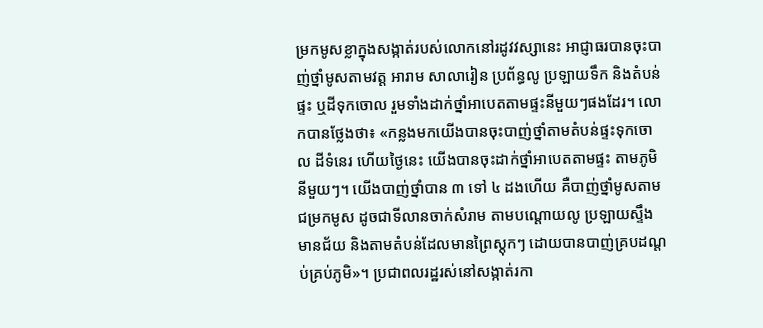ម្រកមូសខ្លាក្នុងសង្កាត់របស់លោកនៅរដូវវស្សានេះ អាជ្ញាធរបានចុះបាញ់ថ្នាំមូសតាមវត្ត អារាម សាលារៀន ប្រព័ន្ធលូ ប្រឡាយទឹក និងតំបន់ផ្ទះ ឬដីទុកចោល រួមទាំងដាក់ថ្នាំអាបេតតាមផ្ទះនីមួយៗផងដែរ។ លោកបានថ្លែងថា៖ «កន្លងមកយើងបានចុះបាញ់ថ្នាំតាមតំបន់ផ្ទះទុកចោល ដីទំនេរ ហើយថ្ងៃនេះ យើងបានចុះដាក់ថ្នាំអាបេតតាមផ្ទះ តាមភូមិនីមួយៗ។ យើងបាញ់ថ្នាំបាន ៣ ទៅ ៤ ដងហើយ គឺបាញ់ថ្នាំមូសតាមជម្រកមូស ដូចជាទីលានចាក់សំរាម តាមបណ្ដោយលូ ប្រឡាយស្ទឹងមានជ័យ និងតាមតំបន់ដែលមានព្រៃស្តុកៗ ដោយបានបាញ់គ្របដណ្តប់គ្រប់ភូមិ»។ ប្រជាពលរដ្ឋរស់នៅសង្កាត់រកា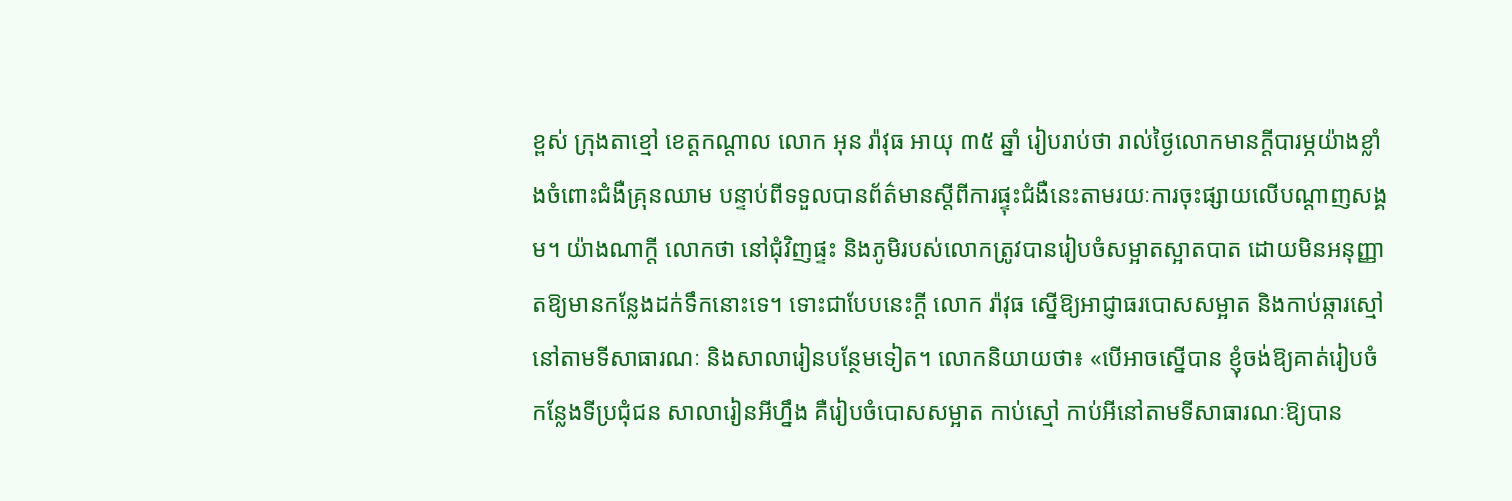ខ្ពស់ ក្រុងតាខ្មៅ ខេត្តកណ្ដាល លោក អុន រ៉ាវុធ អាយុ ៣៥ ឆ្នាំ រៀបរាប់ថា រាល់ថ្ងៃលោកមានក្ដីបារម្ភយ៉ាងខ្លាំងចំពោះជំងឺគ្រុនឈាម បន្ទាប់ពីទទួលបានព័ត៌មានស្តីពីការផ្ទុះជំងឺនេះតាមរយៈការចុះផ្សាយលើបណ្ដាញសង្គម។ យ៉ាងណាក្តី លោកថា នៅជុំវិញផ្ទះ និងភូមិរបស់លោកត្រូវបានរៀបចំសម្អាតស្អាតបាត ដោយមិនអនុញ្ញាតឱ្យមានកន្លែងដក់ទឹកនោះទេ។ ទោះជាបែបនេះក្ដី លោក រ៉ាវុធ ស្នើឱ្យអាជ្ញាធរបោសសម្អាត និងកាប់ឆ្ការស្មៅនៅតាមទីសាធារណៈ និងសាលារៀនបន្ថែមទៀត។ លោកនិយាយថា៖ «បើអាចស្នើបាន ខ្ញុំចង់ឱ្យគាត់រៀបចំកន្លែងទីប្រជុំជន សាលារៀនអីហ្នឹង គឺរៀបចំបោសសម្អាត កាប់ស្មៅ កាប់អីនៅតាមទីសាធារណៈឱ្យបាន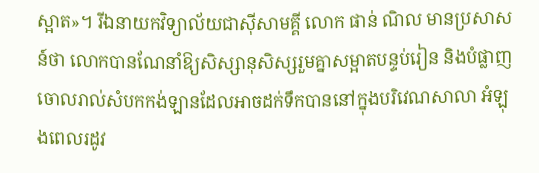ស្អាត»។ រីឯនាយកវិទ្យាល័យជាស៊ីសាមគ្គី លោក ផាន់ ណិល មានប្រសាសន៍ថា លោកបានណែនាំឱ្យសិស្សានុសិស្សរួមគ្នាសម្អាតបន្ទប់រៀន និងបំផ្លាញចោលរាល់សំបកកង់ឡានដែលអាចដក់ទឹកបាននៅក្នុងបរិវេណសាលា អំឡុងពេលរដូវ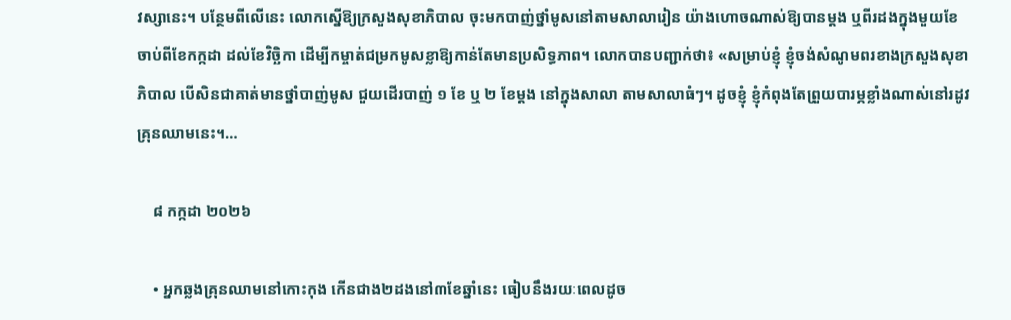វស្សានេះ។ បន្ថែមពីលើនេះ លោកស្នើឱ្យក្រសួងសុខាភិបាល ចុះមកបាញ់ថ្នាំមូសនៅតាមសាលារៀន យ៉ាងហោចណាស់ឱ្យបានម្ដង ឬពីរដងក្នុងមួយខែ ចាប់ពីខែកក្កដា ដល់ខែវិច្ឆិកា ដើម្បីកម្ចាត់ជម្រកមូសខ្លាឱ្យកាន់តែមានប្រសិទ្ធភាព។ លោកបានបញ្ជាក់ថា៖ «សម្រាប់ខ្ញុំ ខ្ញុំចង់សំណូមពរខាងក្រសួងសុខាភិបាល បើសិនជាគាត់មានថ្នាំបាញ់មូស ជួយដើរបាញ់ ១ ខែ ឬ ២ ខែម្ដង នៅក្នុងសាលា តាមសាលាធំៗ។ ដូចខ្ញុំ ខ្ញុំកំពុងតែព្រួយបារម្ភខ្លាំងណាស់នៅរដូវគ្រុនឈាមនេះ។…

    ៨ កក្កដា ២០២៦

    • អ្នកឆ្លងគ្រុនឈាមនៅកោះកុង កើនជាង២ដងនៅ៣ខែឆ្នាំនេះ ធៀបនឹងរយៈពេលដូច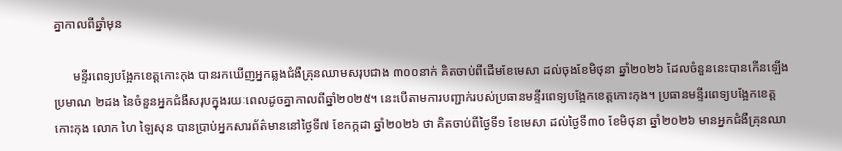គ្នាកាលពីឆ្នាំមុន

      មន្ទីរពេទ្យបង្អែកខេត្តកោះកុង បានរកឃើញអ្នកឆ្លងជំងឺគ្រុនឈាមសរុបជាង ៣០០នាក់ គិតចាប់ពីដើមខែមេសា ដល់ចុងខែមិថុនា ឆ្នាំ២០២៦ ដែលចំនួននេះបានកើនឡើងប្រមាណ ២ដង នៃចំនួនអ្នកជំងឺសរុបក្នុងរយៈពេលដូចគ្នាកាលពីឆ្នាំ២០២៥។ នេះបើតាមការបញ្ជាក់របស់ប្រធានមន្ទីរពេទ្យបង្អែកខេត្តកោះកុង។ ប្រធានមន្ទីរពេទ្យបង្អែកខេត្តកោះកុង លោក ហៃ ឡៃសុន បានប្រាប់អ្នកសារព័ត៌មាននៅថ្ងៃទី៧ ខែកក្កដា ឆ្នាំ២០២៦ ថា គិតចាប់ពីថ្ងៃទី១ ខែមេសា ដល់ថ្ងៃទី៣០ ខែមិថុនា ឆ្នាំ២០២៦ មានអ្នកជំងឺគ្រុនឈា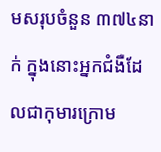មសរុបចំនួន ៣៧៤នាក់ ក្នុងនោះអ្នកជំងឺដែលជាកុមារក្រោម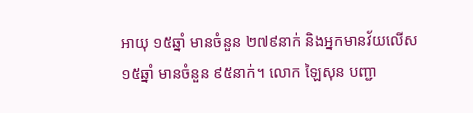អាយុ ១៥ឆ្នាំ មានចំនួន ២៧៩នាក់ និងអ្នកមានវ័យលើស ១៥ឆ្នាំ មានចំនួន ៩៥នាក់។ លោក ឡៃសុន បញ្ជា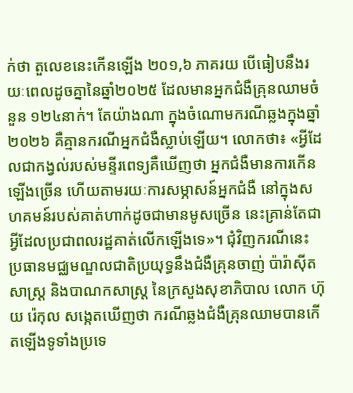ក់ថា តួលេខនេះកើនឡើង ២០១,៦ ភាគរយ បើធៀបនឹងរយៈពេលដូចគ្នានៃឆ្នាំ២០២៥ ដែលមានអ្នកជំងឺគ្រុនឈាមចំនួន ១២៤នាក់។ តែយ៉ាងណា ក្នុងចំណោមករណីឆ្លងក្នុងឆ្នាំ២០២៦ គឺគ្មានករណីអ្នកជំងឺស្លាប់ឡើយ។ លោកថា៖ «អ្វីដែលជាកង្វល់របស់មន្ទីរពេទ្យគឺឃើញថា អ្នកជំងឺមានការកើនឡើងច្រើន ហើយតាមរយៈការសម្ភាសន៍អ្នកជំងឺ នៅក្នុងសហគមន៍របស់គាត់ហាក់ដូចជាមានមូសច្រើន នេះគ្រាន់តែជាអ្វីដែលប្រជាពលរដ្ឋគាត់លើកឡើងទេ»។ ជុំវិញករណីនេះ ប្រធានមជ្ឈមណ្ឌលជាតិប្រយុទ្ធនឹងជំងឺគ្រុនចាញ់ ប៉ារ៉ាស៊ីតសាស្ត្រ និងបាណកសាស្ត្រ នៃក្រសួងសុខាភិបាល លោក ហ៊ុយ រ៉េកុល សង្កេតឃើញថា ករណីឆ្លងជំងឺគ្រុនឈាមបានកើតឡើងទូទាំងប្រទេ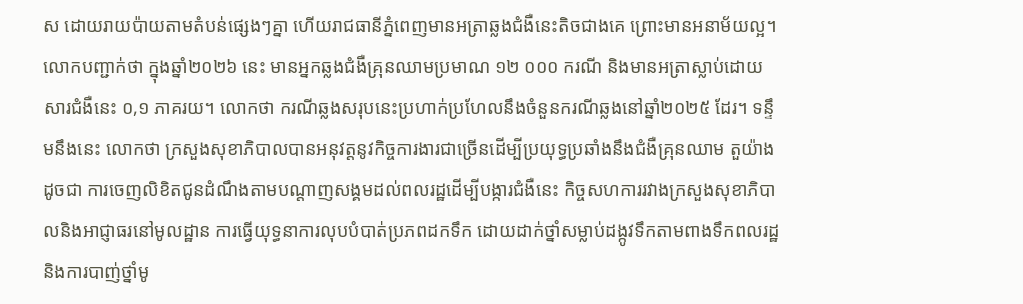ស ដោយរាយប៉ាយតាមតំបន់ផ្សេងៗគ្នា ហើយរាជធានីភ្នំពេញមានអត្រាឆ្លងជំងឺនេះតិចជាងគេ ព្រោះមានអនាម័យល្អ។ លោកបញ្ជាក់ថា ក្នុងឆ្នាំ២០២៦ នេះ មានអ្នកឆ្លងជំងឺគ្រុនឈាមប្រមាណ ១២ ០០០ ករណី និងមានអត្រាស្លាប់ដោយសារជំងឺនេះ ០,១ ភាគរយ។ លោកថា ករណីឆ្លងសរុបនេះប្រហាក់ប្រហែលនឹងចំនួនករណីឆ្លងនៅឆ្នាំ២០២៥ ដែរ។ ទន្ទឹមនឹងនេះ លោកថា ក្រសួងសុខាភិបាលបានអនុវត្តនូវកិច្ចការងារជាច្រើនដើម្បីប្រយុទ្ធប្រឆាំងនឹងជំងឺគ្រុនឈាម តួយ៉ាងដូចជា ការចេញលិខិតជូនដំណឹងតាមបណ្តាញសង្គមដល់ពលរដ្ឋដើម្បីបង្ការជំងឺនេះ កិច្ចសហការរវាងក្រសួងសុខាភិបាលនិងអាជ្ញាធរនៅមូលដ្ឋាន ការធ្វើយុទ្ធនាការលុបបំបាត់ប្រភពដកទឹក ដោយដាក់ថ្នាំសម្លាប់ដង្កូវទឹកតាមពាងទឹកពលរដ្ឋ និងការបាញ់ថ្នាំមូ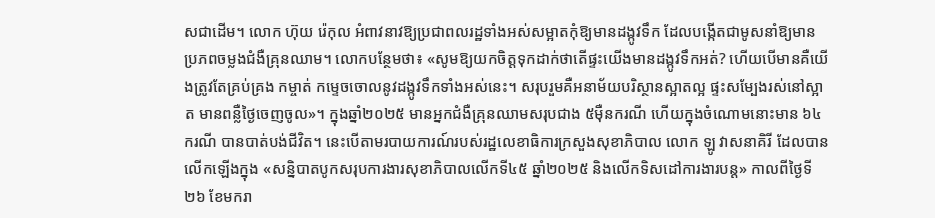សជាដើម។ លោក ហ៊ុយ រ៉េកុល អំពាវនាវឱ្យប្រជាពលរដ្ឋទាំងអស់សម្អាតកុំឱ្យមានដង្កូវទឹក ដែលបង្កើតជាមូសនាំឱ្យមានប្រភពចម្លងជំងឺគ្រុនឈាម។ លោកបន្ថែមថា៖ «សូមឱ្យយកចិត្តទុកដាក់ថាតើផ្ទះយើងមានដង្កូវទឹកអត់? ហើយបើមានគឺយើងត្រូវតែគ្រប់គ្រង កម្ចាត់ កម្ទេចចោលនូវដង្កូវទឹកទាំងអស់នេះ។ សរុបរួមគឺអនាម័យបរិស្ថានស្អាតល្អ ផ្ទះសម្បែងរស់នៅស្អាត មានពន្លឺថ្ងៃចេញចូល»។ ក្នុងឆ្នាំ២០២៥ មានអ្នកជំងឺគ្រុនឈាមសរុបជាង ៥ម៉ឺនករណី ហើយក្នុងចំណោមនោះមាន ៦៤ករណី បានបាត់បង់ជីវិត។ នេះបើតាមរបាយការណ៍របស់រដ្ឋលេខាធិការក្រសួងសុខាភិបាល លោក ឡូ វាសនាគិរី ដែលបានលើកឡើងក្នុង «សន្និបាតបូកសរុបការងារសុខាភិបាលលើកទី៤៥ ឆ្នាំ២០២៥ និងលើកទិសដៅការងារបន្ត» កាលពីថ្ងៃទី២៦ ខែមករា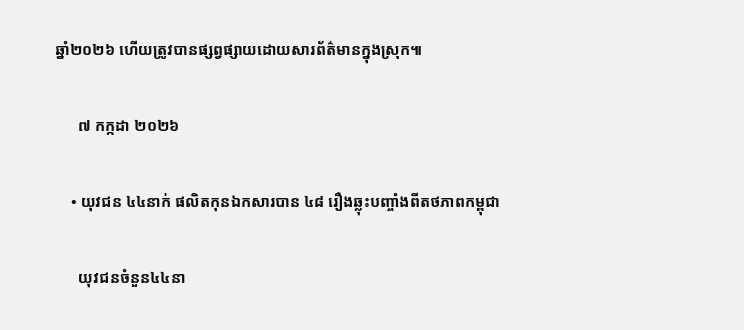ឆ្នាំ២០២៦ ហើយត្រូវបានផ្សព្វផ្សាយដោយសារព័ត៌មានក្នុងស្រុក៕

      ៧ កក្កដា ២០២៦

    • យុវជន ៤៤នាក់ ផលិតកុនឯកសារបាន ៤៨ រឿងឆ្លុះបញ្ចាំងពីតថភាពកម្ពុជា

      យុវជនចំនួន៤៤នា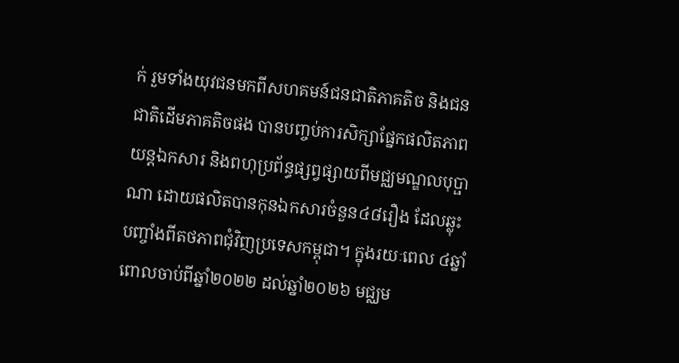ក់ រួមទាំងយុវជនមកពីសហគមន៍ជនជាតិភាគតិច និងជនជាតិដើមភាគតិចផង បានបញ្ចប់ការសិក្សាផ្នែកផលិតភាពយន្តឯកសារ និងពហុប្រព័ន្ធផ្សព្វផ្សាយពីមជ្ឈមណ្ឌលបុប្ផាណា ដោយផលិតបានកុនឯកសារចំនួន៤៨រឿង ដែលឆ្លុះបញ្ចាំងពីតថភាពជុំវិញប្រទេសកម្ពុជា។ ក្នុងរយៈពេល ៤ឆ្នាំ ពោលចាប់ពីឆ្នាំ២០២២ ដល់ឆ្នាំ២០២៦ មជ្ឈម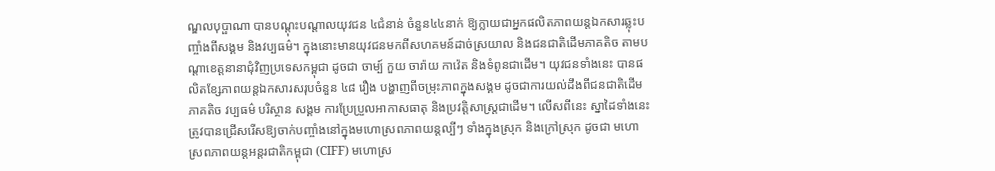ណ្ឌលបុប្ផាណា បានបណ្តុះបណ្តាលយុវជន ៤ជំនាន់ ចំនួន៤៤នាក់ ឱ្យក្លាយជាអ្នកផលិតភាពយន្តឯកសារឆ្លុះបញ្ចាំងពីសង្គម និងវប្បធម៌។ ក្នុងនោះមានយុវជនមកពីសហគមន៍ដាច់ស្រយាល និងជនជាតិដើមភាគតិច តាមបណ្ដាខេត្តនានាជុំវិញប្រទេសកម្ពុជា ដូចជា ចាម្ប៍ កួយ ចារ៉ាយ កាវ៉េត និងទំពូនជាដើម។ យុវជនទាំងនេះ បានផលិតខ្សែភាពយន្តឯកសារសរុបចំនួន ៤៨ រឿង បង្ហាញពីចម្រុះភាពក្នុងសង្គម ដូចជាការយល់ដឹងពីជនជាតិដើមភាគតិច វប្បធម៌ បរិស្ថាន សង្គម ការប្រែប្រួលអាកាសធាតុ និងប្រវត្តិសាស្ត្រជាដើម។ លើសពីនេះ ស្នាដៃទាំងនេះ ត្រូវបានជ្រើសរើសឱ្យចាក់បញ្ចាំងនៅក្នុងមហោស្រពភាពយន្តល្បីៗ ទាំងក្នុងស្រុក និងក្រៅស្រុក ដូចជា មហោស្រពភាពយន្តអន្តរជាតិកម្ពុជា (CIFF) មហោស្រ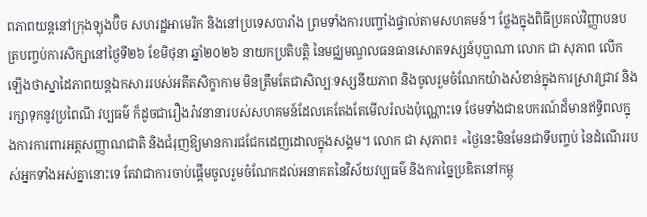ពភាពយន្តនៅក្រុងឡុងប៊ិច សហរដ្ឋអាមេរិក និងនៅប្រទេសបារាំង ព្រមទាំងការបញ្ចាំងផ្ទាល់តាមសហគមន៍។ ថ្លែងក្នុងពិធីប្រគល់វិញ្ញាបនបត្របញ្ចប់ការសិក្សានៅថ្ងៃទី២៦ ខែមិថុនា ឆ្នាំ២០២៦ នាយកប្រតិបត្តិ នៃមជ្ឈមណ្ឌលធនធានសោតទស្សន៍បុប្ផាណា លោក ជា សុភាព លើកឡើងថាស្នាដៃភាពយន្តឯកសាររបស់អតីតសិក្ខាកាម មិនត្រឹមតែជាសិល្បៈទស្សនីយភាព និងចូលរួមចំណែកយ៉ាងសំខាន់ក្នុងការស្រាវជ្រាវ និងរក្សាទុកនូវប្រពៃណី វប្បធម៌ ក៏ដូចជារឿងរ៉ាវនានារបស់សហគមន៍ដែលគេតែងតែមើលរំលងប៉ុណ្ណោះទេ ថែមទាំងជាឧបករណ៍ដ៏មានឥទ្ធិពលក្នុងការការពារអត្តសញ្ញាណជាតិ និងជំរុញឱ្យមានការជជែកដេញដោលក្នុងសង្គម។ លោក ជា សុភាព៖ «ថ្ងៃនេះមិនមែនជាទីបញ្ចប់ នៃដំណើររបស់អ្នកទាំងអស់គ្នានោះទេ តែវាជាការចាប់ផ្តើមចូលរួមចំណែកដល់អនាគតនៃវិស័យវប្បធម៌ និងការច្នៃប្រឌិតនៅកម្ពុ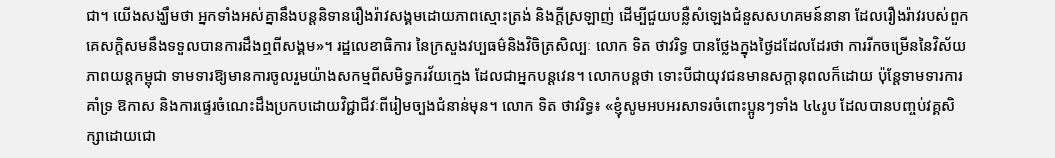ជា។ យើងសង្ឃឹមថា អ្នកទាំងអស់គ្នានឹងបន្តនិទានរឿងរ៉ាវសង្គមដោយភាពស្មោះត្រង់ និងក្តីស្រឡាញ់ ដើម្បីជួយបន្លឺសំឡេងជំនួសសហគមន៍នានា ដែលរឿងរ៉ាវរបស់ពួកគេសក្តិសមនឹងទទួលបានការដឹងឮពីសង្គម»។ រដ្ឋលេខាធិការ នៃក្រសួងវប្បធម៌និងវិចិត្រសិល្បៈ លោក ទិត ថាវរិទ្ធ បានថ្លែងក្នុងថ្ងៃដដែលដែរថា ការរីកចម្រើននៃវិស័យភាពយន្តកម្ពុជា ទាមទារឱ្យមានការចូលរួមយ៉ាងសកម្មពីសមិទ្ធករវ័យក្មេង ដែលជាអ្នកបន្តវេន។ លោកបន្តថា ទោះបីជាយុវជនមានសក្តានុពលក៏ដោយ ប៉ុន្តែទាមទារការគាំទ្រ ឱកាស និងការផ្ទេរចំណេះដឹងប្រកបដោយវិជ្ជាជីវៈពីរៀមច្បងជំនាន់មុន។ លោក ទិត ថាវរិទ្ធ៖ «ខ្ញុំសូមអបអរសាទរចំពោះប្អូនៗទាំង ៤៤រូប ដែលបានបញ្ចប់វគ្គសិក្សាដោយជោ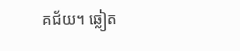គជ័យ។ ឆ្លៀត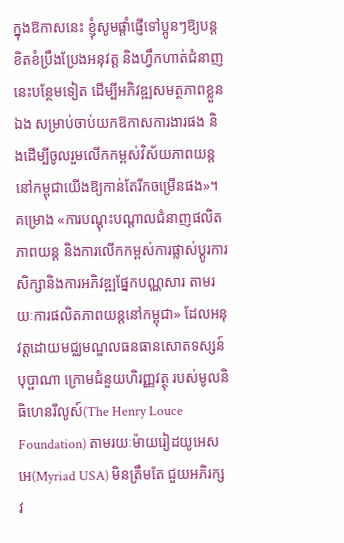ក្នុងឱកាសនេះ ខ្ញុំសូមផ្តាំផ្ញើទៅប្អូនៗឱ្យបន្តខិតខំប្រឹងប្រែងអនុវត្ត និងហ្វឹកហាត់ជំនាញនេះបន្ថែមទៀត ដើម្បីអភិវឌ្ឍសមត្ថភាពខ្លួនឯង សម្រាប់ចាប់យកឱកាសការងារផង និងដើម្បីចូលរួមលើកកម្ពស់វិស័យភាពយន្តនៅកម្ពុជាយើងឱ្យកាន់តែរីកចម្រើនផង»។ គម្រោង «ការបណ្តុះបណ្តាលជំនាញផលិតភាពយន្ត និងការលើកកម្ពស់ការផ្លាស់ប្តូរការសិក្សានិងការអភិវឌ្ឍផ្នែកបណ្ណសារ តាមរយៈការផលិតភាពយន្តនៅកម្ពុជា» ដែលអនុវត្តដោយមជ្ឈមណ្ឌលធនធានសោតទស្សន៍បុប្ផាណា ក្រោមជំនួយហិរញ្ញវត្ថុ របស់មូលនិធិហេនរីលូស៍(The Henry Louce Foundation) តាមរយៈម៉ាយរៀដយូអេសអេ(Myriad USA) មិនត្រឹមតែ ជួយអភិរក្សវ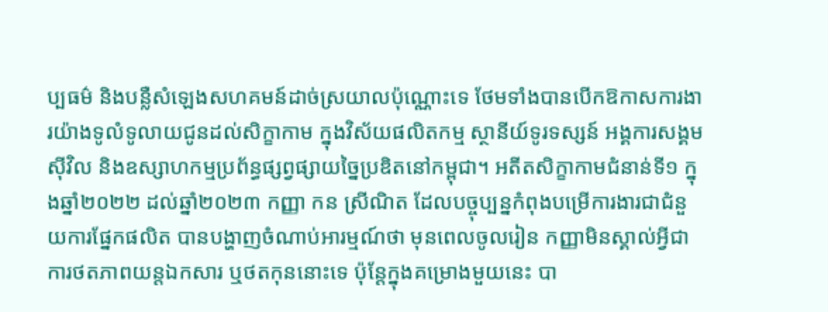ប្បធម៌ និងបន្លឺសំឡេងសហគមន៍ដាច់ស្រយាលប៉ុណ្ណោះទេ ថែមទាំងបានបើកឱកាសការងារយ៉ាងទូលំទូលាយជូនដល់សិក្ខាកាម ក្នុងវិស័យផលិតកម្ម ស្ថានីយ៍ទូរទស្សន៍ អង្គការសង្គមស៊ីវិល និងឧស្សាហកម្មប្រព័ន្ធផ្សព្វផ្សាយច្នៃប្រឌិតនៅកម្ពុជា។ អតីតសិក្ខាកាមជំនាន់ទី១ ក្នុងឆ្នាំ២០២២ ដល់ឆ្នាំ២០២៣ កញ្ញា កន ស្រីណិត ដែលបច្ចុប្បន្នកំពុងបម្រើការងារជាជំនួយការផ្នែកផលិត បានបង្ហាញចំណាប់អារម្មណ៍ថា មុនពេលចូលរៀន កញ្ញាមិនស្គាល់អ្វីជាការថតភាពយន្តឯកសារ ឬថតកុននោះទេ ប៉ុន្ដែក្នុងគម្រោងមួយនេះ បា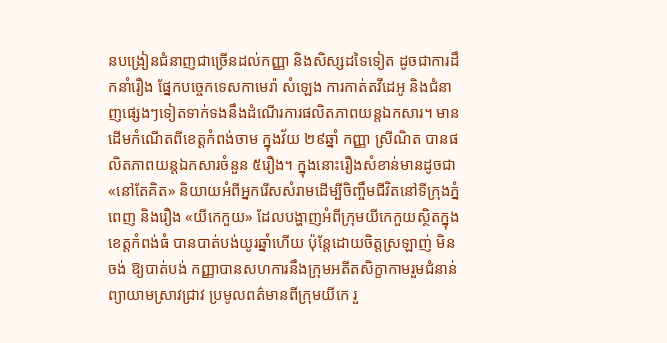នបង្រៀនជំនាញជាច្រើនដល់កញ្ញា និងសិស្សដទៃទៀត ដូចជាការដឹកនាំរឿង ផ្នែកបច្ចេកទេសកាមេរ៉ា សំឡេង ការកាត់តវីដេអូ និងជំនាញផ្សេងៗទៀតទាក់ទងនឹងដំណើរការផលិតភាពយន្តឯកសារ។ មានដើមកំណើតពីខេត្តកំពង់ចាម ក្នុងវ័យ ២៩ឆ្នាំ កញ្ញា ស្រីណិត បានផលិតភាពយន្តឯកសារចំនួន ៥រឿង។ ក្នុងនោះរឿងសំខាន់មានដូចជា «នៅតែគិត» និយាយអំពីអ្នករើសសំរាមដើម្បីចិញ្ចឹមជីវិតនៅទីក្រុងភ្នំពេញ និងរឿង «យីកេកួយ» ដែលបង្ហាញអំពីក្រុមយីកេកួយស្ថិតក្នុងខេត្តកំពង់ធំ បានបាត់បង់យូរឆ្នាំហើយ ប៉ុន្ដែដោយចិត្តស្រឡាញ់ មិនចង់ ឱ្យបាត់បង់ កញ្ញាបានសហការនឹងក្រុមអតីតសិក្ខាកាមរួមជំនាន់ ព្យាយាមស្រាវជ្រាវ ប្រមូលពត៌មានពីក្រុមយីកេ រួ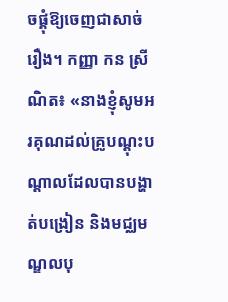ចផ្គុំឱ្យចេញជាសាច់រឿង។ កញ្ញា កន ស្រីណិត៖ «នាងខ្ញុំសូមអរគុណដល់គ្រូបណ្ដុះបណ្ដាលដែលបានបង្ហាត់បង្រៀន និងមជ្ឈមណ្ឌលបុ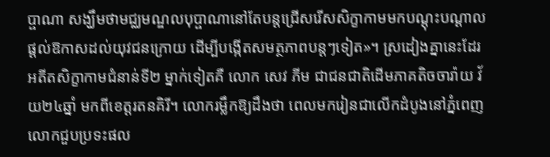ប្ផាណា សង្ឃឹមថាមជ្ឈមណ្ឌលបុប្ផាណានៅតែបន្តជ្រើសរើសសិក្ខាកាមមកបណ្ដុះបណ្ដាល ផ្តល់ឱកាសដល់យុវជនក្រោយ ដើម្បីបង្កើតសមត្ថភាពបន្តៗទៀត»។ ស្រដៀងគ្នានេះដែរ អតីតសិក្ខាកាមជំនាន់ទី២ ម្នាក់ទៀតគឺ លោក សេវ ភីម ជាជនជាតិដើមភាគតិចចារ៉ាយ វ័យ២៤ឆ្នាំ មកពីខេត្តរតនគិរី។ លោករម្លឹកឱ្យដឹងថា ពេលមករៀនជាលើកដំបូងនៅភ្នំពេញ លោកជួបប្រទះផល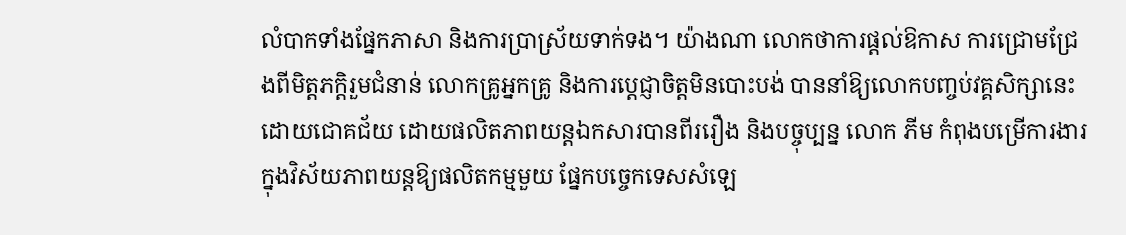លំបាកទាំងផ្នែកភាសា និងការប្រាស្រ័យទាក់ទង។ យ៉ាងណា លោកថាការផ្ដល់ឱកាស ការជ្រោមជ្រែងពីមិត្តភក្តិរួមជំនាន់ លោកគ្រូអ្នកគ្រូ និងការប្ដេជ្ញាចិត្តមិនបោះបង់ បាននាំឱ្យលោកបញ្ចប់វគ្គសិក្សានេះ ដោយជោគជ័យ ដោយផលិតភាពយន្តឯកសារបានពីររឿង និងបច្ចុប្បន្ន លោក ភីម កំពុងបម្រើការងារក្នុងវិស័យភាពយន្តឱ្យផលិតកម្មមួយ ផ្នែកបច្ចេកទេសសំឡេ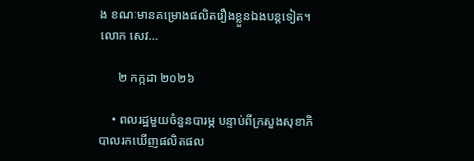ង ខណៈមានគម្រោងផលិតរឿងខ្លួនឯងបន្តទៀត។ លោក សេវ…

      ២ កក្កដា ២០២៦

    • ពលរដ្ឋមួយចំនួនបារម្ភ បន្ទាប់ពីក្រសួងសុខាភិបាលរកឃើញផលិតផល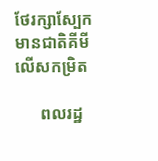ថែរក្សាស្បែកមានជាតិគីមីលើសកម្រិត

      ពលរដ្ឋ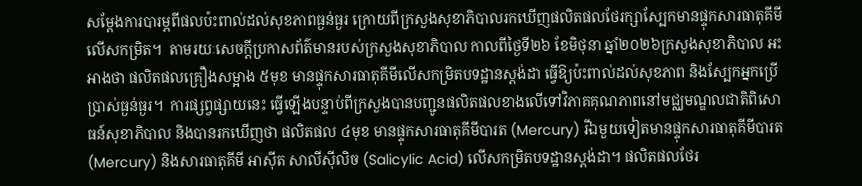សម្តែងការបារម្ភពីផលប៉ះពាល់ដល់សុខភាពធ្ងន់ធ្ងរ ក្រោយពីក្រសួងសុខាភិបាលរកឃើញផលិតផលថែរក្សាស្បែកមានផ្ទុកសារធាតុគីមីលើសកម្រិត។  តាមរយៈសេចក្ដីប្រកាសព័ត៌មានរបស់ក្រសួងសុខាភិបាល កាលពីថ្ងៃទី២៦ ខែមិថុនា ឆ្នាំ២០២៦ក្រសួងសុខាភិបាល អះអាងថា ផលិតផលគ្រឿងសម្អាង ៥មុខ មានផ្ទុកសារធាតុគីមីលើសកម្រិតបទដ្ឋានស្តង់ដា ធ្វើឱ្យប៉ះពាល់ដល់សុខភាព និងស្បែកអ្នកប្រើប្រាស់ធ្ងន់ធ្ងរ។  ការផ្សព្វផ្សាយនេះ ធ្វើឡើងបន្ទាប់ពីក្រសួងបានបញ្ជូនផលិតផលខាងលើទៅវិភាគគុណភាពនៅមជ្ឈមណ្ឌលជាតិពិសោធន៍សុខាភិបាល និងបានរកឃើញថា ផលិតផល ៤មុខ មានផ្ទុកសារធាតុគីមីបារត (Mercury) រីឯមួយទៀតមានផ្ទុកសារធាតុគីមីបារត (Mercury) និងសារធាតុគីមី អាស៊ីត សាលីស៊ីលិច (Salicylic Acid) លើសកម្រិតបទដ្ឋានស្តង់ដា។ ផលិតផលថែរ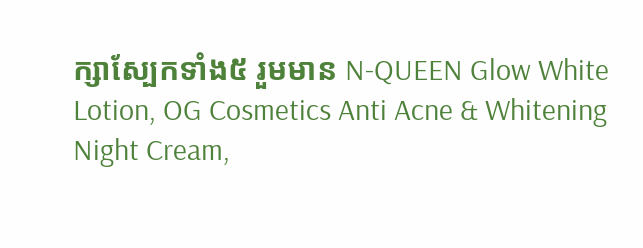ក្សាស្បែកទាំង៥ រួមមាន N-QUEEN Glow White Lotion, OG Cosmetics Anti Acne & Whitening Night Cream,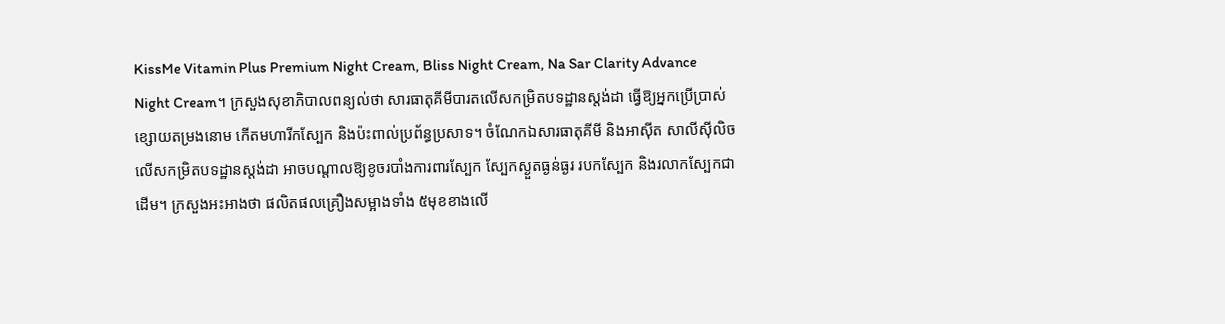KissMe Vitamin Plus Premium Night Cream, Bliss Night Cream, Na Sar Clarity Advance Night Cream។ ក្រសួងសុខាភិបាលពន្យល់ថា សារធាតុគីមីបារតលើសកម្រិតបទដ្ឋានស្តង់ដា ធ្វើឱ្យអ្នកប្រើប្រាស់ខ្សោយតម្រងនោម កើតមហារីកស្បែក និងប៉ះពាល់ប្រព័ន្ធប្រសាទ។ ចំណែកឯសារធាតុគីមី និងអាស៊ីត សាលីស៊ីលិច លើសកម្រិតបទដ្ឋានស្តង់ដា អាចបណ្តាលឱ្យខូចរបាំងការពារស្បែក ស្បែកស្ងួតធ្ងន់ធ្ងរ របកស្បែក និងរលាកស្បែកជាដើម។ ក្រសួងអះអាងថា ផលិតផលគ្រឿងសម្អាងទាំង ៥មុខខាងលើ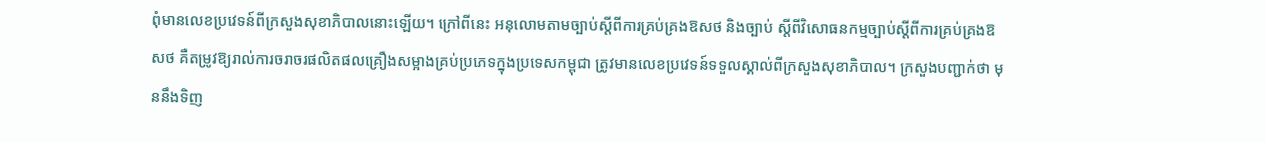ពុំមានលេខប្រវេទន៍ពីក្រសួងសុខាភិបាលនោះឡើយ។ ក្រៅពីនេះ អនុលោមតាមច្បាប់ស្តីពីការគ្រប់គ្រងឱសថ និងច្បាប់ ស្តីពីវិសោធនកម្មច្បាប់ស្តីពីការគ្រប់គ្រងឱសថ គឺតម្រូវឱ្យរាល់ការចរាចរផលិតផលគ្រឿងសម្អាងគ្រប់ប្រភេទក្នុងប្រទេសកម្ពុជា ត្រូវមានលេខប្រវេទន៍ទទួលស្គាល់ពីក្រសួងសុខាភិបាល។ ក្រសួងបញ្ជាក់ថា មុននឹងទិញ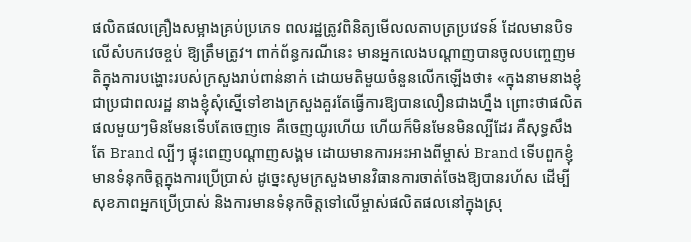ផលិតផលគ្រឿងសម្អាងគ្រប់ប្រភេទ ពលរដ្ឋត្រូវពិនិត្យមើលលតាបត្រប្រវេទន៍ ដែលមានបិទលើសំបកវេចខ្ចប់ ឱ្យត្រឹមត្រូវ។ ពាក់ព័ន្ធករណីនេះ មានអ្នកលេងបណ្ដាញបានចូលបញ្ចេញមតិក្នុងការបង្ហោះរបស់ក្រសួងរាប់ពាន់នាក់ ដោយមតិមួយចំនួនលើកឡើងថា៖ «ក្នុងនាមនាងខ្ញុំជាប្រជាពលរដ្ឋ នាងខ្ញុំសុំស្នើទៅខាងក្រសួងគួរតែធ្វើការឱ្យបានលឿនជាងហ្នឹង ព្រោះថាផលិតផលមួយៗមិនមែនទើបតែចេញទេ គឺចេញយូរហើយ ហើយក៏មិនមែនមិនល្បីដែរ គឺសុទ្ធសឹងតែ Brand ល្បីៗ ផ្ទុះពេញបណ្ដាញសង្គម ដោយមានការអះអាងពីម្ចាស់ Brand ទើបពួកខ្ញុំមានទំនុកចិត្តក្នុងការប្រើប្រាស់ ដូច្នេះសូមក្រសួងមានវិធានការចាត់ចែងឱ្យបានរហ័ស ដើម្បីសុខភាពអ្នកប្រើប្រាស់ និងការមានទំនុកចិត្តទៅលើម្ចាស់ផលិតផលនៅក្នុងស្រុ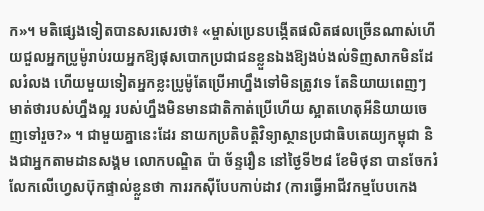ក»។ មតិផ្សេងទៀតបានសរសេរថា៖ «ម្ចាស់ប្រេនបង្កើតផលិតផលច្រើនណាស់ហើយជួលអ្នកប្រូម៉ូរាប់រយអ្នកឱ្យផុសបោកប្រជាជនខ្លួនឯងឱ្យងប់ងល់ទិញសាកមិនដែលរំលង ហើយមួយទៀតអ្នកខ្លះប្រូម៉ូតែប្រើអាហ្នឹងទៅមិនត្រូវទេ តែនិយាយពេញៗមាត់ថារបស់ហ្នឹងល្អ របស់ហ្នឹងមិនមានជាតិកាត់ប្រើហើយ ស្អាតហេតុអីនិយាយចេញទៅរួច?» ។ ជាមួយគ្នានេះដែរ នាយកប្រតិបត្តិវិទ្យាស្ថានប្រជាធិបតេយ្យកម្ពុជា និងជាអ្នកតាមដានសង្គម លោកបណ្ឌិត ប៉ា ច័ន្ទរឿន នៅថ្ងៃទី២៨ ខែមិថុនា បានចែករំលែកលើហ្វេសប៊ុកផ្ទាល់ខ្លួនថា ការរកស៊ីបែបកាប់ដាវ (ការធ្វើអាជីវកម្មបែបកេង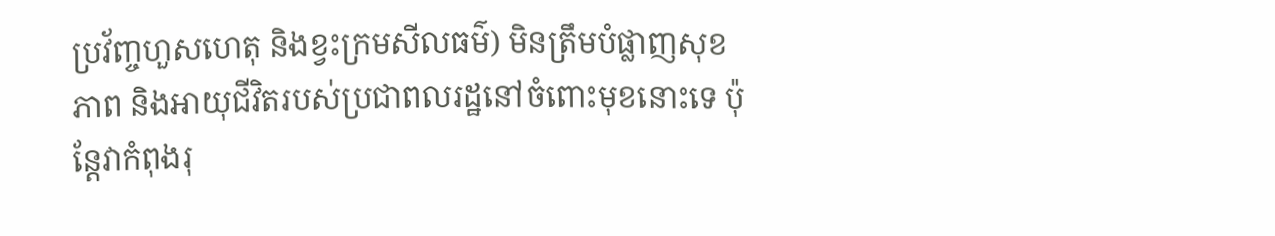ប្រវ័ញ្ចហួសហេតុ និងខ្វះក្រមសីលធម៌) មិនត្រឹមបំផ្លាញសុខភាព និងអាយុជីវិតរបស់ប្រជាពលរដ្ឋនៅចំពោះមុខនោះទេ ប៉ុន្តែវាកំពុងរុ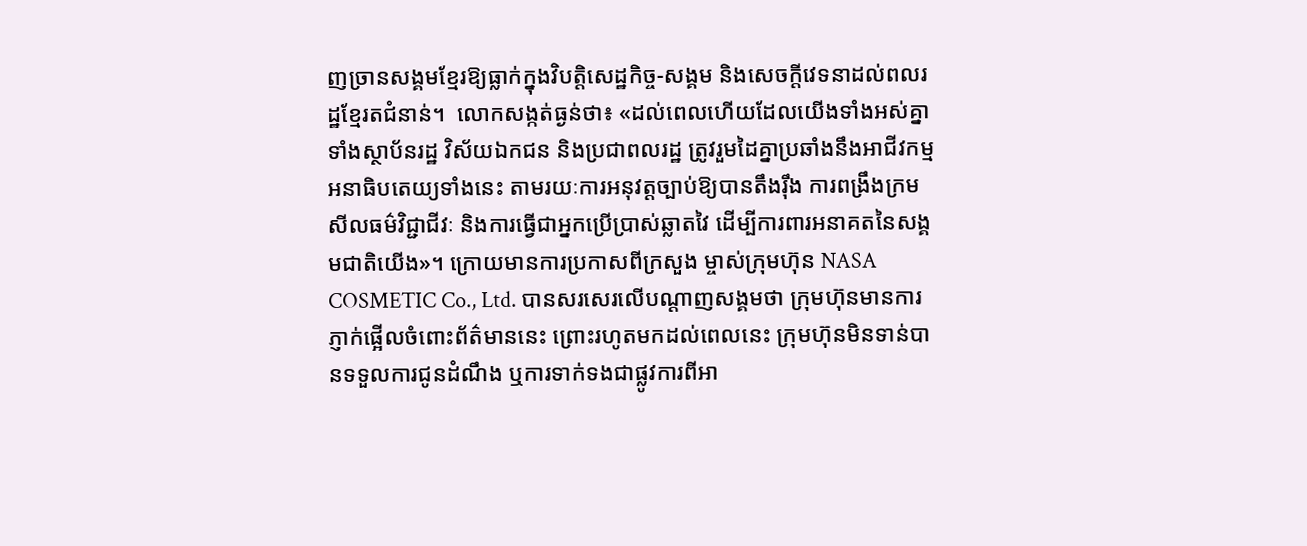ញច្រានសង្គមខ្មែរឱ្យធ្លាក់ក្នុងវិបត្តិសេដ្ឋកិច្ច-សង្គម និងសេចក្តីវេទនាដល់ពលរដ្ឋខ្មែរតជំនាន់។  លោកសង្កត់ធ្ងន់ថា៖ «ដល់ពេលហើយដែលយើងទាំងអស់គ្នា ទាំងស្ថាប័នរដ្ឋ វិស័យឯកជន និងប្រជាពលរដ្ឋ ត្រូវរួមដៃគ្នាប្រឆាំងនឹងអាជីវកម្មអនាធិបតេយ្យទាំងនេះ តាមរយៈការអនុវត្តច្បាប់ឱ្យបានតឹងរ៉ឹង ការពង្រឹងក្រមសីលធម៌វិជ្ជាជីវៈ និងការធ្វើជាអ្នកប្រើប្រាស់ឆ្លាតវៃ ដើម្បីការពារអនាគតនៃសង្គមជាតិយើង»។ ក្រោយមានការប្រកាសពីក្រសួង ម្ចាស់ក្រុមហ៊ុន NASA COSMETIC Co., Ltd. បានសរសេរលើបណ្ដាញសង្គមថា ក្រុមហ៊ុនមានការភ្ញាក់ផ្អើលចំពោះព័ត៌មាននេះ ព្រោះរហូតមកដល់ពេលនេះ ក្រុមហ៊ុនមិនទាន់បានទទួលការជូនដំណឹង ឬការទាក់ទងជាផ្លូវការពីអា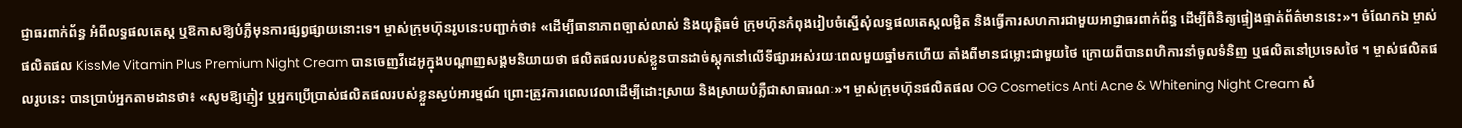ជ្ញាធរពាក់ព័ន្ធ អំពីលទ្ធផលតេស្ត ឬឱកាសឱ្យបំភ្លឺមុនការផ្សព្វផ្សាយនោះទេ។ ម្ចាស់ក្រុមហ៊ុនរូបនេះបញ្ជាក់ថា៖ «ដើម្បីធានាភាពច្បាស់លាស់ និងយុត្តិធម៌ ក្រុមហ៊ុនកំពុងរៀបចំស្នើសុំលទ្ធផលតេស្តលម្អិត និងធ្វើការសហការជាមួយអាជ្ញាធរពាក់ព័ន្ធ ដើម្បីពិនិត្យផ្ទៀងផ្ទាត់ព័ត៌មាននេះ»។ ចំណែកឯ ម្ចាស់ផលិតផល KissMe Vitamin Plus Premium Night Cream បានចេញវីដេអូក្នុងបណ្ដាញសង្គមនិយាយថា ផលិតផលរបស់ខ្លួនបានដាច់ស្តុកនៅលើទីផ្សារអស់រយៈពេលមួយឆ្នាំមកហើយ តាំងពីមានជម្លោះជាមួយថៃ ក្រោយពីបានពហិការនាំចូលទំនិញ ឬផលិតនៅប្រទេសថៃ ។ ម្ចាស់ផលិតផលរូបនេះ បានប្រាប់អ្នកតាមដានថា៖ «សូមឱ្យភ្ញៀវ ឬអ្នកប្រើប្រាស់ផលិតផលរបស់ខ្លួនស្ងប់អារម្មណ៍ ព្រោះត្រូវការពេលវេលាដើម្បីដោះស្រាយ និងស្រាយបំភ្លឺជាសាធារណៈ»។ ម្ចាស់ក្រុមហ៊ុនផលិតផល OG Cosmetics Anti Acne & Whitening Night Cream សំ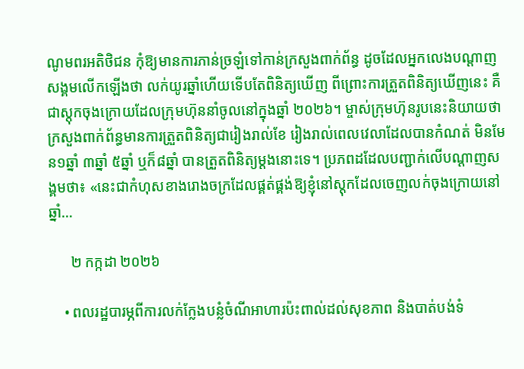ណូមពរអតិថិជន កុំឱ្យមានការភាន់ច្រឡំទៅកាន់ក្រសួងពាក់ព័ន្ធ ដូចដែលអ្នកលេងបណ្ដាញសង្គមលើកឡើងថា លក់យូរឆ្នាំហើយទើបតែពិនិត្យឃើញ ពីព្រោះការត្រួតពិនិត្យឃើញនេះ គឺជាស្តុកចុងក្រោយដែលក្រុមហ៊ុននាំចូលនៅក្នុងឆ្នាំ ២០២៦។ ម្ចាស់ក្រុមហ៊ុនរូបនេះនិយាយថា ក្រសួងពាក់ព័ន្ធមានការត្រួតពិនិត្យជារៀងរាល់ខែ រៀងរាល់ពេលវេលាដែលបានកំណត់ មិនមែន១ឆ្នាំ ៣ឆ្នាំ ៥ឆ្នាំ ឬក៏៨ឆ្នាំ បានត្រួតពិនិត្យម្ដងនោះទេ។ ប្រភពដដែលបញ្ជាក់លើបណ្ដាញសង្គមថា៖ «នេះជាកំហុសខាងរោងចក្រដែលផ្គត់ផ្គង់ឱ្យខ្ញុំនៅស្តុកដែលចេញលក់ចុងក្រោយនៅឆ្នាំ…

      ២ កក្កដា ២០២៦

    • ពលរដ្ឋបារម្ភពីការលក់ក្លែងបន្លំចំណីអាហារប៉ះពាល់ដល់សុខភាព និងបាត់បង់ទំ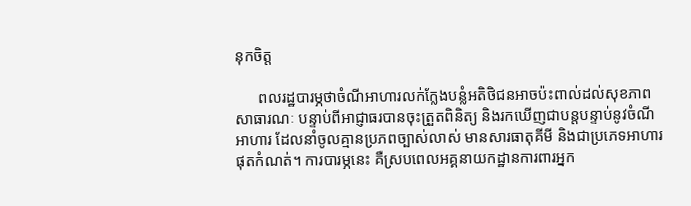នុកចិត្ត

      ពលរដ្ឋបារម្ភថាចំណីអាហារលក់ក្លែងបន្លំអតិថិជនអាចប៉ះពាល់ដល់សុខភាពសាធារណៈ បន្ទាប់ពីអាជ្ញាធរបានចុះត្រួតពិនិត្យ និងរកឃើញជាបន្តបន្ទាប់នូវចំណីអាហារ ដែលនាំចូលគ្មានប្រភពច្បាស់លាស់ មានសារធាតុគីមី និងជាប្រភេទអាហារផុតកំណត់។ ការបារម្ភនេះ គឺស្របពេលអគ្គនាយកដ្ឋានការពារអ្នក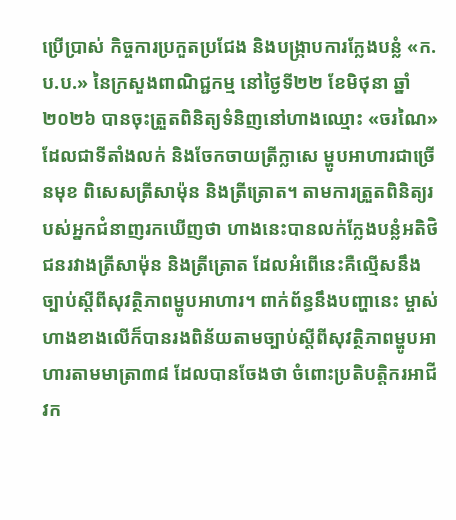ប្រើប្រាស់ កិច្ចការប្រកួតប្រជែង និងបង្រ្កាបការក្លែងបន្លំ «ក.ប.ប.» នៃក្រសួងពាណិជ្ជកម្ម នៅថ្ងៃទី២២ ខែមិថុនា ឆ្នាំ២០២៦ បានចុះត្រួតពិនិត្យទំនិញនៅហាងឈ្មោះ «ចរណៃ» ដែលជាទីតាំងលក់ និងចែកចាយត្រីក្លាសេ ម្ហូបអាហារជាច្រើនមុខ ពិសេសត្រីសាម៉ុន និងត្រីត្រោត។ តាមការត្រួតពិនិត្យរបស់អ្នកជំនាញរកឃើញថា ហាងនេះបានលក់ក្លែងបន្លំអតិថិជនរវាងត្រីសាម៉ុន និងត្រីត្រោត ដែលអំពើនេះគឺល្មើសនឹងច្បាប់ស្តីពីសុវត្ថិភាពម្ហូបអាហារ។ ពាក់ព័ន្ធនឹងបញ្ហានេះ ម្ចាស់ហាងខាងលើក៏បានរងពិន័យតាមច្បាប់ស្តីពីសុវត្ថិភាពម្ហូបអាហារតាមមាត្រា៣៨ ដែលបានចែងថា ចំពោះប្រតិបត្តិករអាជីវក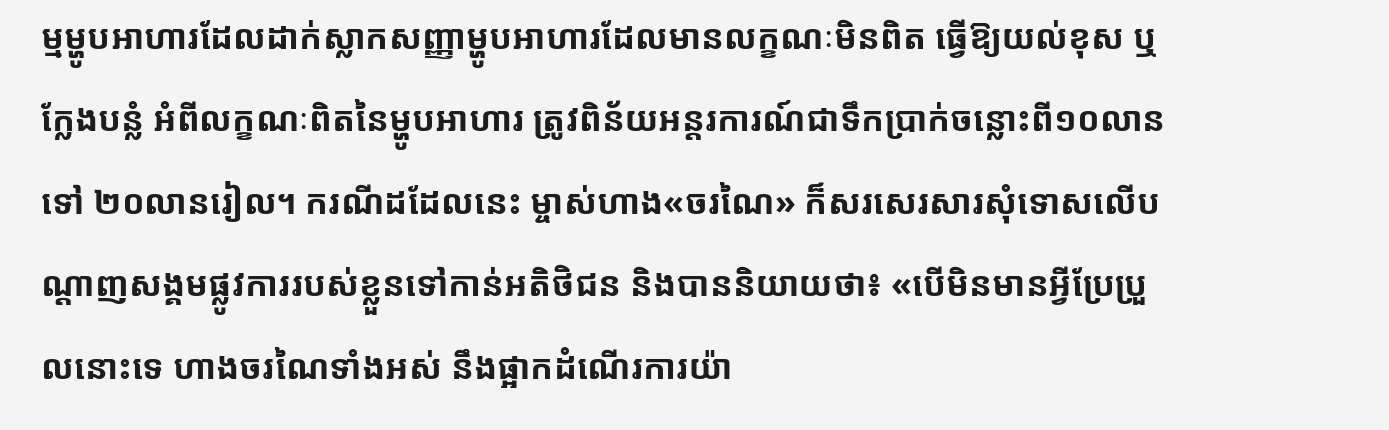ម្មម្ហូបអាហារដែលដាក់ស្លាកសញ្ញាម្ហូបអាហារដែលមានលក្ខណៈមិនពិត ធ្វើឱ្យយល់ខុស ឬក្លែងបន្លំ អំពីលក្ខណៈពិតនៃម្ហូបអាហារ ត្រូវពិន័យអន្តរការណ៍ជាទឹកប្រាក់ចន្លោះពី១០លានទៅ ២០លានរៀល។ ករណីដដែលនេះ ម្ចាស់ហាង«ចរណៃ» ក៏សរសេរសារសុំទោសលើបណ្ដាញសង្គមផ្លូវការរបស់ខ្លួនទៅកាន់អតិថិជន និងបាននិយាយថា៖ «បើមិនមានអ្វីប្រែប្រួលនោះទេ ហាងចរណៃទាំងអស់ នឹងផ្អាកដំណើរការយ៉ា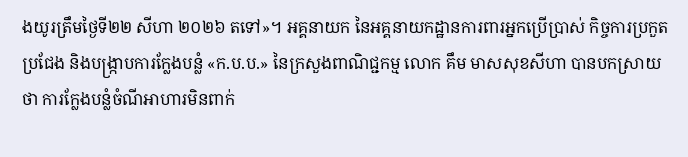ងយូរត្រឹមថ្ងៃទី២២ សីហា ២០២៦ តទៅ»។ អគ្គនាយក នៃអគ្គនាយកដ្ឋានការពារអ្នកប្រើប្រាស់ កិច្ចការប្រកួតប្រជែង និងបង្រ្កាបការក្លែងបន្លំ «ក.ប.ប.» នៃក្រសួងពាណិជ្ជកម្ម លោក គឹម មាសសុខសីហា បានបកស្រាយថា ការក្លែងបន្លំចំណីអាហារមិនពាក់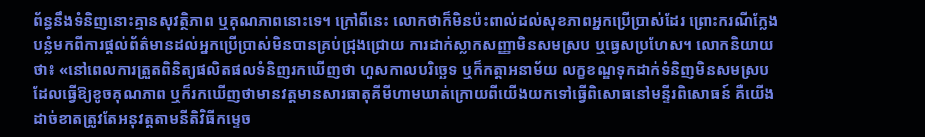ព័ន្ធនឹងទំនិញនោះគ្មានសុវត្ថិភាព ឬគុណភាពនោះទេ។ ក្រៅពីនេះ លោកថាក៏មិនប៉ះពាល់ដល់សុខភាពអ្នកប្រើប្រាស់ដែរ ព្រោះករណីក្លែងបន្លំមកពីការផ្ដល់ព័ត៌មានដល់អ្នកប្រើប្រាស់មិនបានគ្រប់ជ្រុងជ្រោយ ការដាក់ស្លាកសញ្ញាមិនសមស្រប ឬធ្វេសប្រហែស។ លោកនិយាយថា៖ «នៅពេលការត្រួតពិនិត្យផលិតផលទំនិញរកឃើញថា ហួសកាលបរិច្ឆេទ ឬក៏កត្តាអនាម័យ លក្ខខណ្ឌទុកដាក់ទំនិញមិនសមស្របដែលធ្វើឱ្យខូចគុណភាព ឬក៏រកឃើញថាមានវត្តមានសារធាតុគីមីហាមឃាត់ក្រោយពីយើងយកទៅធ្វើពិសោធនៅមន្ទីរពិសោធន៍ គឺយើងដាច់ខាតត្រូវតែអនុវត្តតាមនីតិវិធីកម្ទេច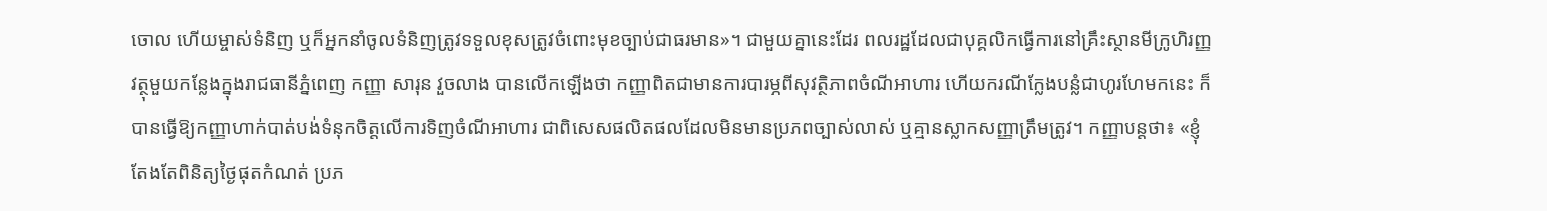ចោល ហើយម្ចាស់ទំនិញ ឬក៏អ្នកនាំចូលទំនិញត្រូវទទួលខុសត្រូវចំពោះមុខច្បាប់ជាធរមាន»។ ជាមួយគ្នានេះដែរ ពលរដ្ឋដែលជាបុគ្គលិកធ្វើការនៅគ្រឹះស្ថានមីក្រូហិរញ្ញវត្ថុមួយកន្លែងក្នុងរាជធានីភ្នំពេញ កញ្ញា សារុន វួចលាង បានលើកឡើងថា កញ្ញាពិតជាមានការបារម្ភពីសុវត្ថិភាពចំណីអាហារ ហើយករណីក្លែងបន្លំជាហូរហែមកនេះ ក៏បានធ្វើឱ្យកញ្ញាហាក់បាត់បង់ទំនុកចិត្តលើការទិញចំណីអាហារ ជាពិសេសផលិតផលដែលមិនមានប្រភពច្បាស់លាស់ ឬគ្មានស្លាកសញ្ញាត្រឹមត្រូវ។ កញ្ញាបន្តថា៖ «ខ្ញុំតែងតែពិនិត្យថ្ងៃផុតកំណត់ ប្រភ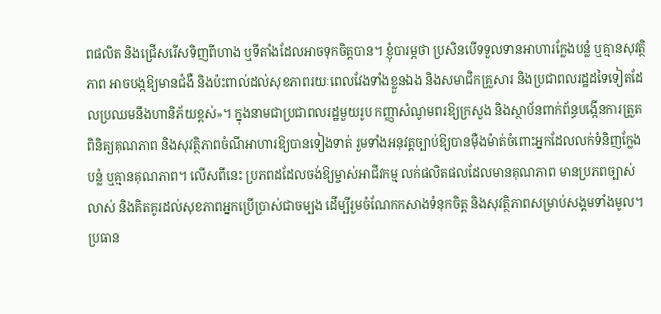ពផលិត និងជ្រើសរើសទិញពីហាង ឬទីតាំងដែលអាចទុកចិត្តបាន។ ខ្ញុំបារម្ភថា ប្រសិនបើទទួលទានអាហារក្លែងបន្លំ ឬគ្មានសុវត្ថិភាព អាចបង្កឱ្យមានជំងឺ និងប៉ះពាល់ដល់សុខភាពរយៈពេលវែងទាំងខ្លួនឯង និងសមាជិកគ្រួសារ និងប្រជាពលរដ្ឋដទៃទៀតដែលប្រឈមនឹងហានិភ័យខ្ពស់»។ ក្នុងនាមជាប្រជាពលរដ្ឋមួយរូប កញ្ញាសំណូមពរឱ្យក្រសួង និងស្ថាប័នពាក់ព័ន្ធបង្កើនការត្រួតពិនិត្យគុណភាព និងសុវត្ថិភាពចំណីអាហារឱ្យបានទៀងទាត់ រួមទាំងអនុវត្តច្បាប់ឱ្យបានម៉ឺងម៉ាត់ចំពោះអ្នកដែលលក់ទំនិញក្លែងបន្លំ ឬគ្មានគុណភាព។ លើសពីនេះ ប្រភពដដែលចង់ឱ្យម្ចាស់អាជីវកម្ម លក់ផលិតផលដែលមានគុណភាព មានប្រភពច្បាស់លាស់ និងគិតគូរដល់សុខភាពអ្នកប្រើប្រាស់ជាចម្បង ដើម្បីរួមចំណែកកសាងទំនុកចិត្ត និងសុវត្ថិភាពសម្រាប់សង្គមទាំងមូល។ ប្រធាន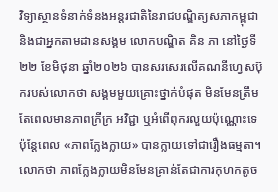វិទ្យាស្ថានទំនាក់ទំនងអន្តរជាតិនៃរាជបណ្ឌិត្យសភាកម្ពុជា និងជាអ្នកតាមដានសង្គម លោកបណ្ឌិត គិន ភា នៅថ្ងៃទី២២ ខែមិថុនា ឆ្នាំ២០២៦ បានសរសេរលើគណនីហ្វេសប៊ុករបស់លោកថា សង្គមមួយគ្រោះថ្នាក់បំផុត មិនមែនត្រឹមតែពេលមានភាពក្រីក្រ អវិជ្ជា ឬអំពើពុករលួយប៉ុណ្ណោះទេ ប៉ុន្តែពេល «ភាពក្លែងក្លាយ» បានក្លាយទៅជារឿងធម្មតា។ លោកថា ភាពក្លែងក្លាយមិនមែនគ្រាន់តែជាការកុហកតូច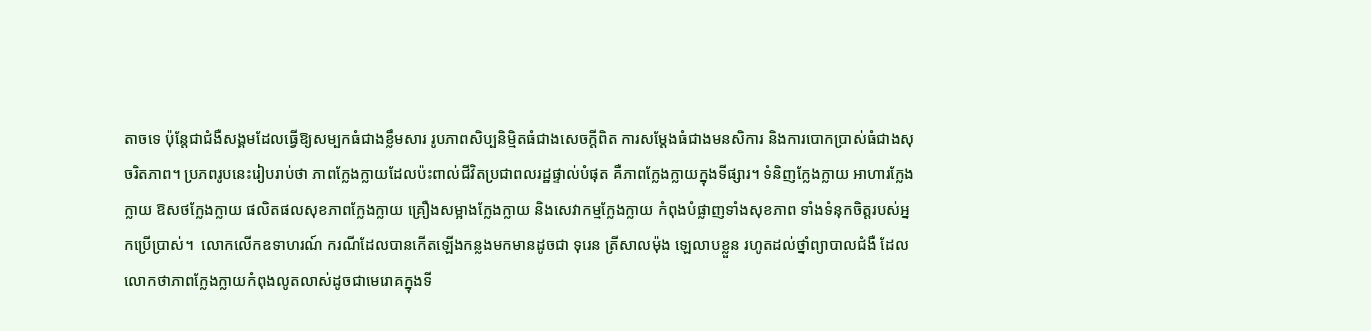តាចទេ ប៉ុន្តែជាជំងឺសង្គមដែលធ្វើឱ្យសម្បកធំជាងខ្លឹមសារ រូបភាពសិប្បនិម្មិតធំជាងសេចក្តីពិត ការសម្តែងធំជាងមនសិការ និងការបោកប្រាស់ធំជាងសុចរិតភាព។ ប្រភពរូបនេះរៀបរាប់ថា ភាពក្លែងក្លាយដែលប៉ះពាល់ជីវិតប្រជាពលរដ្ឋផ្ទាល់បំផុត គឺភាពក្លែងក្លាយក្នុងទីផ្សារ។ ទំនិញក្លែងក្លាយ អាហារក្លែងក្លាយ ឱសថក្លែងក្លាយ ផលិតផលសុខភាពក្លែងក្លាយ គ្រឿងសម្អាងក្លែងក្លាយ និងសេវាកម្មក្លែងក្លាយ កំពុងបំផ្លាញទាំងសុខភាព ទាំងទំនុកចិត្តរបស់អ្នកប្រើប្រាស់។  លោកលើកឧទាហរណ៍ ករណីដែលបានកើតឡើងកន្លងមកមានដូចជា ទុរេន ត្រីសាលម៉ុង ឡេលាបខ្លួន រហូតដល់ថ្នាំព្យាបាលជំងឺ ដែលលោកថាភាពក្លែងក្លាយកំពុងលូតលាស់ដូចជាមេរោគក្នុងទី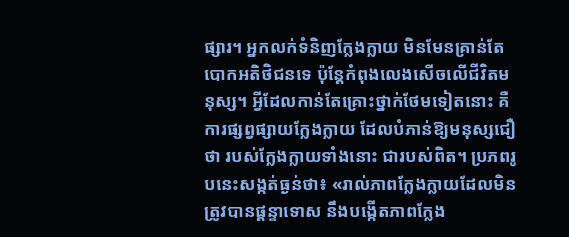ផ្សារ។ អ្នកលក់ទំនិញក្លែងក្លាយ មិនមែនគ្រាន់តែបោកអតិថិជនទេ ប៉ុន្តែកំពុងលេងសើចលើជីវិតមនុស្ស។ អ្វីដែលកាន់តែគ្រោះថ្នាក់ថែមទៀតនោះ គឺការផ្សព្វផ្សាយក្លែងក្លាយ ដែលបំភាន់ឱ្យមនុស្សជឿថា របស់ក្លែងក្លាយទាំងនោះ ជារបស់ពិត។ ប្រភពរូបនេះសង្កត់ធ្ងន់ថា៖ «រាល់ភាពក្លែងក្លាយដែលមិនត្រូវបានផ្តន្ទាទោស នឹងបង្កើតភាពក្លែង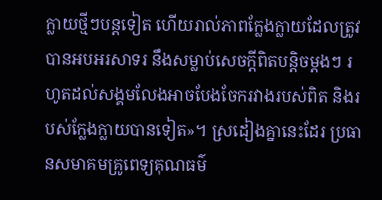ក្លាយថ្មីៗបន្តទៀត ហើយរាល់ភាពក្លែងក្លាយដែលត្រូវបានអបអរសាទរ នឹងសម្លាប់សេចក្តីពិតបន្តិចម្តងៗ រហូតដល់សង្គមលែងអាចបែងចែករវាងរបស់ពិត និងរបស់ក្លែងក្លាយបានទៀត»។ ស្រដៀងគ្នានេះដែរ ប្រធានសមាគមគ្រូពេទ្យគុណធម៌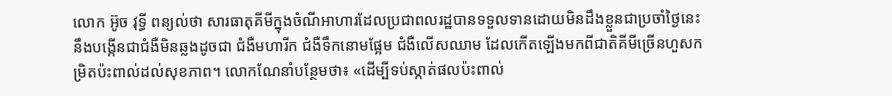លោក អ៊ូច វុទ្ធី ពន្យល់ថា សារធាតុគីមីក្នុងចំណីអាហារដែលប្រជាពលរដ្ឋបានទទួលទានដោយមិនដឹងខ្លួនជាប្រចាំថ្ងៃនេះ នឹងបង្កើនជាជំងឺមិនឆ្លងដូចជា ជំងឺមហារីក ជំងឺទឹកនោមផ្អែម ជំងឺលើសឈាម ដែលកើតឡើងមកពីជាតិគីមីច្រើនហួសកម្រិតប៉ះពាល់ដល់សុខភាព។ លោកណែនាំបន្ថែមថា៖ «ដើម្បីទប់ស្កាត់ផលប៉ះពាល់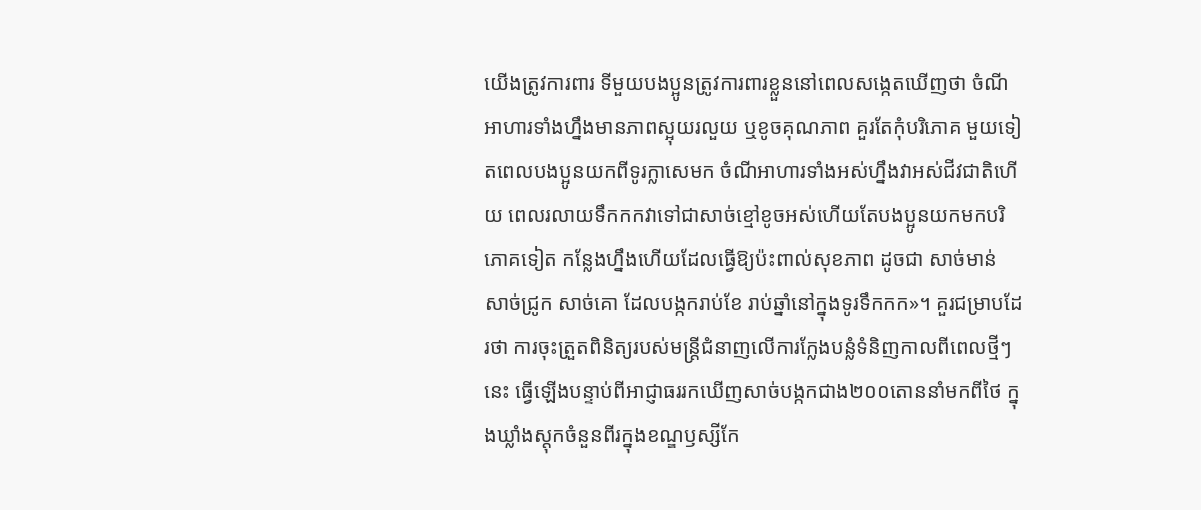យើងត្រូវការពារ ទីមួយបងប្អូនត្រូវការពារខ្លួននៅពេលសង្កេតឃើញថា ចំណីអាហារទាំងហ្នឹងមានភាពស្អុយរលួយ ឬខូចគុណភាព គួរតែកុំបរិភោគ មួយទៀតពេលបងប្អូនយកពីទូរក្លាសេមក ចំណីអាហារទាំងអស់ហ្នឹងវាអស់ជីវជាតិហើយ ពេលរលាយទឹកកកវាទៅជាសាច់ខ្មៅខូចអស់ហើយតែបងប្អូនយកមកបរិភោគទៀត កន្លែងហ្នឹងហើយដែលធ្វើឱ្យប៉ះពាល់សុខភាព ដូចជា សាច់មាន់ សាច់ជ្រូក សាច់គោ ដែលបង្កករាប់ខែ រាប់ឆ្នាំនៅក្នុងទូរទឹកកក»។ គួរជម្រាបដែរថា ការចុះត្រួតពិនិត្យរបស់មន្រ្តីជំនាញលើការក្លែងបន្លំទំនិញកាលពីពេលថ្មីៗនេះ ធ្វើឡើងបន្ទាប់ពីអាជ្ញាធររកឃើញសាច់បង្កកជាង២០០តោននាំមកពីថៃ ក្នុងឃ្លាំងស្តុកចំនួនពីរក្នុងខណ្ឌឫស្សីកែ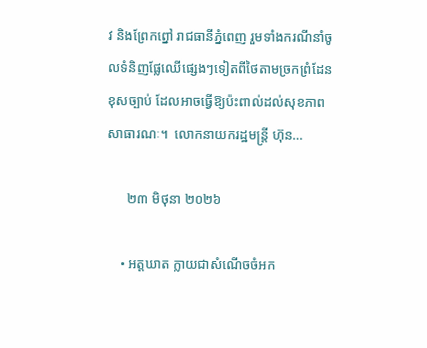វ និងព្រែកព្នៅ រាជធានីភ្នំពេញ រួមទាំងករណីនាំចូលទំនិញផ្លែឈើផ្សេងៗទៀតពីថៃតាមច្រកព្រំដែនខុសច្បាប់ ដែលអាចធ្វើឱ្យប៉ះពាល់ដល់សុខភាពសាធារណៈ។  លោកនាយករដ្ឋមន្រ្តី ហ៊ុន…

      ២៣ មិថុនា ២០២៦

    • អត្តឃាត ក្លាយជាសំណើចចំអក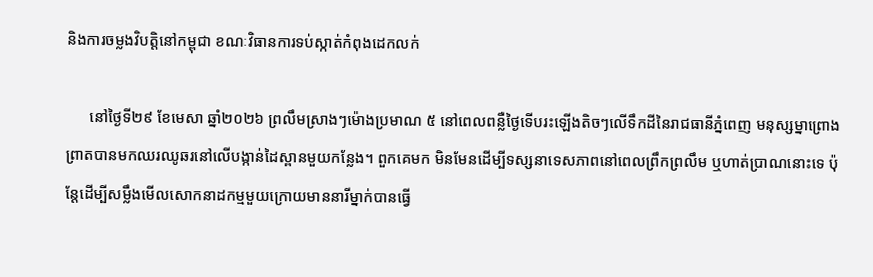និងការចម្លងវិបត្តិនៅកម្ពុជា ខណៈវិធានការទប់ស្កាត់កំពុងដេកលក់

      នៅថ្ងៃទី២៩ ខែមេសា ឆ្នាំ២០២៦ ព្រលឹមស្រាងៗម៉ោងប្រមាណ ៥ នៅពេលពន្លឺថ្ងៃទើបរះឡើងតិចៗលើទឹកដីនៃរាជធានីភ្នំពេញ មនុស្សម្នាព្រោងព្រាតបានមកឈរឈូឆរនៅលើបង្កាន់ដៃស្ពានមួយកន្លែង។ ពួកគេមក មិនមែនដើម្បីទស្សនាទេសភាពនៅពេលព្រឹកព្រលឹម ឬហាត់ប្រាណនោះទេ ប៉ុន្តែដើម្បីសម្លឹងមើលសោកនាដកម្មមួយក្រោយមាននារីម្នាក់បានធ្វើ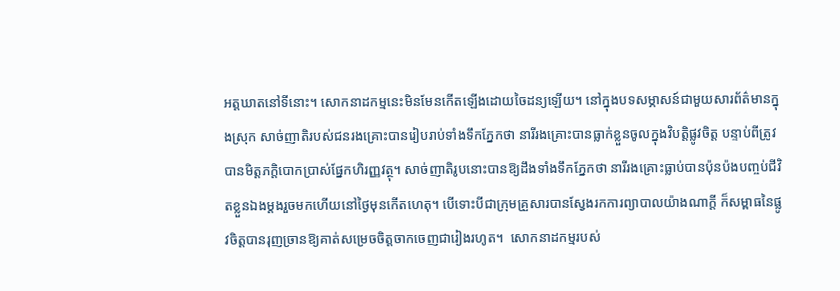អត្តឃាតនៅទីនោះ។ សោកនាដកម្មនេះមិនមែនកើតឡើងដោយចៃដន្យឡើយ។ នៅក្នុងបទសម្ភាសន៍ជាមួយសារព័ត៌មានក្នុងស្រុក សាច់ញាតិរបស់ជនរងគ្រោះបានរៀបរាប់ទាំងទឹកភ្នែកថា នារីរងគ្រោះបានធ្លាក់ខ្លួនចូលក្នុងវិបត្តិផ្លូវចិត្ត បន្ទាប់ពីត្រូវបានមិត្តភក្តិបោកប្រាស់ផ្នែកហិរញ្ញវត្ថុ។ សាច់ញាតិរូបនោះបានឱ្យដឹងទាំងទឹកភ្នែកថា នារីរងគ្រោះធ្លាប់បានប៉ុនប៉ងបញ្ចប់ជីវិតខ្លួនឯងម្ដងរួចមកហើយនៅថ្ងៃមុនកើតហេតុ។ បើទោះបីជាក្រុមគ្រួសារបានស្វែងរកការព្យាបាលយ៉ាងណាក្ដី ក៏សម្ពាធនៃផ្លូវចិត្តបានរុញច្រានឱ្យគាត់សម្រេចចិត្តចាកចេញជារៀងរហូត។  សោកនាដកម្មរបស់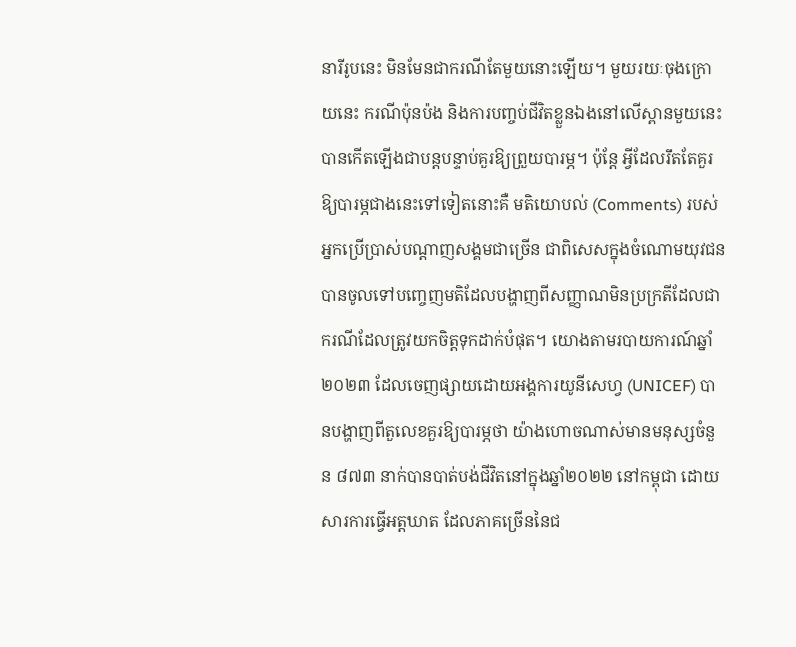នារីរូបនេះ មិនមែនជាករណីតែមួយនោះឡើយ។ មួយរយៈចុងក្រោយនេះ ករណីប៉ុនប៉ង និងការបញ្ចប់ជីវិតខ្លួនឯងនៅលើស្ពានមួយនេះ បានកើតឡើងជាបន្តបន្ទាប់គួរឱ្យព្រួយបារម្ភ។ ប៉ុន្តែ អ្វីដែលរឹតតែគួរឱ្យបារម្ភជាងនេះទៅទៀតនោះគឺ មតិយោបល់ (Comments) របស់អ្នកប្រើប្រាស់បណ្ដាញសង្គមជាច្រើន ជាពិសេសក្នុងចំណោមយុវជន បានចូលទៅបញ្ចេញមតិដែលបង្ហាញពីសញ្ញាណមិនប្រក្រតីដែលជាករណីដែលត្រូវយកចិត្តទុកដាក់បំផុត។ យោងតាមរបាយការណ៍ឆ្នាំ២០២៣ ដែលចេញផ្សាយដោយអង្គការយូនីសេហ្វ (UNICEF) បានបង្ហាញពីតួលេខគួរឱ្យបារម្ភថា យ៉ាងហោចណាស់មានមនុស្សចំនួន ៨៧៣ នាក់បានបាត់បង់ជីវិតនៅក្នុងឆ្នាំ២០២២ នៅកម្ពុជា ដោយសារការធ្វើអត្តឃាត ដែលភាគច្រើននៃជ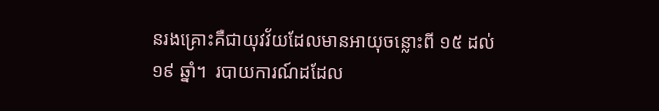នរងគ្រោះគឺជាយុវវ័យដែលមានអាយុចន្លោះពី ១៥ ដល់ ១៩ ឆ្នាំ។  របាយការណ៍ដដែល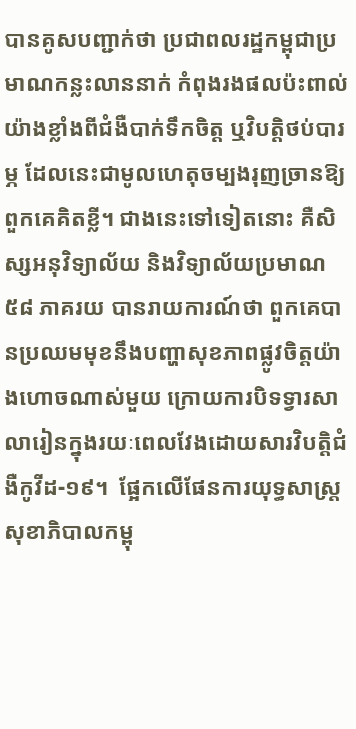បានគូសបញ្ជាក់ថា ប្រជាពលរដ្ឋកម្ពុជាប្រមាណកន្លះលាននាក់ កំពុងរងផលប៉ះពាល់យ៉ាងខ្លាំងពីជំងឺបាក់ទឹកចិត្ត ឬវិបត្តិថប់បារម្ភ ដែលនេះជាមូលហេតុចម្បងរុញច្រានឱ្យពួកគេគិតខ្លី។ ជាងនេះទៅទៀតនោះ គឺសិស្សអនុវិទ្យាល័យ និងវិទ្យាល័យប្រមាណ ៥៨ ភាគរយ បានរាយការណ៍ថា ពួកគេបានប្រឈមមុខនឹងបញ្ហាសុខភាពផ្លូវចិត្តយ៉ាងហោចណាស់មួយ ក្រោយការបិទទ្វារសាលារៀនក្នុងរយៈពេលវែងដោយសារវិបត្តិជំងឺកូវីដ-១៩។  ផ្អែកលើផែនការយុទ្ធសាស្ត្រសុខាភិបាលកម្ពុ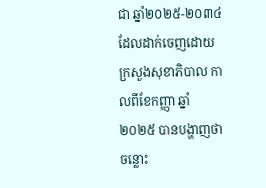ជា ឆ្នាំ២០២៥-២០៣៤ ដែលដាក់ចេញដោយក្រសួងសុខាភិបាល កាលពីខែកញ្ញា ឆ្នាំ២០២៥ បានបង្ហាញថា ចន្លោះ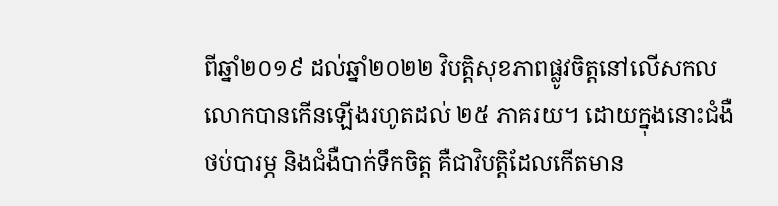ពីឆ្នាំ២០១៩ ដល់ឆ្នាំ២០២២ វិបត្តិសុខភាពផ្លូវចិត្តនៅលើសកលលោកបានកើនឡើងរហូតដល់ ២៥ ភាគរយ។ ដោយក្នុងនោះជំងឺថប់បារម្ភ និងជំងឺបាក់ទឹកចិត្ត គឺជាវិបត្តិដែលកើតមាន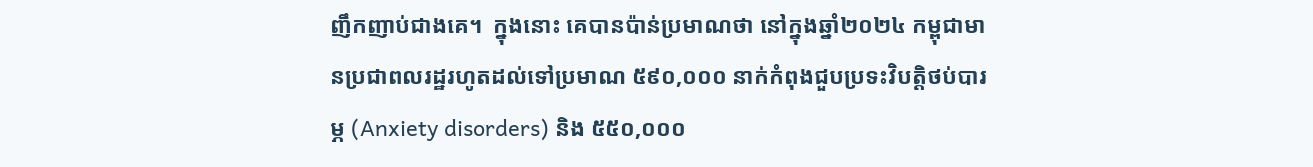ញឹកញាប់ជាងគេ។  ក្នុងនោះ គេបានប៉ាន់ប្រមាណថា នៅក្នុងឆ្នាំ២០២៤ កម្ពុជាមានប្រជាពលរដ្ឋរហូតដល់ទៅប្រមាណ ៥៩០,០០០ នាក់កំពុងជួបប្រទះវិបត្តិថប់បារម្ភ (Anxiety disorders) និង ៥៥០,០០០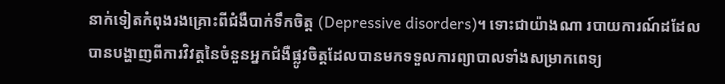នាក់ទៀតកំពុងរងគ្រោះពីជំងឺបាក់ទឹកចិត្ត (Depressive disorders)។ ទោះជាយ៉ាងណា របាយការណ៍ដដែលបានបង្ហាញពីការវិវត្តនៃចំនួនអ្នកជំងឺផ្លូវចិត្តដែលបានមកទទួលការព្យាបាលទាំងសម្រាកពេទ្យ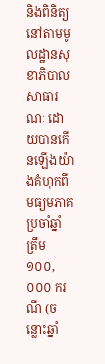និងពិនិត្យនៅតាមមូលដ្ឋានសុខាភិបាលសាធារណៈ ដោយបានកើនឡើងយ៉ាងគំហុកពីមធ្យមភាគប្រចាំឆ្នាំត្រឹម ១០០,០០០ ករណី (ចន្លោះឆ្នាំ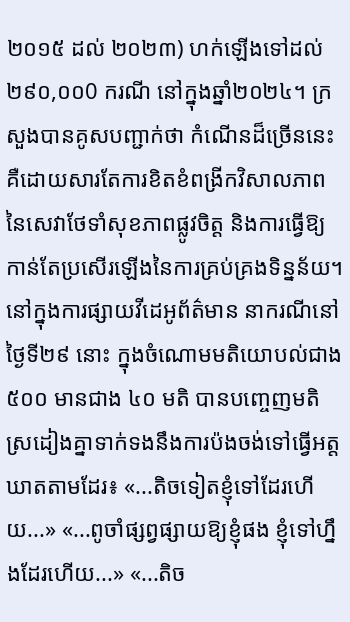២០១៥ ដល់ ២០២៣) ហក់ឡើងទៅដល់ ២៩០,០០0 ករណី នៅក្នុងឆ្នាំ២០២៤។ ក្រសួងបានគូសបញ្ជាក់ថា កំណើនដ៏ច្រើននេះ គឺដោយសារតែការខិតខំពង្រីកវិសាលភាពនៃសេវាថែទាំសុខភាពផ្លូវចិត្ត និងការធ្វើឱ្យកាន់តែប្រសើរឡើងនៃការគ្រប់គ្រងទិន្នន័យ។  នៅក្នុងការផ្សាយវីដេអូព័ត៌មាន នាករណីនៅថ្ងៃទី២៩ នោះ ក្នុងចំណោមមតិយោបល់ជាង ៥០០ មានជាង ៤០ មតិ បានបញ្ចេញមតិស្រដៀងគ្នាទាក់ទងនឹងការប៉ងចង់ទៅធ្វើអត្តឃាតតាមដែរ៖ «...តិចទៀតខ្ញុំទៅដែរហើយ...» «...ពូចាំផ្សព្វផ្សាយឱ្យខ្ញុំផង ខ្ញុំទៅហ្នឹងដែរហើយ...» «...តិច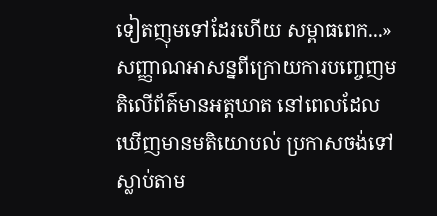ទៀតញុមទៅដែរហើយ សម្ពាធពេក...» សញ្ញាណអាសន្នពីក្រោយការបញ្ចេញមតិលើព័ត៌មានអត្តឃាត នៅពេលដែលឃើញមានមតិយោបល់ ប្រកាសចង់ទៅស្លាប់តាម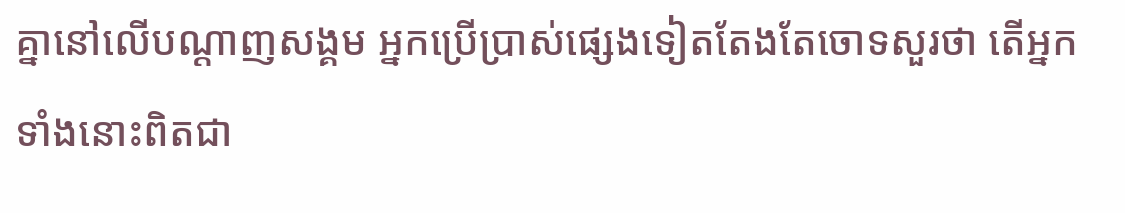គ្នានៅលើបណ្ដាញសង្គម អ្នកប្រើប្រាស់ផ្សេងទៀតតែងតែចោទសួរថា តើអ្នកទាំងនោះពិតជា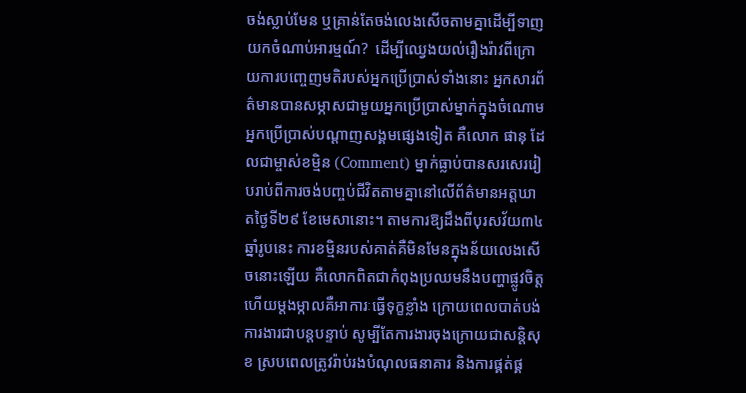ចង់ស្លាប់មែន ឬគ្រាន់តែចង់លេងសើចតាមគ្នាដើម្បីទាញយកចំណាប់អារម្មណ៍?  ដើម្បីឈ្វេងយល់រឿងរ៉ាវពីក្រោយការបញ្ចេញមតិរបស់អ្នកប្រើប្រាស់ទាំងនោះ អ្នកសារព័ត៌មានបានសម្ភាសជាមួយអ្នកប្រើប្រាស់ម្នាក់ក្នុងចំណោមអ្នកប្រើប្រាស់បណ្ដាញសង្គមផ្សេងទៀត គឺលោក ផានុ ដែលជាម្ចាស់ខម្មិន (Comment) ម្នាក់ធ្លាប់បានសរសេររៀបរាប់ពីការចង់បញ្ចប់ជីវិតតាមគ្នានៅលើព័ត៌មានអត្តឃាតថ្ងៃទី២៩ ខែមេសានោះ។ តាមការឱ្យដឹងពីបុរសវ័យ៣៤ឆ្នាំរូបនេះ ការខម្មិនរបស់គាត់គឺមិនមែនក្នុងន័យលេងសើចនោះឡើយ គឺលោកពិតជាកំពុងប្រឈមនឹងបញ្ហាផ្លូវចិត្ត ហើយម្ដងម្កាលគឺអាការៈធ្វើទុក្ខខ្លាំង ក្រោយពេលបាត់បង់ការងារជាបន្តបន្ទាប់ សូម្បីតែការងារចុងក្រោយជាសន្តិសុខ ស្របពេលត្រូវរ៉ាប់រងបំណុលធនាគារ និងការផ្គត់ផ្គ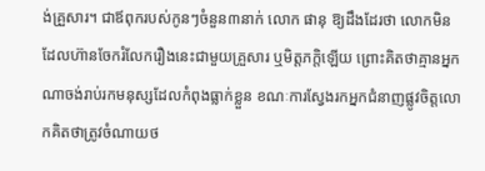ង់គ្រួសារ។ ជាឪពុករបស់កូនៗចំនួន៣នាក់ លោក ផានុ ឱ្យដឹងដែរថា លោកមិនដែលហ៊ានចែករំលែករឿងនេះជាមួយគ្រួសារ ឬមិត្តភក្តិឡើយ ព្រោះគិតថាគ្មានអ្នកណាចង់រាប់រកមនុស្សដែលកំពុងធ្លាក់ខ្លួន ខណៈការស្វែងរកអ្នកជំនាញផ្លូវចិត្តលោកគិតថាត្រូវចំណាយថ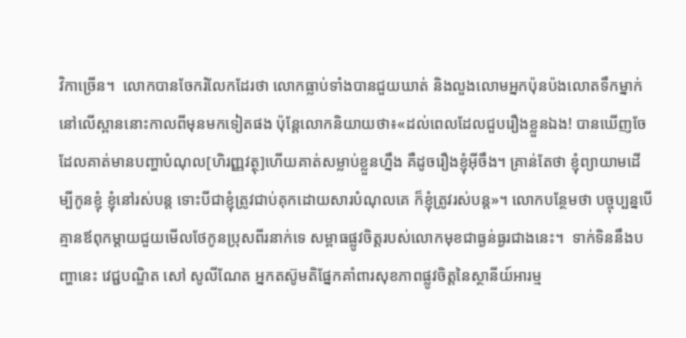វិកាច្រើន។  លោកបានចែករំលែកដែរថា លោកធ្លាប់ទាំងបានជួយឃាត់ និងលួងលោមអ្នកប៉ុនប៉ងលោតទឹកម្នាក់នៅលើស្ពាននោះកាលពីមុនមកទៀតផង ប៉ុន្តែលោកនិយាយថា៖«ដល់ពេលដែលជួបរឿងខ្លួនឯង! បានឃើញចែដែលគាត់មានបញ្ហាបំណុល[ហិរញ្ញវត្ថុ]ហើយគាត់សម្លាប់ខ្លួនហ្នឹង គឺដូចរឿងខ្ញុំអ៊ីចឹង។ គ្រាន់តែថា ខ្ញុំព្យាយាមដើម្បីកូនខ្ញុំ ខ្ញុំនៅរស់បន្ត ទោះបីជាខ្ញុំត្រូវជាប់គុកដោយសារបំណុលគេ ក៏ខ្ញុំត្រូវរស់បន្ត»។ លោកបន្ថែមថា បច្ចុប្បន្នបើគ្មានឪពុកម្តាយជួយមើលថែកូនប្រុសពីរនាក់ទេ សម្ពាធផ្លូវចិត្តរបស់លោកមុខជាធ្ងន់ធ្ងរជាងនេះ។  ទាក់ទិននឹងបញ្ហានេះ វេជ្ជបណ្ឌិត សៅ សូលីណែត អ្នកតស៊ូមតិផ្នែកគាំពារសុខភាពផ្លូវចិត្តនៃស្ថានីយ៍អារម្ម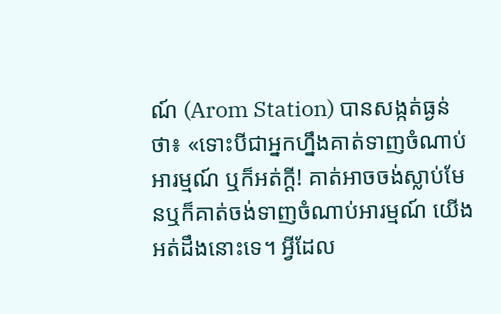ណ៍ (Arom Station) បានសង្កត់ធ្ងន់ថា៖ «ទោះបីជាអ្នកហ្នឹងគាត់ទាញចំណាប់អារម្មណ៍ ឬក៏អត់ក្ដី! គាត់អាចចង់ស្លាប់មែនឬក៏គាត់ចង់ទាញចំណាប់អារម្មណ៍ យើងអត់ដឹងនោះទេ។ អ្វីដែល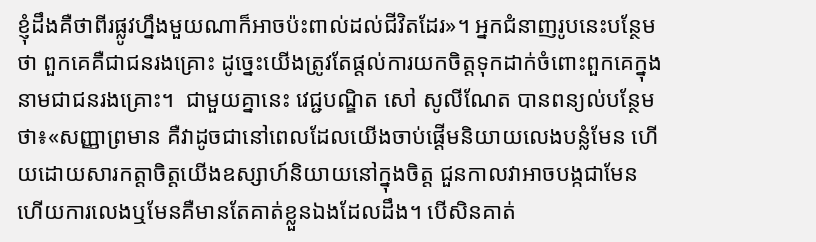ខ្ញុំដឹងគឺថាពីរផ្លូវហ្នឹងមួយណាក៏អាចប៉ះពាល់ដល់ជីវិតដែរ»។ អ្នកជំនាញរូបនេះបន្ថែមថា ពួកគេគឺជាជនរងគ្រោះ ដូច្នេះយើងត្រូវតែផ្តល់ការយកចិត្តទុកដាក់ចំពោះពួកគេក្នុងនាមជាជនរងគ្រោះ។  ជាមួយគ្នានេះ វេជ្ជបណ្ឌិត សៅ សូលីណែត បានពន្យល់បន្ថែមថា៖«សញ្ញាព្រមាន គឺវាដូចជានៅពេលដែលយើងចាប់ផ្ដើមនិយាយលេងបន្លំមែន ហើយដោយសារកត្តាចិត្តយើងឧស្សាហ៍និយាយនៅក្នុងចិត្ត ជួនកាលវាអាចបង្កជាមែន ហើយការលេងឬមែនគឺមានតែគាត់ខ្លួនឯងដែលដឹង។ បើសិនគាត់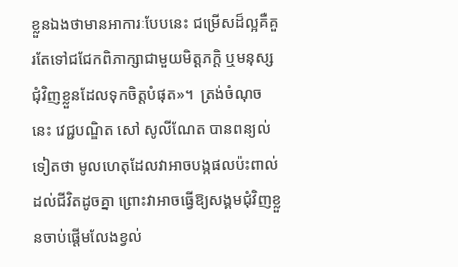ខ្លួនឯងថាមានអាការៈបែបនេះ ជម្រើសដ៏ល្អគឺគួរតែទៅជជែកពិភាក្សាជាមួយមិត្តភក្តិ ឬមនុស្សជុំវិញខ្លួនដែលទុកចិត្តបំផុត»។  ត្រង់ចំណុចនេះ វេជ្ជបណ្ឌិត សៅ សូលីណែត បានពន្យល់ទៀតថា មូលហេតុដែលវាអាចបង្កផលប៉ះពាល់ដល់ជីវិតដូចគ្នា ព្រោះវាអាចធ្វើឱ្យសង្គមជុំវិញខ្លួនចាប់ផ្តើមលែងខ្វល់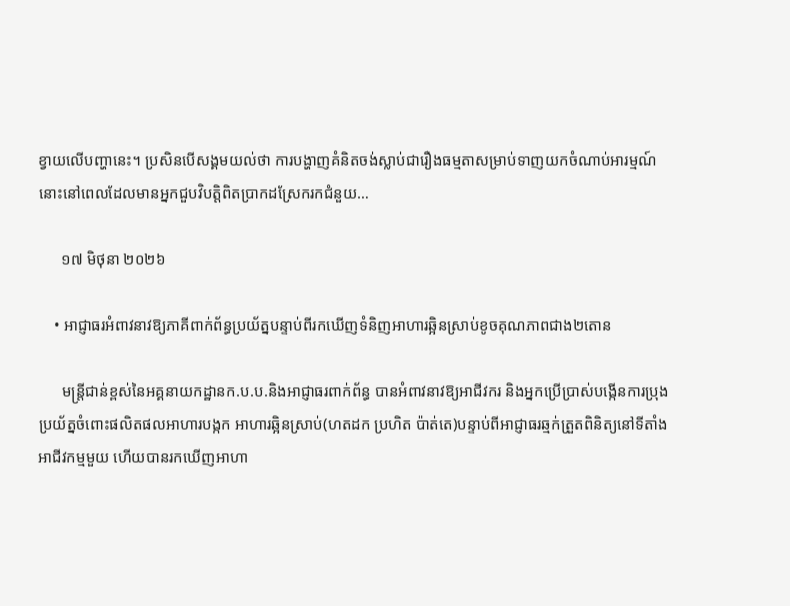ខ្វាយលើបញ្ហានេះ។ ប្រសិនបើសង្គមយល់ថា ការបង្ហាញគំនិតចង់ស្លាប់ជារឿងធម្មតាសម្រាប់ទាញយកចំណាប់អារម្មណ៍ នោះនៅពេលដែលមានអ្នកជួបវិបត្តិពិតប្រាកដស្រែករកជំនួយ…

      ១៧ មិថុនា ២០២៦

    • អាជ្ញាធរអំពាវនាវឱ្យភាគីពាក់ព័ន្ធប្រយ័ត្នបន្ទាប់ពីរកឃើញទំនិញអាហារឆ្អិនស្រាប់ខូចគុណភាពជាង២តោន

      មន្ត្រីជាន់ខ្ពស់នៃអគ្គនាយកដ្ឋានក.ប.ប.និងអាជ្ញាធរពាក់ព័ន្ធ បានអំពាវនាវឱ្យអាជីវករ និងអ្នកប្រើប្រាស់បង្កើនការប្រុងប្រយ័ត្នចំពោះផលិតផលអាហារបង្កក អាហារឆ្អិនស្រាប់(ហតដក ប្រហិត ប៉ាត់តេ)បន្ទាប់ពីអាជ្ញាធរឆ្មក់ត្រួតពិនិត្យនៅទីតាំងអាជីវកម្មមួយ ហើយបានរកឃើញអាហា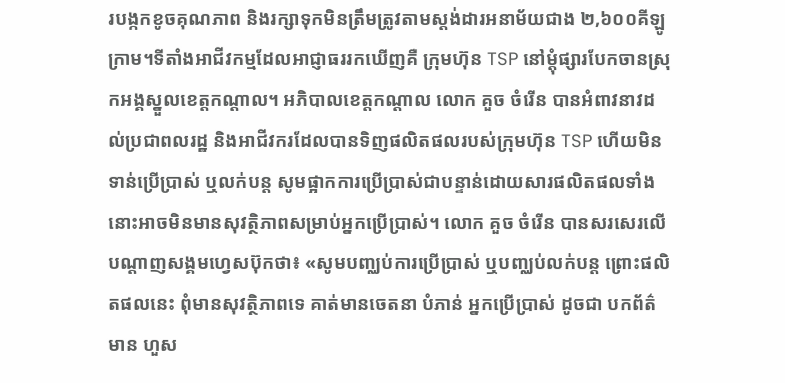របង្កកខូចគុណភាព និងរក្សាទុកមិនត្រឹមត្រូវតាមស្តង់ដារអនាម័យជាង ២,៦០០គីឡូក្រាម។ទីតាំងអាជីវកម្មដែលអាជ្ញាធររកឃើញគឺ ក្រុមហ៊ុន TSP នៅម្ដុំផ្សារបែកចានស្រុកអង្គស្នួលខេត្តកណ្ដាល។ អភិបាលខេត្តកណ្ដាល លោក គួច ចំរើន បានអំពាវនាវដល់ប្រជាពលរដ្ឋ និងអាជីវករដែលបានទិញផលិតផលរបស់ក្រុមហ៊ុន TSP ហើយមិនទាន់ប្រើប្រាស់ ឬលក់បន្ត សូមផ្អាកការប្រើប្រាស់ជាបន្ទាន់ដោយសារផលិតផលទាំងនោះអាចមិនមានសុវត្ថិភាពសម្រាប់អ្នកប្រើប្រាស់។ លោក គួច ចំរើន បានសរសេរលើបណ្ដាញសង្គមហ្វេសប៊ុកថា៖ «សូមបញ្ឈប់ការប្រើប្រាស់ ឬបញ្ឈប់លក់បន្ត ព្រោះផលិតផលនេះ ពុំមានសុវត្ថិភាពទេ គាត់មានចេតនា បំភាន់ អ្នកប្រើប្រាស់ ដូចជា បកព័ត៌មាន ហួស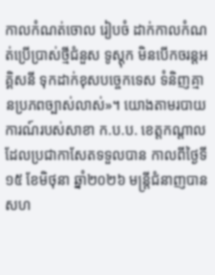កាលកំណត់ចោល រៀបចំ ដាក់កាលកំណត់ប្រើប្រាស់ថ្មីជំនួស ទូស្តុក មិនបើកចរន្តអគ្គិសនី ទុកដាក់ខុសបច្ចេកទេស ទំនិញគ្មានប្រភពច្បាស់លាស់»។ យោងតាមរបាយការណ៍របស់សាខា ក.ប.ប. ខេត្តកណ្ដាលដែលប្រជាកាសែតទទួលបាន កាលពីថ្ងៃទី១៥ ខែមិថុនា ឆ្នាំ២០២៦ មន្ត្រីជំនាញបានសហ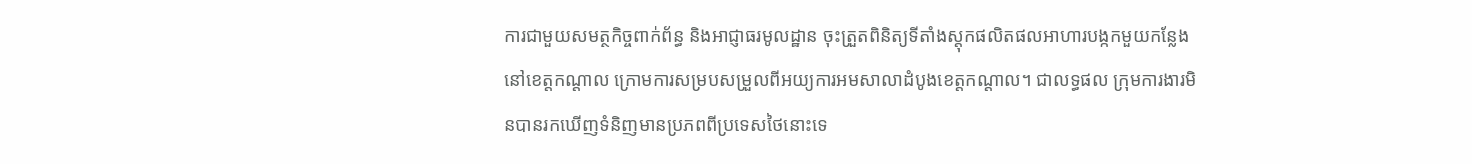ការជាមួយសមត្ថកិច្ចពាក់ព័ន្ធ និងអាជ្ញាធរមូលដ្ឋាន ចុះត្រួតពិនិត្យទីតាំងស្តុកផលិតផលអាហារបង្កកមួយកន្លែងនៅខេត្តកណ្ដាល ក្រោមការសម្របសម្រួលពីអយ្យការអមសាលាដំបូងខេត្តកណ្ដាល។ ជាលទ្ធផល ក្រុមការងារមិនបានរកឃើញទំនិញមានប្រភពពីប្រទេសថៃនោះទេ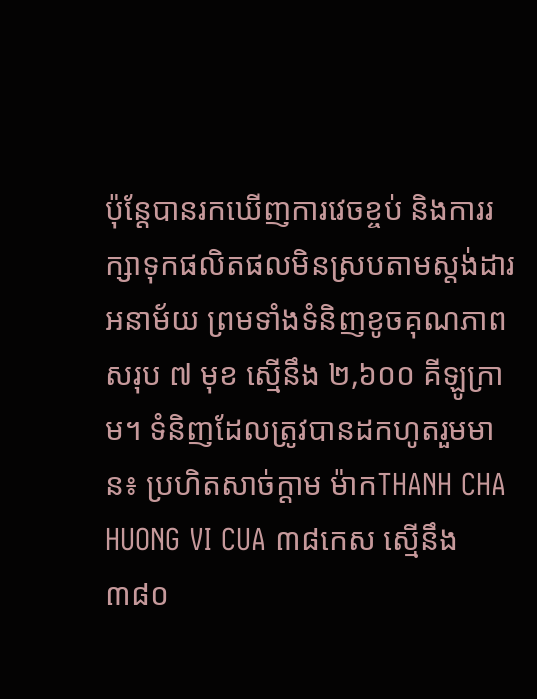ប៉ុន្តែបានរកឃើញការវេចខ្ចប់ និងការរក្សាទុកផលិតផលមិនស្របតាមស្តង់ដារអនាម័យ ព្រមទាំងទំនិញខូចគុណភាពសរុប ៧ មុខ ស្មើនឹង ២,៦០០ គីឡូក្រាម។ ទំនិញដែលត្រូវបានដកហូតរួមមាន៖ ប្រហិតសាច់ក្តាម ម៉ាកTHANH CHA HUONG VI CUA ៣៨កេស ស្មើនឹង ៣៨០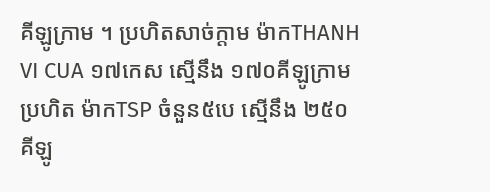គីឡូក្រាម ។ ប្រហិតសាច់ក្តាម ម៉ាកTHANH VI CUA ១៧កេស ស្មើនឹង ១៧០គីឡូក្រាម ប្រហិត ម៉ាកTSP ចំនួន៥បេ ស្មើនឹង ២៥០គីឡូ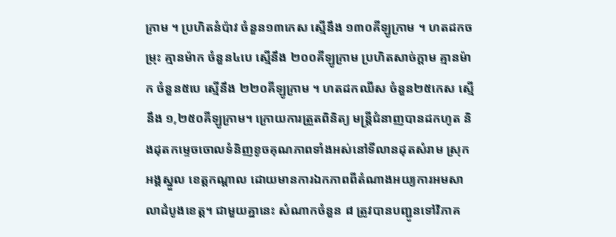ក្រាម ។ ប្រហិតនំប៉ាវ ចំនួន១៣កេស ស្មើនឹង ១៣០គីឡូក្រាម ។ ហតដកចម្រុះ គ្មានម៉ាក ចំនួន៤បេ ស្មើនឹង ២០០គីឡូក្រាម ប្រហិតសាច់ក្តាម គ្មានម៉ាក ចំនួន៥បេ ស្មើនឹង ២២០គីឡូក្រាម ។ ហតដកឈីស ចំនួន២៥កេស ស្មើនឹង ១,២៥០គីឡូក្រាម។ ក្រោយការត្រួតពិនិត្យ មន្ត្រីជំនាញបានដកហូត និងដុតកម្ទេចចោលទំនិញខូចគុណភាពទាំងអស់នៅទីលានដុតសំរាម ស្រុកអង្គស្នួល ខេត្តកណ្ដាល ដោយមានការឯកភាពពីតំណាងអយ្យការអមសាលាដំបូងខេត្ត។ ជាមួយគ្នានេះ សំណាកចំនួន ៨ ត្រូវបានបញ្ជូនទៅវិភាគ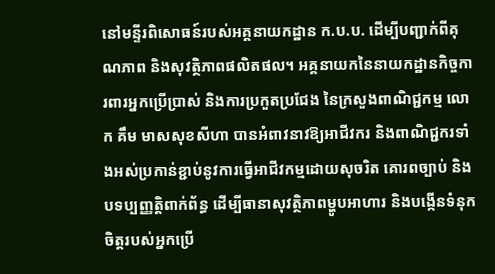នៅមន្ទីរពិសោធន៍របស់អគ្គនាយកដ្ឋាន ក.ប.ប. ដើម្បីបញ្ជាក់ពីគុណភាព និងសុវត្ថិភាពផលិតផល។ អគ្គនាយកនៃនាយកដ្ឋានកិច្ចការពារអ្នកប្រើប្រាស់ និងការប្រកួតប្រជែង នៃក្រសួងពាណិជ្ជកម្ម លោក គឹម មាសសុខសីហា បានអំពាវនាវឱ្យអាជីវករ និងពាណិជ្ជករទាំងអស់ប្រកាន់ខ្ជាប់នូវការធ្វើអាជីវកម្មដោយសុចរិត គោរពច្បាប់ និងបទប្បញ្ញត្តិពាក់ព័ន្ធ ដើម្បីធានាសុវត្ថិភាពម្ហូបអាហារ និងបង្កើនទំនុកចិត្តរបស់អ្នកប្រើ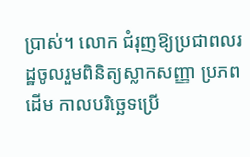ប្រាស់។ លោក ជំរុញឱ្យប្រជាពលរដ្ឋចូលរួមពិនិត្យស្លាកសញ្ញា ប្រភពដើម កាលបរិច្ឆេទប្រើ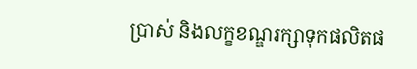ប្រាស់ និងលក្ខខណ្ឌរក្សាទុកផលិតផ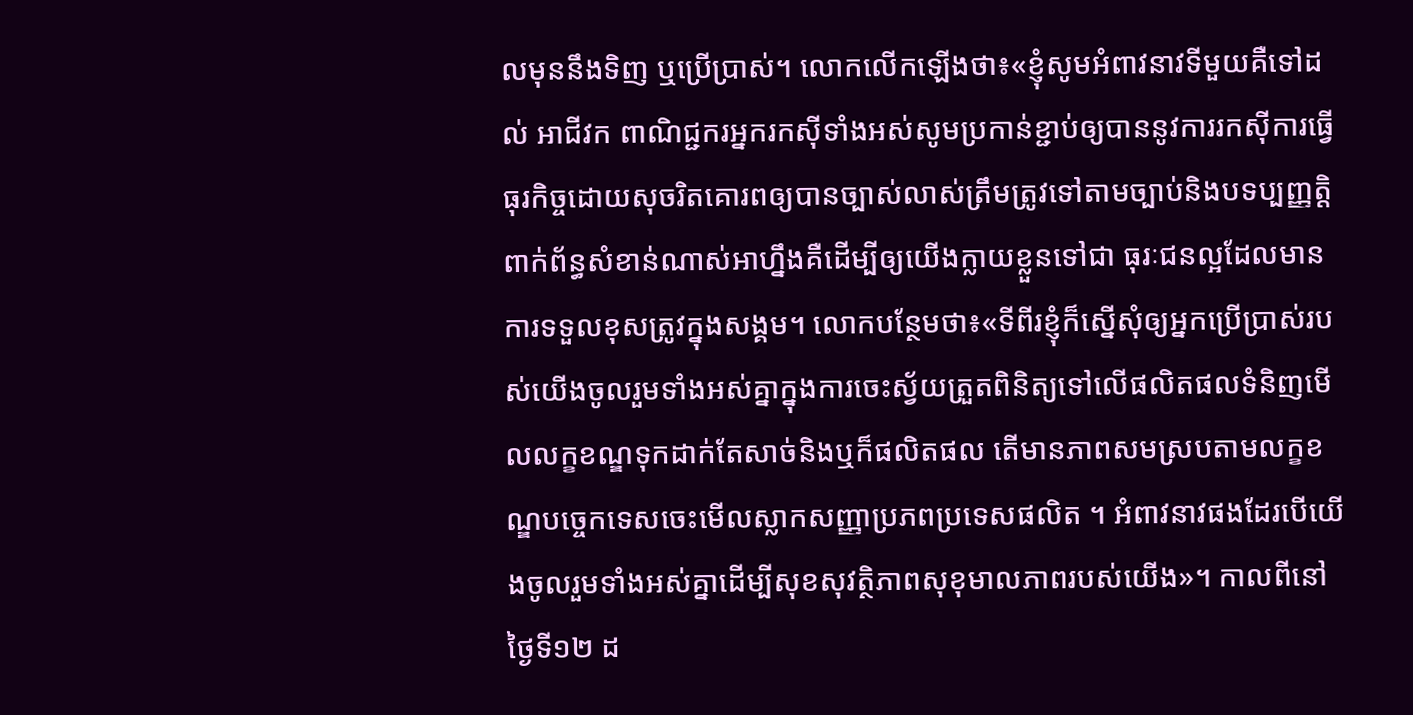លមុននឹងទិញ ឬប្រើប្រាស់។ លោកលើកឡើងថា៖«ខ្ញុំសូមអំពាវនាវទីមួយគឺទៅដល់ អាជីវក ពាណិជ្ជករអ្នករកស៊ីទាំងអស់សូមប្រកាន់ខ្ជាប់ឲ្យបាននូវការរកស៊ីការធ្វើធុរកិច្ចដោយសុចរិតគោរពឲ្យបានច្បាស់លាស់ត្រឹមត្រូវទៅតាមច្បាប់និងបទប្បញ្ញត្តិពាក់ព័ន្ធសំខាន់ណាស់អាហ្នឹងគឺដើម្បីឲ្យយើងក្លាយខ្លួនទៅជា ធុរៈជនល្អដែលមានការទទួលខុសត្រូវក្នុងសង្គម។ លោកបន្ថែមថា៖«ទីពីរខ្ញុំក៏ស្នើសុំឲ្យអ្នកប្រើប្រាស់របស់យើងចូលរួមទាំងអស់គ្នាក្នុងការចេះស្វ័យត្រួតពិនិត្យទៅលើផលិតផលទំនិញមើលលក្ខខណ្ឌទុកដាក់តែសាច់និងឬក៏ផលិតផល តើមានភាពសមស្របតាមលក្ខខណ្ឌបច្ចេកទេសចេះមើលស្លាកសញ្ញាប្រភពប្រទេសផលិត ។ អំពាវនាវផងដែរបើយើងចូលរួមទាំងអស់គ្នាដើម្បីសុខសុវត្ថិភាពសុខុមាលភាពរបស់យើង»។ កាលពីនៅថ្ងៃទី១២ ដ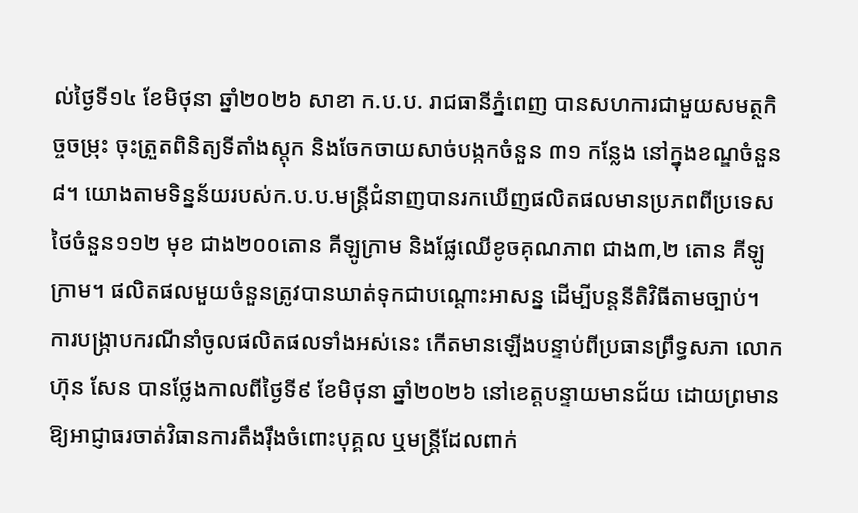ល់ថ្ងៃទី១៤ ខែមិថុនា ឆ្នាំ២០២៦ សាខា ក.ប.ប. រាជធានីភ្នំពេញ បានសហការជាមួយសមត្ថកិច្ចចម្រុះ ចុះត្រួតពិនិត្យទីតាំងស្តុក និងចែកចាយសាច់បង្កកចំនួន ៣១ កន្លែង នៅក្នុងខណ្ឌចំនួន ៨។ យោងតាមទិន្នន័យរបស់ក.ប.ប.មន្ត្រីជំនាញបានរកឃើញផលិតផលមានប្រភពពីប្រទេសថៃចំនួន១១២ មុខ ជាង២០០តោន គីឡូក្រាម និងផ្លែឈើខូចគុណភាព ជាង៣,២ តោន គីឡូក្រាម។ ផលិតផលមួយចំនួនត្រូវបានឃាត់ទុកជាបណ្ដោះអាសន្ន ដើម្បីបន្តនីតិវិធីតាមច្បាប់។ ការបង្ក្រាបករណីនាំចូលផលិតផលទាំងអស់នេះ កើតមានឡើងបន្ទាប់ពីប្រធានព្រឹទ្ធសភា លោក ហ៊ុន សែន បានថ្លែងកាលពីថ្ងៃទី៩ ខែមិថុនា ឆ្នាំ២០២៦ នៅខេត្តបន្ទាយមានជ័យ ដោយព្រមានឱ្យអាជ្ញាធរចាត់វិធានការតឹងរ៉ឹងចំពោះបុគ្គល ឬមន្ត្រីដែលពាក់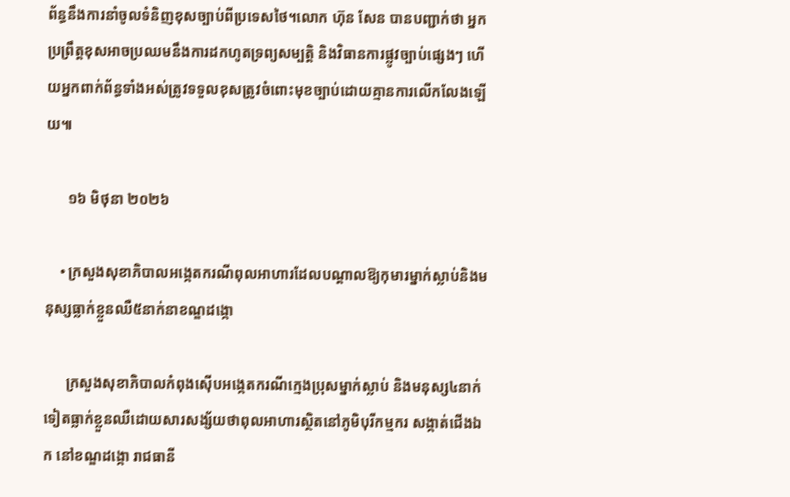ព័ន្ធនឹងការនាំចូលទំនិញខុសច្បាប់ពីប្រទេសថៃ។លោក ហ៊ុន សែន បានបញ្ជាក់ថា អ្នកប្រព្រឹត្តខុសអាចប្រឈមនឹងការដកហូតទ្រព្យសម្បត្តិ និងវិធានការផ្លូវច្បាប់ផ្សេងៗ ហើយអ្នកពាក់ព័ន្ធទាំងអស់ត្រូវទទួលខុសត្រូវចំពោះមុខច្បាប់ដោយគ្មានការលើកលែងឡើយ៕

      ១៦ មិថុនា ២០២៦

    • ក្រសួងសុខាភិបាលអង្កេតករណីពុលអាហារដែលបណ្ដាលឱ្យកុមារម្នាក់ស្លាប់និងមនុស្សធ្លាក់ខ្លួនឈឺ៥នាក់នាខណ្ឌដង្កោ

      ក្រសួងសុខាភិបាលកំពុងស៊ើបអង្កេតករណីក្មេងប្រុសម្នាក់ស្លាប់ និងមនុស្ស៤នាក់ទៀតធ្លាក់ខ្លួនឈឺដោយសារសង្ស័យថាពុលអាហារស្ថិតនៅភូមិបុរីកម្មករ សង្កាត់ជើងឯក នៅខណ្ឌដង្កោ រាជធានី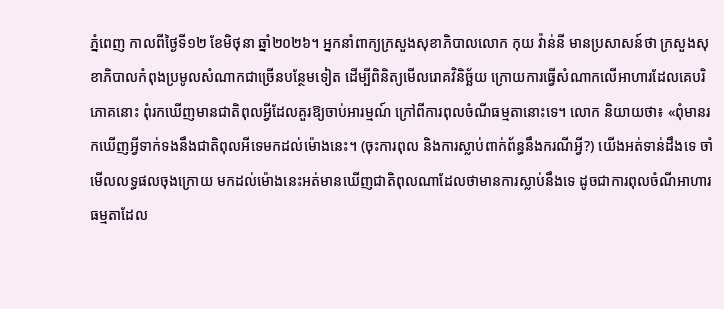ភ្នំពេញ កាលពីថ្ងៃទី១២ ខែមិថុនា ឆ្នាំ២០២៦។ អ្នកនាំពាក្យក្រសួងសុខាភិបាលលោក កុយ វ៉ាន់នី មានប្រសាសន៍ថា ក្រសួងសុខាភិបាលកំពុងប្រមូលសំណាកជាច្រើនបន្ថែមទៀត ដើម្បីពិនិត្យមើលរោគវិនិច្ឆ័យ ក្រោយការធ្វើសំណាកលើអាហារដែលគេបរិភោគនោះ ពុំរកឃើញមានជាតិពុលអ្វីដែលគួរឱ្យចាប់អារម្មណ៍ ក្រៅពីការពុលចំណីធម្មតានោះទេ។ លោក និយាយថា៖ «ពុំមានរកឃើញអ្វីទាក់ទងនឹងជាតិពុលអីទេមកដល់ម៉ោងនេះ។ (ចុះការពុល និងការស្លាប់ពាក់ព័ន្ធនឹងករណីអ្វី?) យើងអត់ទាន់ដឹងទេ ចាំមើលលទ្ធផលចុងក្រោយ មកដល់ម៉ោងនេះអត់មានឃើញជាតិពុលណាដែលថាមានការស្លាប់នឹងទេ ដូចជាការពុលចំណីអាហារធម្មតាដែល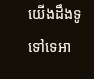យើងដឹងទូទៅទេអា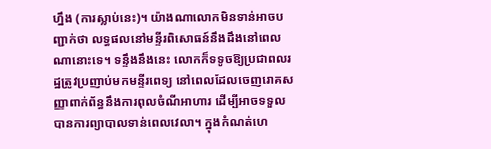ហ្នឹង (ការស្លាប់នេះ)។ យ៉ាងណាលោកមិនទាន់អាចបញ្ជាក់ថា លទ្ធផលនៅមន្ទីរពិសោធន៍នឹងដឹងនៅពេលណានោះទេ។ ទន្ទឹងនឹងនេះ លោកក៏ទទូចឱ្យប្រជាពលរដ្ឋត្រូវប្រញាប់មកមន្ទីរពេទ្យ នៅពេលដែលចេញរោគសញ្ញាពាក់ព័ន្ធនឹងការពុលចំណីអាហារ ដើម្បីអាចទទួលបានការព្យាបាលទាន់ពេលវេលា។ ក្នុងកំណត់ហេ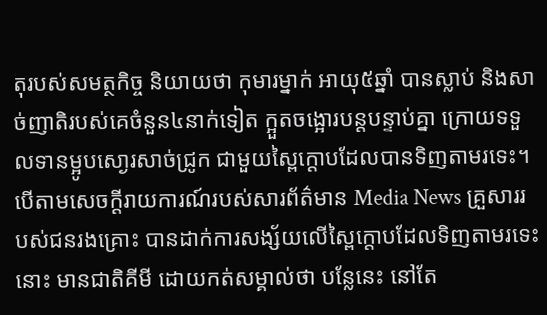តុរបស់សមត្ថកិច្ច និយាយថា កុមារម្នាក់ អាយុ៥ឆ្នាំ បានស្លាប់ និងសាច់ញាតិរបស់គេចំនួន៤នាក់ទៀត ក្អួតចង្អោរបន្តបន្ទាប់គ្នា ក្រោយទទួលទានម្អូបសោ្ងរសាច់ជ្រូក ជាមួយស្ពៃក្ដោបដែលបានទិញតាមរទេះ។ បើតាមសេចក្ដីរាយការណ៍របស់សារព័ត៌មាន Media News គ្រួសាររបស់ជនរងគ្រោះ បានដាក់ការសង្ស័យលើស្ពៃក្ដោបដែលទិញតាមរទេះនោះ មានជាតិគីមី ដោយកត់សម្គាល់ថា បន្លែនេះ នៅតែ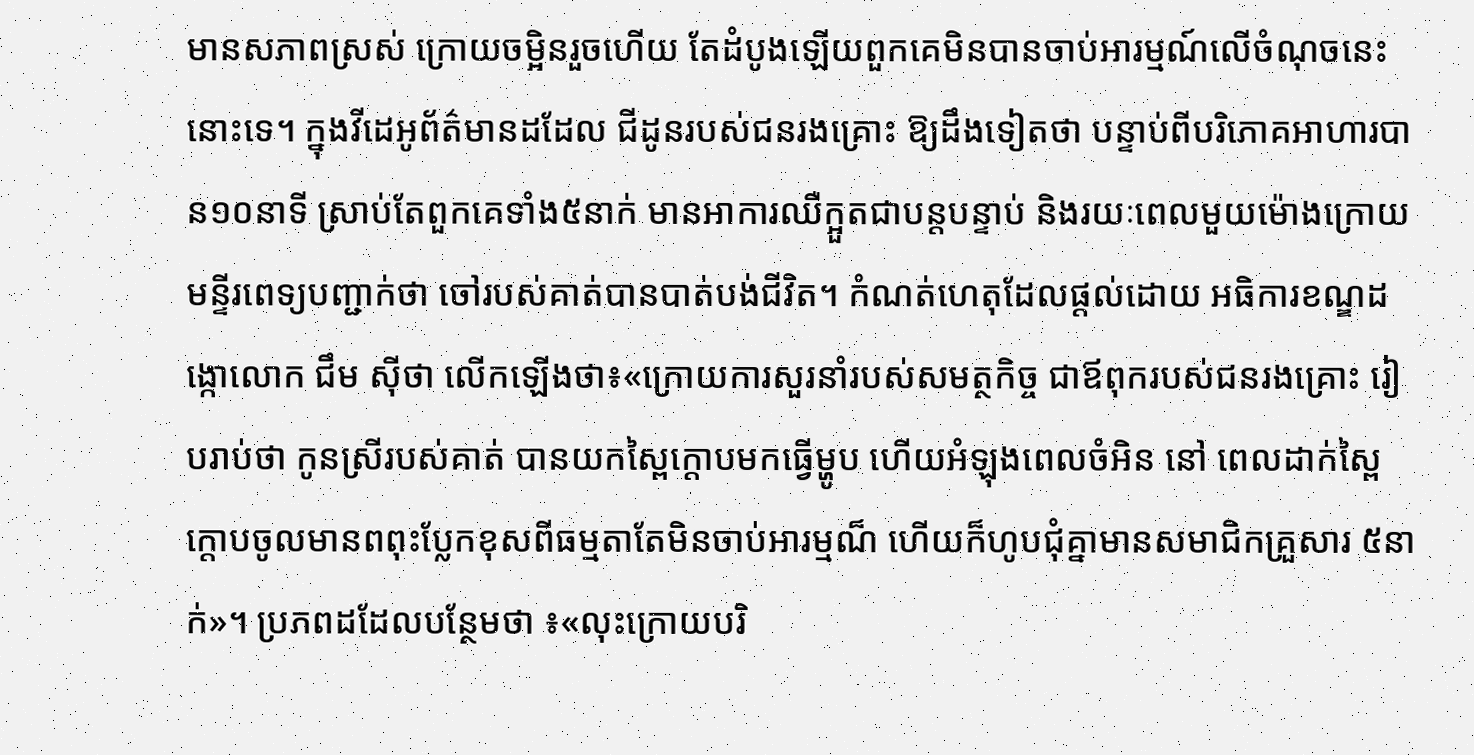មានសភាពស្រស់ ក្រោយចម្អិនរួចហើយ តែដំបូងឡើយពួកគេមិនបានចាប់អារម្មណ៍លើចំណុចនេះនោះទេ។ ក្នុងវីដេអូព័ត៌មានដដែល ជីដូនរបស់ជនរងគ្រោះ ឱ្យដឹងទៀតថា បន្ទាប់ពីបរិភោគអាហារបាន១០នាទី ស្រាប់តែពួកគេទាំង៥នាក់ មានអាការឈឺក្អួតជាបន្តបន្ទាប់ និងរយៈពេលមួយម៉ោងក្រោយ មន្ទីរពេទ្យបញ្ជាក់ថា ចៅរបស់គាត់បានបាត់បង់ជីវិត។ កំណត់ហេតុដែលផ្ដល់ដោយ អធិការខណ្ឌដង្កោលោក ជឹម ស៊ីថា លើកឡើងថា៖«ក្រោយការសួរនាំរបស់សមត្ថកិច្ច ជាឪពុករបស់ជនរងគ្រោះ រៀបរាប់ថា កូនស្រីរបស់គាត់ បានយកស្ពៃក្តោបមកធ្វើម្ហូប ហើយអំឡុងពេលចំអិន នៅ ពេលដាក់ស្ពៃក្តោបចូលមានពពុះប្លែកខុសពីធម្មតាតែមិនចាប់អារម្មណ៏ ហើយក៏ហូបជុំគ្នាមានសមាជិកគ្រួសារ ៥នាក់»។ ប្រភពដដែលបន្ថែមថា ៖«លុះក្រោយបរិ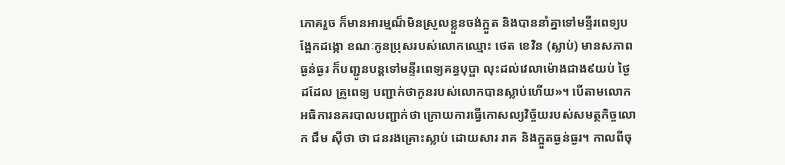ភោគរួច ក៏មានអារម្មណ៏មិនស្រួលខ្លួនចង់ក្អួត និងបាននាំគ្នាទៅមន្ទីរពេទ្យបង្អែកដង្កោ ខណៈកូនប្រុសរបស់លោកឈ្មោះ ថេត ខេវិន (ស្លាប់) មានសភាពធ្ងន់ធ្ងរ ក៏បញ្ជូនបន្តទៅមន្ទីរពេទ្យគន្ធបុប្ផា លុះដល់វេលាម៉ោងជាង៩យប់ ថ្ងៃដដែល គ្រូពេទ្យ បញ្ជាក់ថាកូនរបស់លោកបានស្លាប់ហើយ»។ បើតាមលោកអធិការនគរបាលបញ្ជាក់ថា ក្រោយការធ្វើកោសល្យវិច្ច័យរបស់សមត្ថកិច្ចលោក ជឹម ស៊ីថា ថា ជនរងគ្រោះស្លាប់ ដោយសារ រាគ និងក្អួតធ្ងន់ធ្ងរ។ កាលពីចុ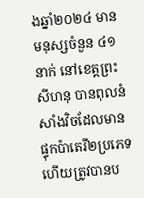ងឆ្នាំ២០២៤ មានមនុស្សចំនួន ៤១នាក់ នៅខេត្តព្រះសីហនុ បានពុលនំសាំងវិចដែលមានផ្ទុកប៉ាតេរី២ប្រភេទ ហើយត្រូវបានប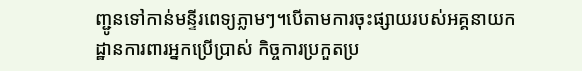ញ្ជូនទៅកាន់មន្ទីរពេទ្យភ្លាមៗ។បើតាមការចុះផ្សាយរបស់អគ្គនាយកដ្ឋានការពារអ្នកប្រើប្រាស់ កិច្ចការប្រកួតប្រ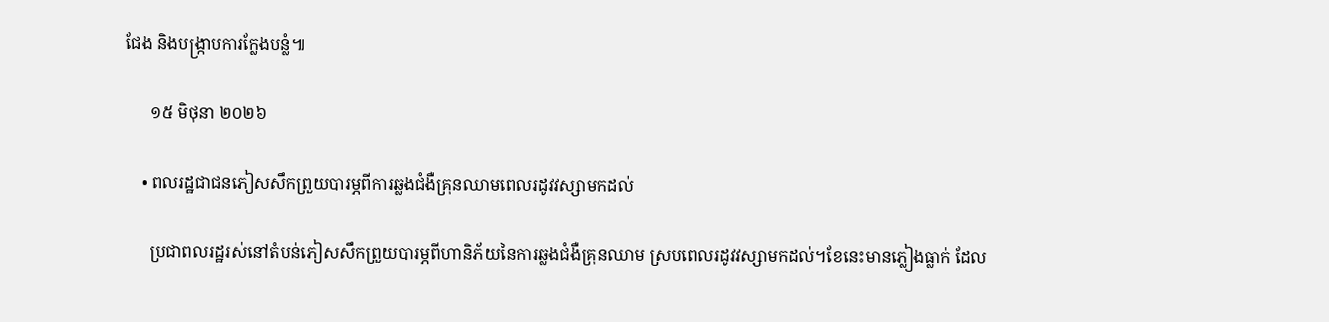ជែង និងបង្ក្រាបការក្លែងបន្លំ៕

      ១៥ មិថុនា ២០២៦

    • ពលរដ្ឋជាជនភៀសសឹកព្រួយបារម្ភពីការឆ្លងជំងឺគ្រុនឈាមពេលរដូវវស្សាមកដល់

      ប្រជាពលរដ្ឋរស់នៅតំបន់ភៀសសឹកព្រួយបារម្ភពីហានិភ័យនៃការឆ្លងជំងឺគ្រុនឈាម ស្របពេលរដូវវស្សាមកដល់។ខែនេះមានភ្លៀងធ្លាក់ ដែល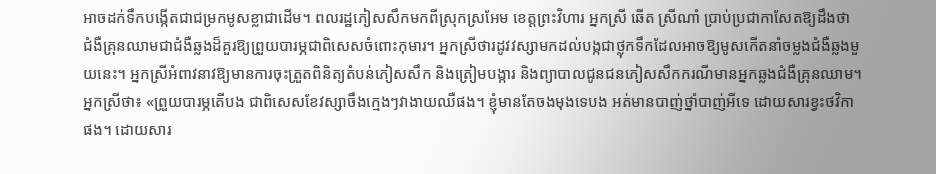អាចដក់ទឹកបង្កើតជាជម្រកមូសខ្លាជាដើម។ ពលរដ្ឋភៀសសឹកមកពីស្រុកស្រអែម ខេត្តព្រះវិហារ អ្នកស្រី ឆើត ស្រីណាំ ប្រាប់ប្រជាកាសែតឱ្យដឹងថា ជំងឺគ្រុនឈាមជាជំងឺឆ្លងដ៏គួរឱ្យព្រួយបារម្ភជាពិសេសចំពោះកុមារ។ អ្នកស្រីថារដូវវស្សាមកដល់បង្កជាថ្លុកទឹកដែលអាចឱ្យមូសកើតនាំចម្លងជំងឺឆ្លងមួយនេះ។ អ្នកស្រីអំពាវនាវឱ្យមានការចុះត្រួតពិនិត្យតំបន់ភៀសសឹក និងត្រៀមបង្ការ និងព្យាបាលជូនជនភៀសសឹកករណីមានអ្នកឆ្លងជំងឺគ្រុនឈាម។ អ្នកស្រីថា៖ «ព្រួយបារម្ភតើបង ជាពិសេសខែវស្សាចឹងក្មេងៗវាងាយឈឺផង។ ខ្ញុំមានតែចងមុងទេបង អត់មានបាញ់ថ្នាំបាញ់អីទេ ដោយសារខ្វះថវិកាផង។ ដោយសារ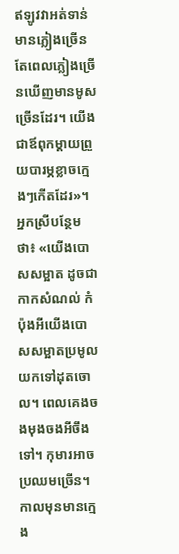ឥឡូវវាអត់ទាន់មានភ្លៀងច្រើន តែពេលភ្លៀងច្រើនឃើញមានមូសច្រើនដែរ។ យើងជាឪពុកម្ដាយព្រួយបារម្ភខ្លាចក្មេងៗកើតដែរ»។ អ្នកស្រីបន្ថែមថា៖ «យើងបោសសម្អាត ដូចជាកាកសំណល់ កំប៉ុងអីយើងបោសសម្អាតប្រមូលយកទៅដុតចោល។ ពេលគេងចងមុងចងអីចឹងទៅ។ កុមារអាចប្រឈមច្រើន។ កាលមុនមានក្មេង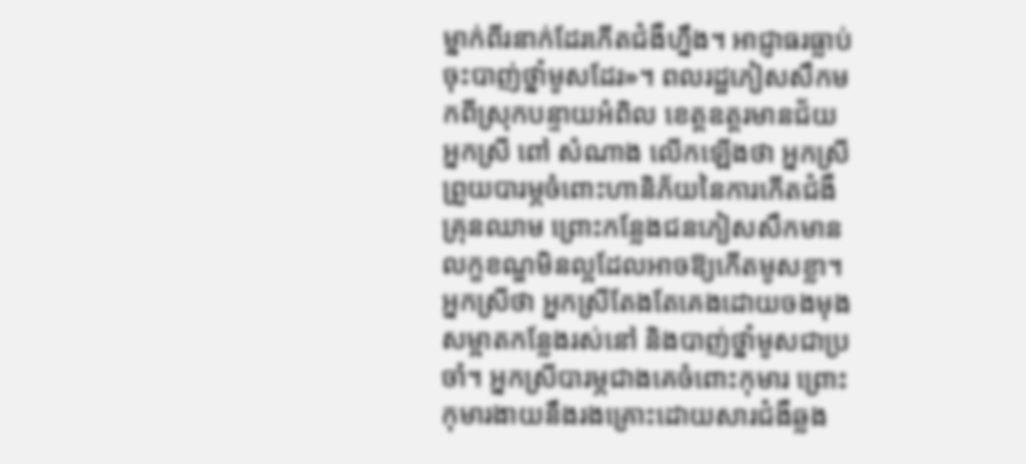ម្នាក់ពីរនាក់ដែរកើតជំងឺហ្នឹង។ អាជ្ញាធរធ្លាប់ចុះបាញ់ថ្នាំមូសដែរ»។ ពលរដ្ឋភៀសសឹកមកពីស្រុកបន្ទាយអំពិល ខេត្តឧត្តរមានជ័យ អ្នកស្រី ពៅ សំណាង លើកឡើងថា អ្នកស្រីព្រួយបារម្ភចំពោះហានិភ័យនៃការកើតជំងឺគ្រុនឈាម ព្រោះកន្លែងជនភៀសសឹកមានលក្ខខណ្ឌមិនល្អដែលអាចឱ្យកើតមូសខ្លា។ អ្នកស្រីថា អ្នកស្រីតែងតែគេងដោយចងមុង សម្អាតកន្លែងរស់នៅ និងបាញ់ថ្នាំមូសជាប្រចាំ។ អ្នកស្រីបារម្ភជាងគេចំពោះកុមារ ព្រោះកុមារងាយនឹងរងគ្រោះដោយសារជំងឺឆ្លង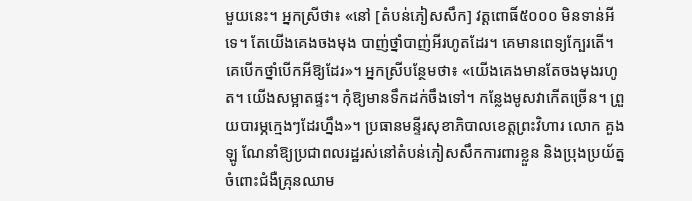មួយនេះ។ អ្នកស្រីថា៖ «នៅ [តំបន់ភៀសសឹក] វត្តពោធិ៍៥០០០ មិនទាន់អីទេ។ តែយើងគេងចងមុង បាញ់ថ្នាំបាញ់អីរហូតដែរ។ គេមានពេទ្យក្បែរតើ។ គេបើកថ្នាំបើកអីឱ្យដែរ»។ អ្នកស្រីបន្ថែមថា៖ «យើងគេងមានតែចងមុងរហូត។ យើងសម្អាតផ្ទះ។ កុំឱ្យមានទឹកដក់ចឹងទៅ។ កន្លែងមូសវាកើតច្រើន។ ព្រួយបារម្ភក្មេងៗដែរហ្នឹង»។ ប្រធានមន្ទីរសុខាភិបាលខេត្តព្រះវិហារ លោក គួង ឡូ ណែនាំឱ្យប្រជាពលរដ្ឋរស់នៅតំបន់ភៀសសឹកការពារខ្លួន និងប្រុងប្រយ័ត្នចំពោះជំងឺគ្រុនឈាម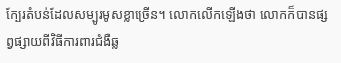ក្បែរតំបន់ដែលសម្បូរមូសខ្លាច្រើន។ លោកលើកឡើងថា លោកក៏បានផ្សព្វផ្សាយពីវិធីការពារជំងឺឆ្ល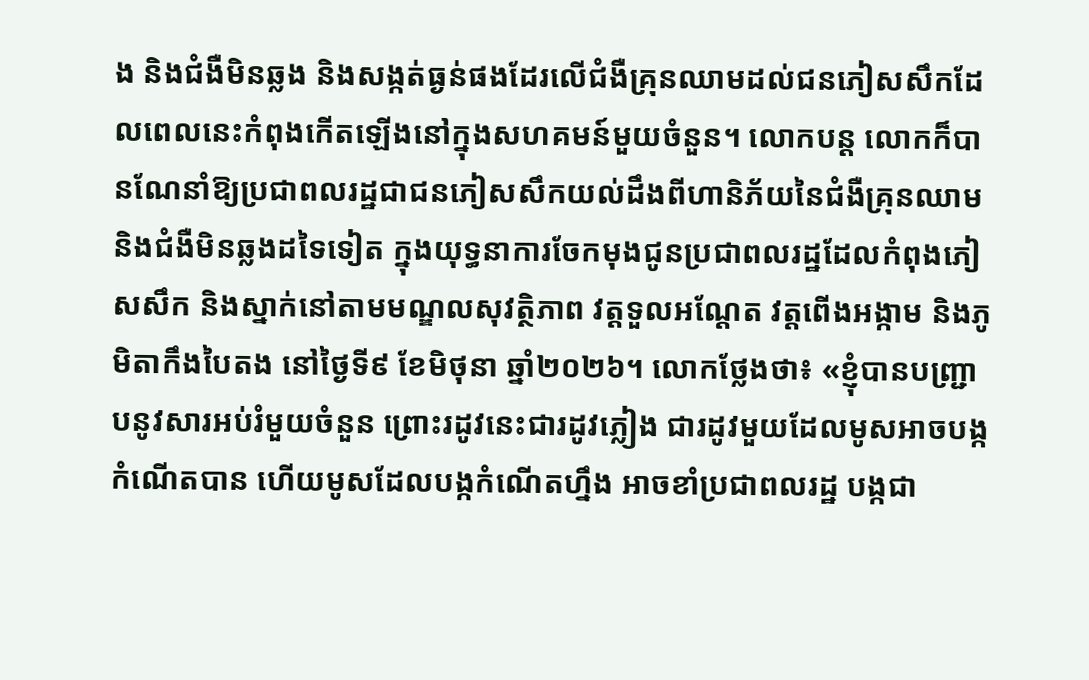ង និងជំងឺមិនឆ្លង និងសង្កត់ធ្ងន់ផងដែរលើជំងឺគ្រុនឈាមដល់ជនភៀសសឹកដែលពេលនេះកំពុងកើតឡើងនៅក្នុងសហគមន៍មួយចំនួន។ លោកបន្ត លោកក៏បានណែនាំឱ្យប្រជាពលរដ្ឋជាជនភៀសសឹកយល់ដឹងពីហានិភ័យនៃជំងឺគ្រុនឈាម និងជំងឺមិនឆ្លងដទៃទៀត ក្នុងយុទ្ធនាការចែកមុងជូនប្រជាពលរដ្ឋដែលកំពុងភៀសសឹក និងស្នាក់នៅតាមមណ្ឌលសុវត្ថិភាព វត្តទួលអណ្តែត វត្តពើងអង្កាម និងភូមិតាកឹងបៃតង នៅថ្ងៃទី៩ ខែមិថុនា ឆ្នាំ២០២៦។ លោកថ្លែងថា៖ «ខ្ញុំបានបញ្ជ្រាបនូវសារអប់រំមួយចំនួន ព្រោះរដូវនេះជារដូវភ្លៀង ជារដូវមួយដែលមូសអាចបង្កកំណើតបាន ហើយមូសដែលបង្កកំណើតហ្នឹង អាចខាំប្រជាពលរដ្ឋ បង្កជា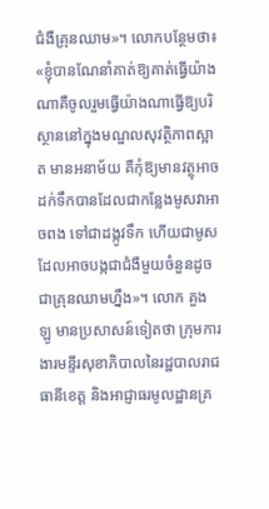ជំងឺគ្រុនឈាម»។ លោកបន្ថែមថា៖ «ខ្ញុំបានណែនាំគាត់ឱ្យគាត់ធ្វើយ៉ាងណាគឺចូលរួមធ្វើយ៉ាងណាធ្វើឱ្យបរិស្ថាននៅក្នុងមណ្ឌលសុវត្ថិភាពស្អាត មានអនាម័យ គឺកុំឱ្យមានវត្ថុអាចដក់ទឹកបានដែលជាកន្លែងមូសវាអាចពង ទៅជាដង្កូវទឹក ហើយជាមូសដែលអាចបង្កជាជំងឺមួយចំនួនដូចជាគ្រុនឈាមហ្នឹង»។ លោក គួង ឡូ មានប្រសាសន៍ទៀតថា ក្រុមការងារមន្ទីរសុខាភិបាលនៃរដ្ឋបាលរាជធានីខេត្ត និងអាជ្ញាធរមូលដ្ឋានគ្រ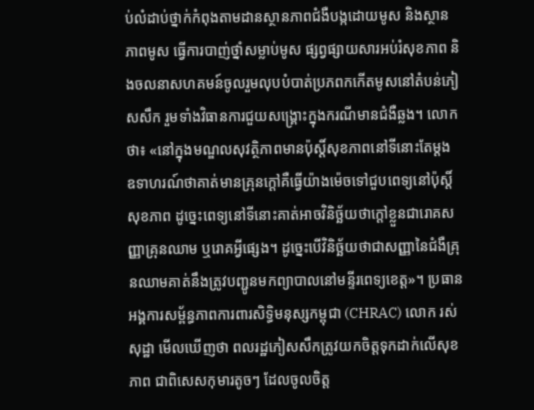ប់លំដាប់ថ្នាក់កំពុងតាមដានស្ថានភាពជំងឺបង្កដោយមូស និងស្ថានភាពមូស ធ្វើការបាញ់ថ្នាំសម្លាប់មូស ផ្សព្វផ្សាយសារអប់រំសុខភាព និងចលនាសហគមន៍ចូលរួមលុបបំបាត់ប្រភពកកើតមូសនៅតំបន់ភៀសសឹក រួមទាំងវិធានការជួយសង្គ្រោះក្នុងករណីមានជំងឺឆ្លង។ លោកថា៖ «នៅក្នុងមណ្ឌលសុវត្ថិភាពមានប៉ុស្តិ៍សុខភាពនៅទីនោះតែម្ដង ឧទាហរណ៍ថាគាត់មានគ្រុនក្ដៅគឺធ្វើយ៉ាងម៉េចទៅជួបពេទ្យនៅប៉ុស្តិ៍សុខភាព ដូច្នេះពេទ្យនៅទីនោះគាត់អាចវិនិច្ឆ័យថាក្ដៅខ្លួនជារោគសញ្ញាគ្រុនឈាម ឬរោគអ្វីផ្សេង។ ដូច្នេះបើវិនិច្ឆ័យថាជាសញ្ញានៃជំងឺគ្រុនឈាមគាត់នឹងត្រូវបញ្ជូនមកព្យាបាលនៅមន្ទីរពេទ្យខេត្ត»។ ប្រធានអង្គការសម្ព័ន្ធភាពការពារសិទ្ធិមនុស្សកម្ពុជា (CHRAC) លោក រស់ សុដ្ឋា មើលឃើញថា ពលរដ្ឋភៀសសឹកត្រូវយកចិត្តទុកដាក់លើសុខភាព ជាពិសេសកុមារតូចៗ ដែលចូលចិត្ត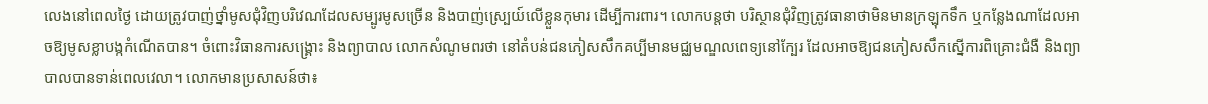លេងនៅពេលថ្ងៃ ដោយត្រូវបាញ់ថ្នាំមូសជុំវិញបរិវេណដែលសម្បូរមូសច្រើន និងបាញ់ស្ប្រេយ៍លើខ្លួនកុមារ ដើម្បីការពារ។ លោកបន្តថា បរិស្ថានជុំវិញត្រូវធានាថាមិនមានក្រឡុកទឹក ឬកន្លែងណាដែលអាចឱ្យមូសខ្លាបង្កកំណើតបាន។ ចំពោះវិធានការសង្គ្រោះ និងព្យាបាល លោកសំណូមពរថា នៅតំបន់ជនភៀសសឹកគប្បីមានមជ្ឈមណ្ឌលពេទ្យនៅក្បែរ ដែលអាចឱ្យជនភៀសសឹកស្នើការពិគ្រោះជំងឺ និងព្យាបាលបានទាន់ពេលវេលា។ លោកមានប្រសាសន៍ថា៖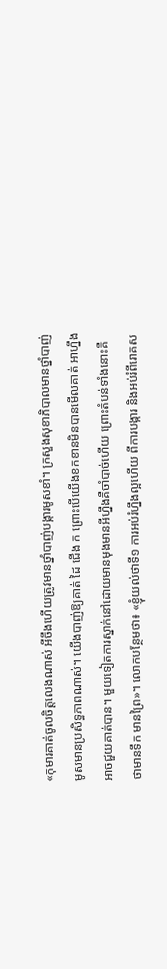«កុមារគាត់ចូលចិត្តលេងណាស់ អីចឹងហើយត្រូវមានថ្នាំបាញ់បង្ការមូសខាំ។ ក្រសួងសុខាភិបាលមានថ្នាំបាញ់មូសមានប្រសិទ្ធភាពណាស់។ យើងបាញ់ឱ្យគាត់ ដៃ ជើង ក ព្រោះបើយើងខកខានមិនបានមើលគាត់ អាហ្នឹងអាចជួយគាត់បាន។ មួយទៀតការស្នាក់នៅដោយមានមុងមានអីហ្នឹងគឺចាំបាច់ហើយ ព្រោះតំបន់ទាំងនោះគឺថាមានទឹក មានព្រៃ»។ លោកបន្ថែមថា៖ «ខ្ញុំយល់ថាទី១ ការអប់រំហ្នឹងល្អហើយ ពីការបង្ការ និងអប់រំពីរោគស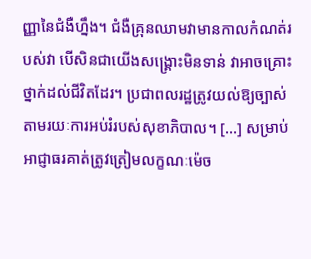ញ្ញានៃជំងឺហ្នឹង។ ជំងឺគ្រុនឈាមវាមានកាលកំណត់របស់វា បើសិនជាយើងសង្គ្រោះមិនទាន់ វាអាចគ្រោះថ្នាក់ដល់ជីវិតដែរ។ ប្រជាពលរដ្ឋត្រូវយល់ឱ្យច្បាស់តាមរយៈការអប់រំរបស់សុខាភិបាល។ […] សម្រាប់អាជ្ញាធរគាត់ត្រូវត្រៀមលក្ខណៈម៉េច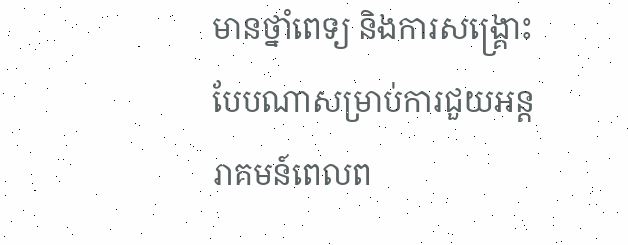មានថ្នាំពេទ្យ និងការសង្គ្រោះបែបណាសម្រាប់ការជួយអន្តរាគមន៍ពេលព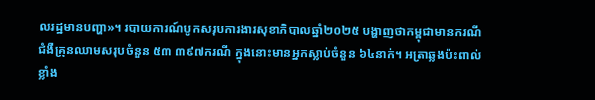លរដ្ឋមានបញ្ហា»។ របាយការណ៍បូកសរុបការងារសុខាភិបាលឆ្នាំ២០២៥ បង្ហាញថាកម្ពុជាមានករណីជំងឺគ្រុនឈាមសរុបចំនួន ៥៣ ៣៩៧ករណី ក្នុងនោះមានអ្នកស្លាប់ចំនួន ៦៤នាក់។ អត្រាឆ្លងប៉ះពាល់ខ្លាំង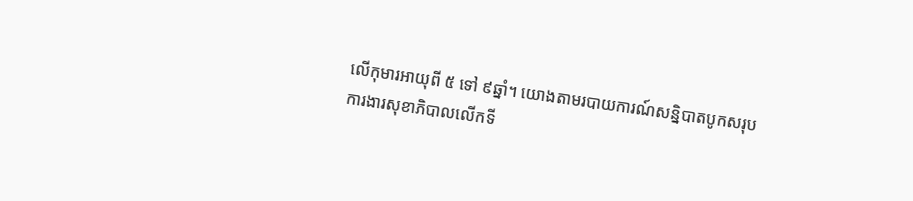លើកុមារអាយុពី ៥ ទៅ ៩ឆ្នាំ។ យោងតាមរបាយការណ៍សន្និបាតបូកសរុបការងារសុខាភិបាលលើកទី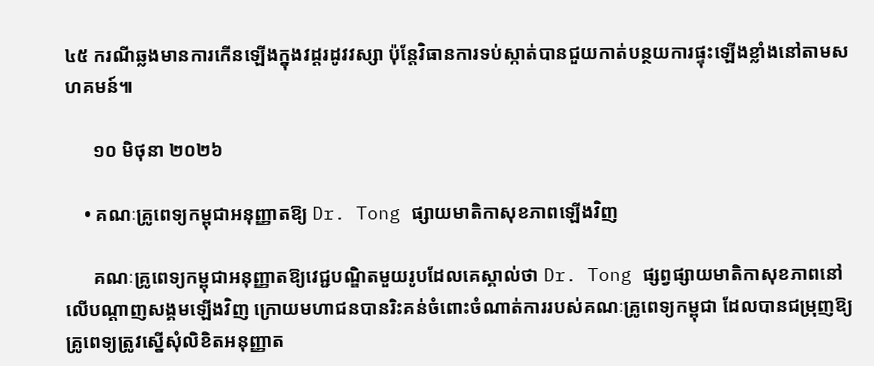៤៥ ករណីឆ្លងមានការកើនឡើងក្នុងវដ្តរដូវវស្សា ប៉ុន្តែវិធានការទប់ស្កាត់បានជួយកាត់បន្ថយការផ្ទុះឡើងខ្លាំងនៅតាមសហគមន៍៕

      ១០ មិថុនា ២០២៦

    • គណៈគ្រូពេទ្យកម្ពុជាអនុញ្ញាតឱ្យ Dr. Tong ផ្សាយមាតិកាសុខភាពឡើងវិញ

      គណៈគ្រូពេទ្យកម្ពុជាអនុញ្ញាតឱ្យវេជ្ជបណ្ឌិតមួយរូបដែលគេស្គាល់ថា Dr. Tong ផ្សព្វផ្សាយមាតិកាសុខភាពនៅលើបណ្តាញសង្គមឡើងវិញ ក្រោយមហាជនបានរិះគន់ចំពោះចំណាត់ការរបស់គណៈគ្រូពេទ្យកម្ពុជា ដែលបានជម្រុញឱ្យគ្រូពេទ្យត្រូវស្នើសុំលិខិតអនុញ្ញាត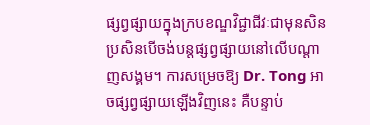ផ្សព្វផ្សាយក្នុងក្របខណ្ឌវិជ្ជាជីវៈជាមុនសិន ប្រសិនបើចង់បន្តផ្សព្វផ្សាយនៅលើបណ្តាញសង្គម។ ការសម្រេចឱ្យ Dr. Tong អាចផ្សព្វផ្សាយឡើងវិញនេះ គឺបន្ទាប់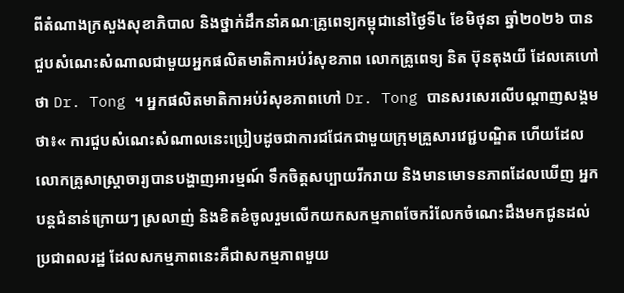ពីតំណាងក្រសួងសុខាភិបាល និងថ្នាក់ដឹកនាំគណៈគ្រូពេទ្យកម្ពុជានៅថ្ងៃទី៤ ខែមិថុនា ឆ្នាំ២០២៦ បានជួបសំណេះសំណាលជាមួយអ្នកផលិតមាតិកាអប់រំសុខភាព លោកគ្រូពេទ្យ និត ប៊ុនតុងយី ដែលគេហៅថា Dr. Tong ។ អ្នកផលិតមាតិកាអប់រំសុខភាពហៅ Dr. Tong បានសរសេរលើបណ្ដាញសង្គមថា៖« ការជួបសំណេះសំណាលនេះប្រៀបដូចជាការជជែកជាមួយក្រុមគ្រួសារវេជ្ជបណ្ឌិត ហើយដែលលោកគ្រូសាស្រ្តាចារ្យបានបង្ហាញអារម្មណ៍ ទឹកចិត្តសប្បាយរីករាយ និងមានមោទនភាពដែលឃើញ អ្នកបន្តជំនាន់ក្រោយៗ ស្រលាញ់ និងខិតខំចូលរួមលើកយកសកម្មភាពចែករំលែកចំណេះដឹងមកជូនដល់ប្រជាពលរដ្ឋ ដែលសកម្មភាពនេះគឺជាសកម្មភាពមួយ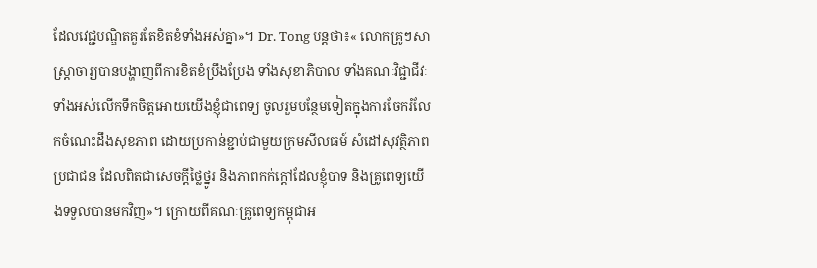ដែលវេជ្ជបណ្ឌិតគួរតែខិតខំទាំងអស់គ្នា»។ Dr. Tong បន្តថា៖« លោកគ្រូៗសាស្រ្តាចារ្យបានបង្ហាញពីការខិតខំប្រឹងប្រែង ទាំងសុខាភិបាល ទាំងគណៈវិជ្ជាជីវៈទាំងអស់លើកទឹកចិត្តអោយយើងខ្ញុំជាពេទ្យ ចូលរួមបន្ថែមទៀតក្នុងការចែករំលែកចំណេះដឹងសុខភាព ដោយប្រកាន់ខ្ជាប់ជាមួយក្រមសីលធម៍ សំដៅសុវត្ថិភាពប្រជាជន ដែលពិតជាសេចក្តីថ្លៃថ្នូរ និងភាពកក់ក្តៅដែលខ្ញុំបាទ និងគ្រូពេទ្យយើងទទួលបានមកវិញ»។ ក្រោយពីគណៈគ្រូពេទ្យកម្ពុជាអ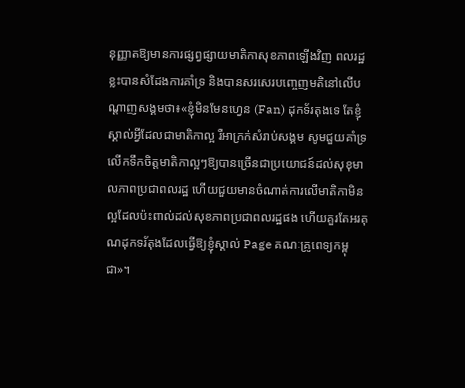នុញ្ញាតឱ្យមានការផ្សព្វផ្សាយមាតិកាសុខភាពឡើងវិញ ពលរដ្ឋខ្លះបានសំដែងការគាំទ្រ និងបានសរសេរបញ្ចេញមតិនៅលើបណ្តាញសង្គមថា៖«ខ្ញុំមិនមែនហ្វេន (Fan) ដុកទ័រតុងទេ តែខ្ញុំស្គាល់អ្វីដែលជាមាតិកាល្អ រឺអាក្រក់សំរាប់សង្គម សូមជួយគាំទ្រលើកទឹកចិត្តមាតិកាល្អៗឱ្យបានច្រើនជាប្រយោជន៍ដល់សុខុមាលភាពប្រជាពលរដ្ឋ ហើយជួយមានចំណាត់ការលើមាតិកាមិនល្អដែលប៉ះពាល់ដល់សុខភាពប្រជាពលរដ្ឋផង ហើយគួរតែអរគុណដុកទរ័តុងដែលធ្វើឱ្យខ្ញុំស្គាល់ Page គណៈគ្រូពេទ្យកម្ពុជា»។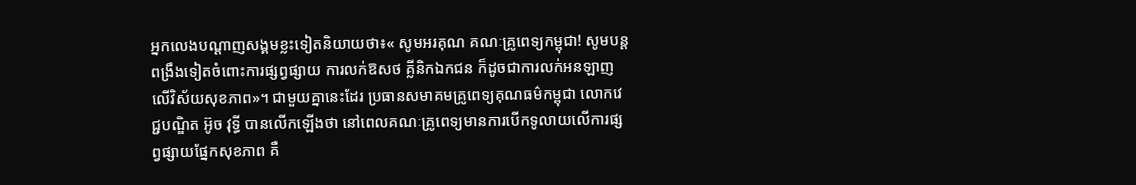អ្នកលេងបណ្ដាញសង្គមខ្លះទៀតនិយាយថា៖« សូមអរគុណ គណៈគ្រូពេទ្យកម្ពុជា! សូមបន្តពង្រឹងទៀតចំពោះការផ្សព្វផ្សាយ ការលក់ឱសថ គ្លីនិកឯកជន ក៏ដូចជាការលក់អនឡាញលើវិស័យសុខភាព»។ ជាមួយគ្នានេះដែរ ប្រធានសមាគមគ្រូពេទ្យគុណធម៌កម្ពុជា លោកវេជ្ជបណ្ឌិត អ៊ូច វុទ្ធី បានលើកឡើងថា នៅពេលគណៈគ្រូពេទ្យមានការបើកទូលាយលើការផ្សព្វផ្សាយផ្នែកសុខភាព គឺ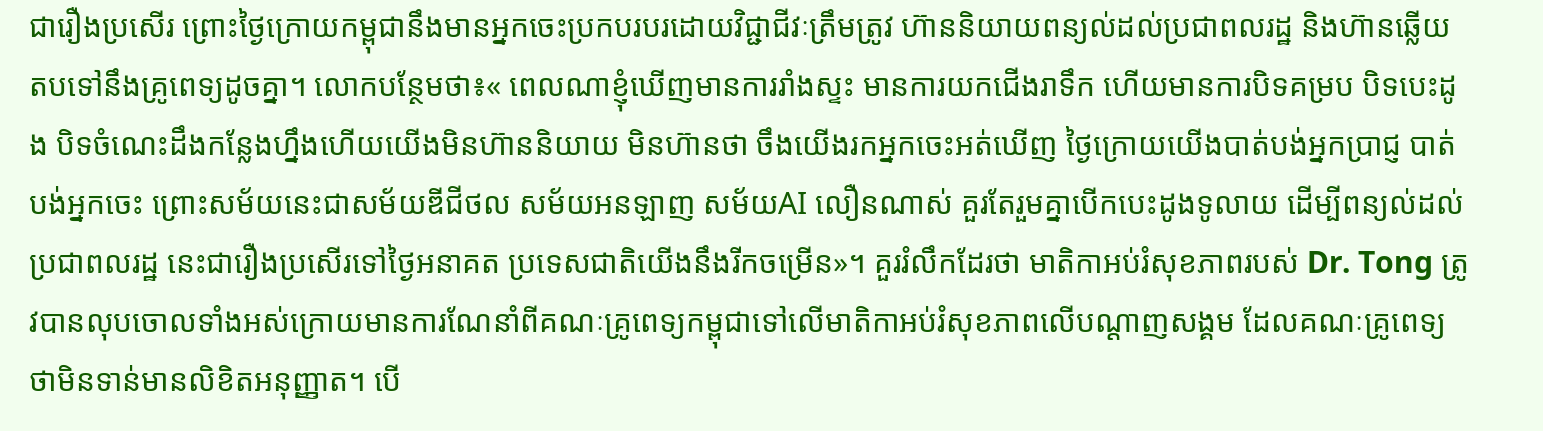ជារឿងប្រសើរ ព្រោះថ្ងៃក្រោយកម្ពុជានឹងមានអ្នកចេះប្រកបរបរដោយវិជ្ជាជីវៈត្រឹមត្រូវ ហ៊ាននិយាយពន្យល់ដល់ប្រជាពលរដ្ឋ និងហ៊ានឆ្លើយតបទៅនឹងគ្រូពេទ្យដូចគ្នា។ លោកបន្ថែមថា៖« ពេលណាខ្ញុំឃើញមានការរាំងស្ទះ មានការយកជើងរាទឹក ហើយមានការបិទគម្រប បិទបេះដូង បិទចំណេះដឹងកន្លែងហ្នឹងហើយយើងមិនហ៊ាននិយាយ មិនហ៊ានថា ចឹងយើងរកអ្នកចេះអត់ឃើញ ថ្ងៃក្រោយយើងបាត់បង់អ្នកប្រាជ្ញ បាត់បង់អ្នកចេះ ព្រោះសម័យនេះជាសម័យឌីជីថល សម័យអនឡាញ សម័យAI លឿនណាស់ គួរតែរួមគ្នាបើកបេះដូងទូលាយ ដើម្បីពន្យល់ដល់ប្រជាពលរដ្ឋ នេះជារឿងប្រសើរទៅថ្ងៃអនាគត ប្រទេសជាតិយើងនឹងរីកចម្រើន»។ គួររំលឹកដែរថា មាតិកាអប់រំសុខភាពរបស់ Dr. Tong ត្រូវបានលុបចោលទាំងអស់ក្រោយមានការណែនាំពីគណៈគ្រូពេទ្យកម្ពុជាទៅលើមាតិកាអប់រំសុខភាពលើបណ្ដាញសង្គម ដែលគណៈគ្រូពេទ្យថាមិនទាន់មានលិខិតអនុញ្ញាត។ បើ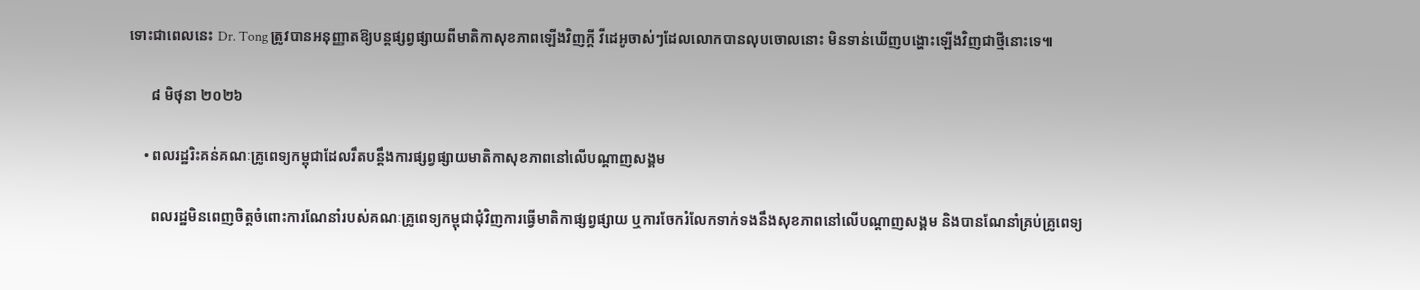ទោះជាពេលនេះ Dr. Tong ត្រូវបានអនុញ្ញាតឱ្យបន្តផ្សព្វផ្សាយពីមាតិកាសុខភាពឡើងវិញក្តី វីដេអូចាស់ៗដែលលោកបានលុបចោលនោះ មិនទាន់ឃើញបង្ហោះឡើងវិញជាថ្មីនោះទេ៕

      ៨ មិថុនា ២០២៦

    • ពលរដ្ឋរិះគន់គណៈគ្រូពេទ្យកម្ពុជាដែលរឹតបន្តឹងការផ្សព្វផ្សាយមាតិកាសុខភាពនៅលើបណ្តាញសង្គម

      ពលរដ្ឋមិនពេញចិត្តចំពោះការណែនាំរបស់គណៈគ្រូពេទ្យកម្ពុជាជុំវិញការធ្វើមាតិកាផ្សព្វផ្សាយ ឬការចែករំលែកទាក់ទងនឹងសុខភាពនៅលើបណ្តាញសង្គម និងបានណែនាំគ្រប់គ្រូពេទ្យ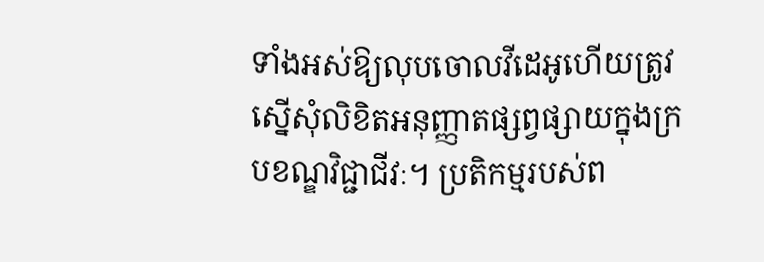ទាំងអស់ឱ្យលុបចោលវីដេអូហើយត្រូវស្នើសុំលិខិតអនុញ្ញាតផ្សព្វផ្សាយក្នុងក្របខណ្ឌវិជ្ជាជីវៈ។ ប្រតិកម្មរបស់ព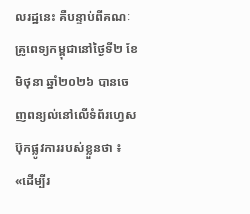លរដ្ឋនេះ គឺបន្ទាប់ពីគណៈគ្រូពេទ្យកម្ពុជានៅថ្ងៃទី២ ខែមិថុនា ឆ្នាំ២០២៦ បានចេញពន្យល់នៅលើទំព័រហ្វេសប៊ុកផ្លូវការរបស់ខ្លួនថា ៖ «ដើម្បីរ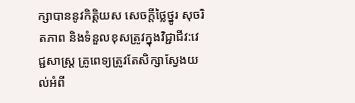ក្សាបាននូវកិត្តិយស សេចក្ដីថ្លៃថ្នូរ សុចរិតភាព និងទំនួលខុសត្រូវក្នុងវិជ្ជាជីវ:វេជ្ជសាស្ត្រ គ្រូពេទ្យត្រូវតែសិក្សាស្វែងយល់អំពី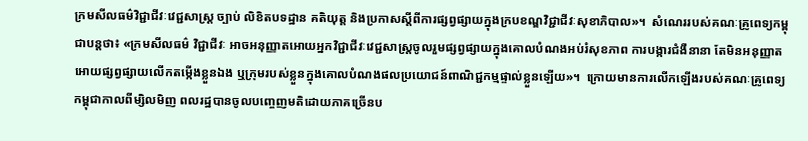ក្រមសីលធម៌វិជ្ជាជីវៈវេជ្ជសាស្រ្ត ច្បាប់ លិខិតបទដ្ឋាន គតិយុត្ត និងប្រកាសស្តីពីការផ្សព្វផ្សាយក្នុងក្របខណ្ឌវិជ្ជាជីវៈសុខាភិបាល»។  សំណេររបស់គណៈគ្រូពេទ្យកម្ពុជាបន្តថា៖ «ក្រមសីលធម៌ វិជ្ជាជីវៈ អាចអនុញ្ញាតអោយអ្នកវិជ្ជាជីវៈវេជ្ជសាស្រ្តចូលរួមផ្សព្វផ្សាយក្នុងគោលបំណងអប់រំសុខភាព ការបង្ការជំងឺនានា តែមិនអនុញ្ញាតអោយផ្សព្វផ្សាយលើកតម្កើងខ្លួនឯង ឬក្រុមរបស់ខ្លួនក្នុងគោលបំណងផលប្រយោជន៍ពាណិជ្ជកម្មផ្ទាល់ខ្លួនឡើយ»។  ក្រោយមានការលើកឡើងរបស់គណៈគ្រូពេទ្យកម្ពុជាកាលពីម្សិលមិញ ពលរដ្ឋបានចូលបញ្ចេញមតិដោយភាគច្រើនប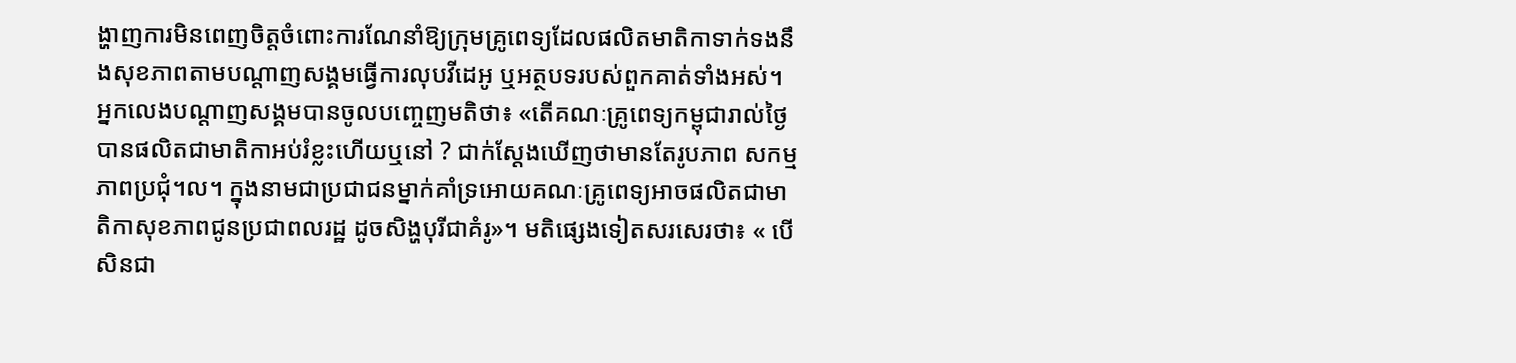ង្ហាញការមិនពេញចិត្តចំពោះការណែនាំឱ្យក្រុមគ្រូពេទ្យដែលផលិតមាតិកាទាក់ទងនឹងសុខភាពតាមបណ្ដាញសង្គមធ្វើការលុបវីដេអូ ឬអត្ថបទរបស់ពួកគាត់ទាំងអស់។ អ្នកលេងបណ្ដាញសង្គមបានចូលបញ្ចេញមតិថា៖ «តើគណៈគ្រូពេទ្យកម្ពុជារាល់ថ្ងៃបានផលិតជាមាតិកាអប់រំខ្លះហើយឬនៅ ? ជាក់ស្តែងឃើញថាមានតែរូបភាព សកម្មភាពប្រជុំ។ល។ ក្នុងនាមជាប្រជាជនម្នាក់គាំទ្រអោយគណៈគ្រូពេទ្យអាចផលិតជាមាតិកាសុខភាពជូនប្រជាពលរដ្ឋ ដូចសិង្ហបុរីជាគំរូ»។ មតិផ្សេងទៀតសរសេរថា៖ « បើសិនជា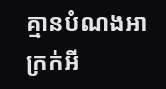គ្មានបំណងអាក្រក់អី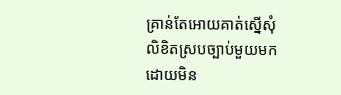គ្រាន់តែអោយគាត់ស្នើសុំលិខិតស្របច្បាប់មួយមក ដោយមិន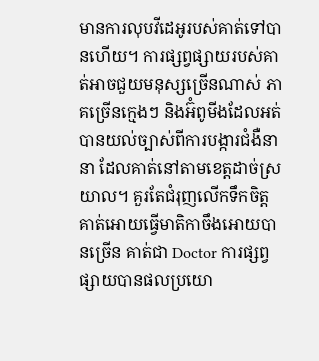មានការលុបវីដេអូរបស់គាត់ទៅបានហើយ។ ការផ្សព្វផ្សាយរបស់គាត់អាចជួយមនុស្សច្រើនណាស់ ភាគច្រើនក្មេងៗ និងអ៊ំពូមីងដែលអត់បានយល់ច្បាស់ពីការបង្ការជំងឺនានា ដែលគាត់នៅតាមខេត្តដាច់ស្រយាល។ គួរតែជំរុញលើកទឹកចិត្តគាត់អោយធ្វើមាតិកាចឹងអោយបានច្រើន គាត់ជា Doctor ការផ្សព្វផ្សាយបានផលប្រយោ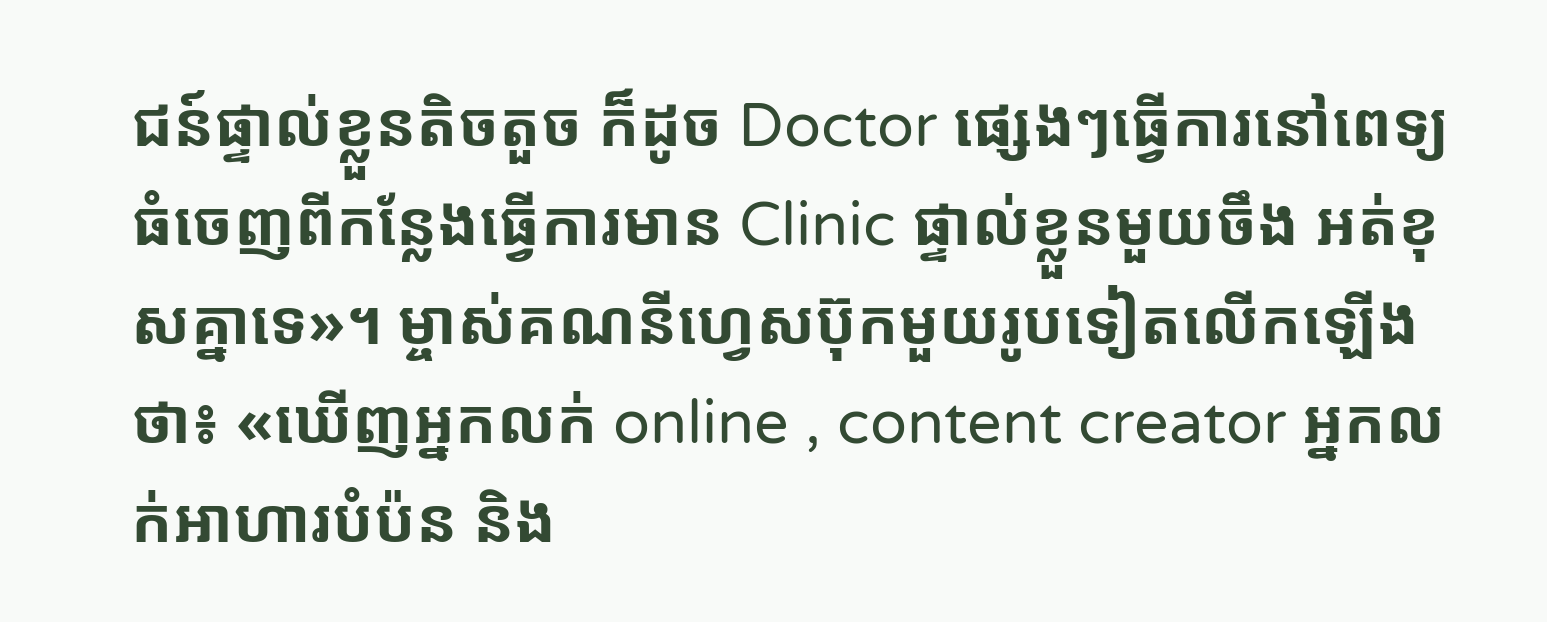ជន៍ផ្ទាល់ខ្លួនតិចតួច ក៏ដូច Doctor ផ្សេងៗធ្វើការនៅពេទ្យធំចេញពីកន្លែងធ្វើការមាន Clinic ផ្ទាល់ខ្លួនមួយចឹង អត់ខុសគ្នាទេ»។ ម្ចាស់គណនីហ្វេសប៊ុកមួយរូបទៀតលើកឡើងថា៖ «ឃើញអ្នកលក់ online , content creator អ្នកលក់អាហារបំប៉ន និង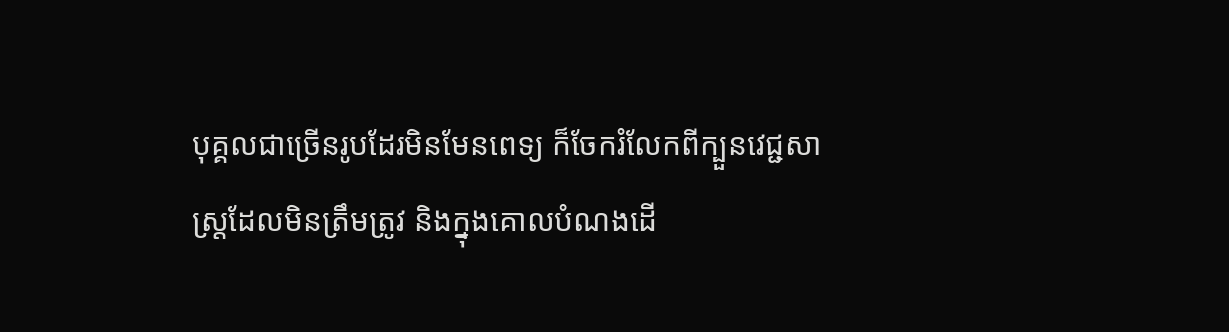បុគ្គលជាច្រើនរូបដែរមិនមែនពេទ្យ ក៏ចែករំលែកពីក្បួនវេជ្ជសាស្រ្តដែលមិនត្រឹមត្រូវ និងក្នុងគោលបំណងដើ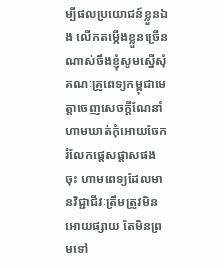ម្បីផលប្រយោជន៍ខ្លួនឯង លើកតម្កើងខ្លួនច្រើនណាស់ចឹងខ្ញុំសូមស្នើសុំគណៈគ្រូពេទ្យកម្ពុជាមេត្តាចេញសេចក្តីណែនាំហាមឃាត់កុំអោយចែករំលែកផ្តេសផ្តាសផងចុះ ហាមពេទ្យដែលមានវិជ្ជាជីវៈត្រឹមត្រូវមិនអោយផ្សាយ តែមិនព្រមទៅ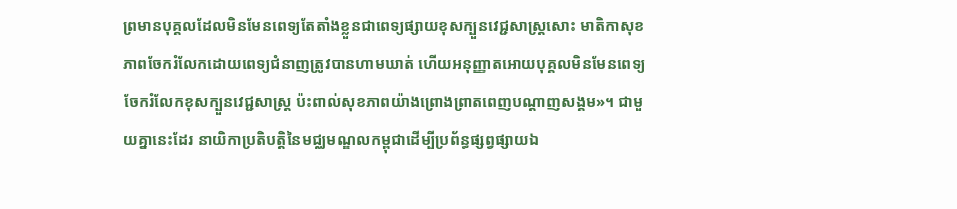ព្រមានបុគ្គលដែលមិនមែនពេទ្យតែតាំងខ្លួនជាពេទ្យផ្សាយខុសក្បួនវេជ្ជសាស្រ្តសោះ មាតិកាសុខភាពចែករំលែកដោយពេទ្យជំនាញត្រូវបានហាមឃាត់ ហើយអនុញ្ញាតអោយបុគ្គលមិនមែនពេទ្យចែករំលែកខុសក្បួនវេជ្ជសាស្រ្ត ប៉ះពាល់សុខភាពយ៉ាងព្រោងព្រាតពេញបណ្តាញសង្គម»។ ជាមួយគ្នានេះដែរ នាយិកាប្រតិបត្តិនៃមជ្ឈមណ្ឌលកម្ពុជាដើម្បីប្រព័ន្ធផ្សព្វផ្សាយឯ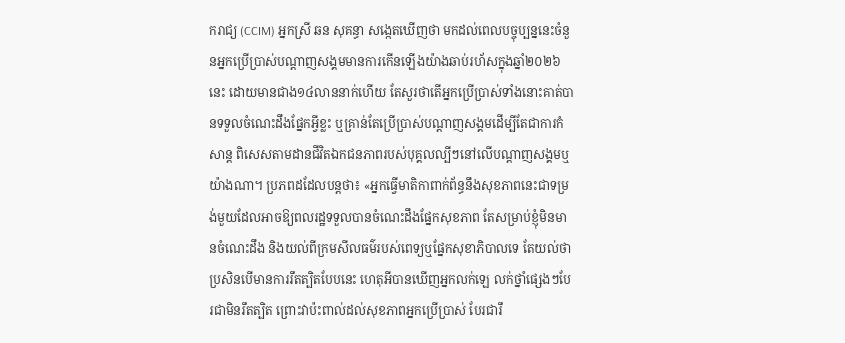ករាជ្យ (CCIM) អ្នកស្រី ឆន សុគន្ធា សង្កេតឃើញថា មកដល់ពេលបច្ចុប្បន្ននេះចំនួនអ្នកប្រើប្រាស់បណ្តាញសង្គមមានការកើនឡើងយ៉ាងឆាប់រហ័សក្នុងឆ្នាំ២០២៦នេះ ដោយមានជាង១៤លាននាក់ហើយ តែសួរថាតើអ្នកប្រើប្រាស់ទាំងនោះគាត់បានទទួលចំណេះដឹងផ្នែកអ្វីខ្លះ ឬគ្រាន់តែប្រើប្រាស់បណ្តាញសង្គមដើម្បីតែជាការកំសាន្ត ពិសេសតាមដានជីវិតឯកជនភាពរបស់បុគ្គលល្បីៗនៅលើបណ្តាញសង្គមឬយ៉ាងណា។ ប្រភពដដែលបន្តថា៖ «អ្នកធ្វើមាតិកាពាក់ព័ន្ធនឹងសុខភាពនេះជាទម្រង់មួយដែលអាចឱ្យពលរដ្ឋទទួលបានចំណេះដឹងផ្នែកសុខភាព តែសម្រាប់ខ្ញុំមិនមានចំណេះដឹង និងយល់ពីក្រមសីលធម៌របស់ពេទ្យឬផ្នែកសុខាភិបាលទេ តែយល់ថាប្រសិនបើមានការរឹតត្បិតបែបនេះ ហេតុអីបានឃើញអ្នកលក់ឡេ លក់ថ្នាំផ្សេងៗបែរជាមិនរឹតត្បិត ព្រោះវាប៉ះពាល់ដល់សុខភាពអ្នកប្រើប្រាស់ បែរជារឹ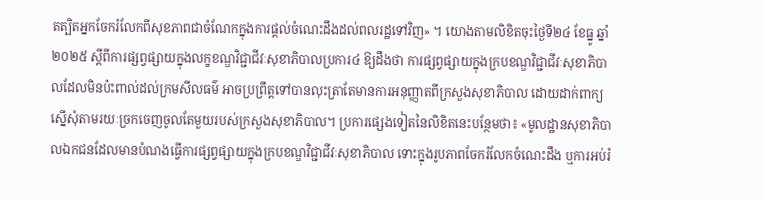តត្បិតអ្នកចែករំលែកពីសុខភាពជាចំណែកក្នុងការផ្តល់ចំណេះដឹងដល់ពលរដ្ឋទៅវិញ» ។ យោងតាមលិខិតចុះថ្ងៃទី២៤ ខែធ្នូ ឆ្នាំ២០២៥ ស្ដីពីការផ្សព្វផ្សាយក្នុងលក្ខខណ្ឌវិជ្ជាជីវៈសុខាភិបាលប្រការ៤ ឱ្យដឹងថា ការផ្សព្វផ្សាយក្នុងក្របខណ្ឌវិជ្ជាជីវៈសុខាភិបាលដែលមិនប៉ះពាល់ដល់ក្រមសីលធម៌ អាចប្រព្រឹត្តទៅបានលុះត្រាតែមានការអនុញ្ញាតពីក្រសួងសុខាភិបាល ដោយដាក់ពាក្យស្នើសុំតាមរយៈច្រកចេញចូលតែមួយរបស់ក្រសួងសុខាភិបាល។ ប្រការផ្សេងទៀតនៃលិខិតនេះបន្ថែមថា៖ «មូលដ្ឋានសុខាភិបាលឯកជនដែលមានបំណងធ្វើការផ្សព្វផ្សាយក្នុងក្របខណ្ឌវិជ្ជាជីវៈសុខាភិបាល ទោះក្នុងរូបភាពចែករំលែកចំណេះដឹង ឬការអប់រំ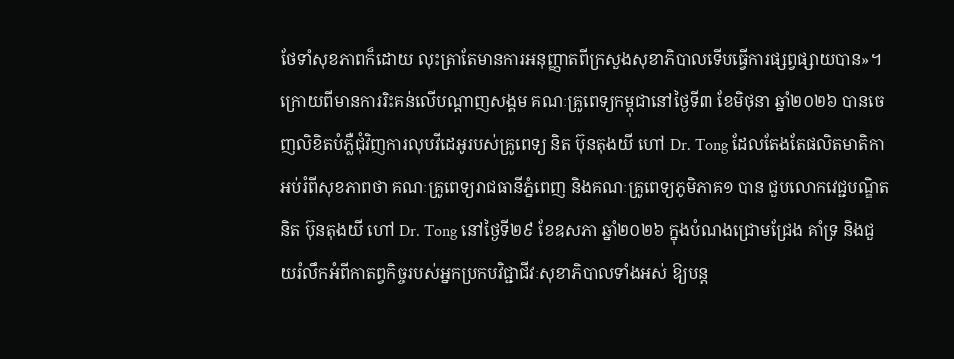ថែទាំសុខភាពក៏ដោយ លុះត្រាតែមានការអនុញ្ញាតពីក្រសួងសុខាភិបាលទើបធ្វើការផ្សព្វផ្សាយបាន»។ ក្រោយពីមានការរិះគន់លើបណ្ដាញសង្គម គណៈគ្រូពេទ្យកម្ពុជានៅថ្ងៃទី៣ ខែមិថុនា ឆ្នាំ២០២៦ បានចេញលិខិតបំភ្លឺជុំវិញការលុបវីដេអូរបស់គ្រូពេទ្យ និត ប៊ុនតុងយី ហៅ Dr. Tong ដែលតែងតែផលិតមាតិកាអប់រំពីសុខភាពថា គណៈគ្រូពេទ្យរាជធានីភ្នំពេញ និងគណៈគ្រូពេទ្យភូមិភាគ១ បាន ជួបលោកវេជ្ជបណ្ឌិត និត ប៊ុនតុងយី ហៅ Dr. Tong នៅថ្ងៃទី២៩ ខែឧសភា ឆ្នាំ២០២៦ ក្នុងបំណងជ្រោមជ្រែង គាំទ្រ និងជួយរំលឹកអំពីកាតព្វកិច្ចរបស់អ្នកប្រកបវិជ្ជាជីវៈសុខាភិបាលទាំងអស់ ឱ្យបន្ត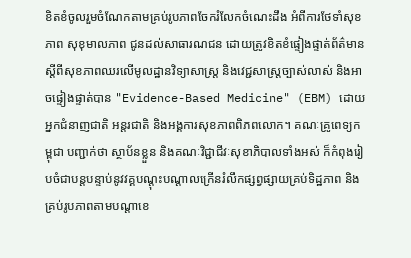ខិតខំចូលរួមចំណែកតាមគ្រប់រូបភាពចែករំលែកចំណេះដឹង អំពីការថែទាំសុខភាព សុខុមាលភាព ជូនដល់សាធារណជន ដោយត្រូវខិតខំផ្ទៀងផ្ទាត់ព័ត៌មានស្តីពីសុខភាពឈរលើមូលដ្ឋានវិទ្យាសាស្ត្រ និងវេជ្ជសាស្ត្រច្បាស់លាស់ និងអាចផ្ទៀងផ្ទាត់បាន "Evidence-Based Medicine" (EBM) ដោយអ្នកជំនាញជាតិ អន្តរជាតិ និងអង្គការសុខភាពពិភពលោក។ គណៈគ្រូពេទ្យកម្ពុជា បញ្ជាក់ថា ស្ថាប័នខ្លួន និងគណៈវិជ្ជាជីវៈសុខាភិបាលទាំងអស់ ក៏កំពុងរៀបចំជាបន្តបន្ទាប់នូវវគ្គបណ្តុះបណ្តាលក្រើនរំលឹកផ្សព្វផ្សាយគ្រប់ទិដ្ឋភាព និងគ្រប់រូបភាពតាមបណ្តាខេ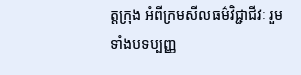ត្តក្រុង អំពីក្រមសីលធម៌វិជ្ជាជីវៈ រួមទាំងបទប្បញ្ញ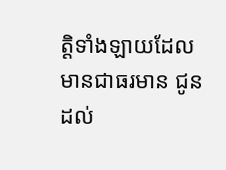ត្តិទាំងឡាយដែលមានជាធរមាន ជូនដល់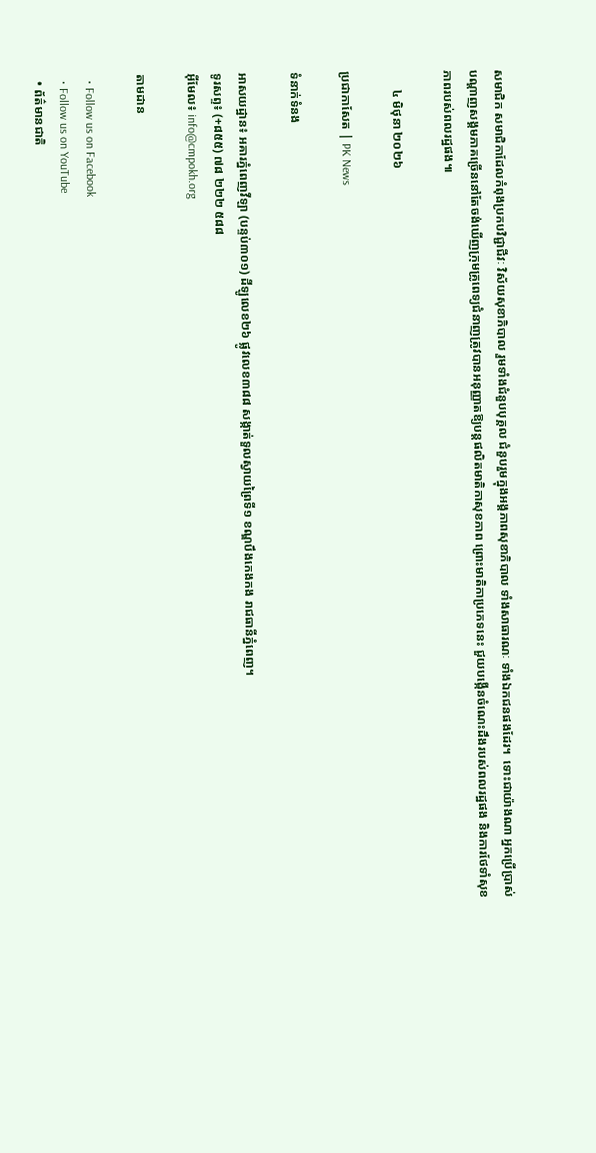សមាជិក សមាជិកាដែលកំពុងប្រកបវិជ្ជាជីវៈ វិស័យសុខាភិបាល រួមទាំងជំនួបបុគ្គល ជំនួបរួមក្នុងអង្គភាពសុខាភិបាល ទាំងសាធារណៈ ទាំងឯកជនផងដែរ។  ទោះជាយ៉ាងណា អ្នកប្រើប្រាស់បណ្តាញសង្គមភាគច្រើននៅតែចង់ឃើញក្រុមគ្រូពេទ្យជំនាញត្រូវបានអនុញ្ញាតឱ្យបន្តផលិតមាតិកាសុខភាព ព្រោះមាតិកាប្រភេទនេះ ជួយបង្កើនចំណេះដឹងរបស់ពលរដ្ឋផង និងការថែទាំសុខភាពរបស់ពលរដ្ឋផង៕

      ៤ មិថុនា ២០២៦

ប្រជាកាសែត | PK News

ទំនាក់ទំនង

អាសយដ្ឋាន៖ អគារភ្នំពេញវីឡា (បន្ទប់៣០១) ដីឡូលេខ២៦ ផ្លូវលេខ៣៨៨ សង្កាត់ទួលស្វាយព្រៃទី១ ខណ្ឌបឹងកេងកង រាជធានីភ្នំពេញ។
ទូរសព្ទ៖ (+៨៥៥) ៧៨ ២២២ ៥៨៨
អ៊ីមែល៖ info@cmpokh.org

តាមដាន

  • Follow us on Facebook
  • Follow us on YouTube
  • ព័ត៌មានជាតិ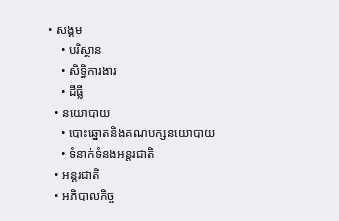• សង្គម
    • បរិស្ថាន
    • សិទ្ធិការងារ
    • ដីធ្លី
  • នយោបាយ
    • បោះឆ្នោតនិងគណបក្សនយោបាយ
    • ទំនាក់ទំនងអន្តរជាតិ
  • អន្តរជាតិ
  • អភិបាលកិច្ច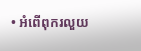• អំពើពុករលួយ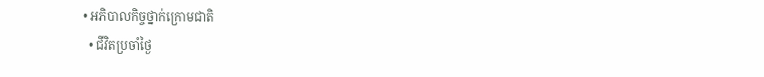• អភិបាលកិច្ចថ្នាក់ក្រោមជាតិ
  • ជីវិតប្រចាំថ្ងៃ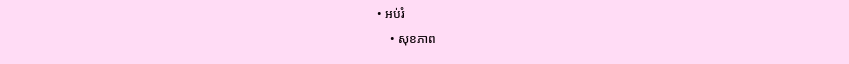• អប់រំ
    • សុខភាព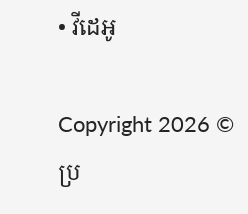• វីដេអូ

Copyright 2026 © ប្រ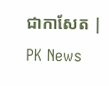ជាកាសែត | PK News